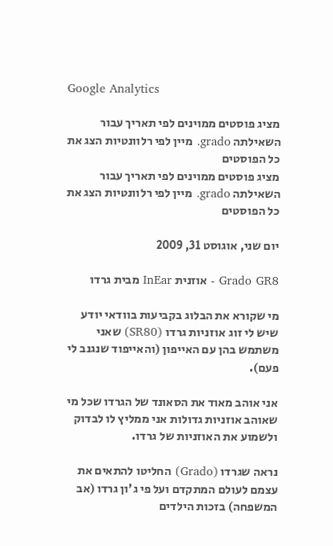Google Analytics

מציג פוסטים ממוינים לפי תאריך עבור השאילתה grado. מיין לפי רלוונטיות הצג את כל הפוסטים
מציג פוסטים ממוינים לפי תאריך עבור השאילתה grado. מיין לפי רלוונטיות הצג את כל הפוסטים

יום שני, אוגוסט 31, 2009

Grado GR8 - אוזנית InEar מבית גרדו

מי שקורא את הבלוג בקביעות בוודאי יודע שיש לי זוג אוזניות גרדו (SR80) שאני משתמש בהן עם האייפון (והאייפוד שנגנב לי פעם).

אני אוהב מאוד את הסאונד של הגרדו שכל מי שאוהב אוזניות גדולות אני ממליץ לו לבדוק ולשמוע את האוזניות של גרדו.

נראה שגרדו (Grado) החליטו להתאים את עצמם לעולם המתקדם ועל פי ג'ון גרדו (אב המשפחה) בזכות הילדים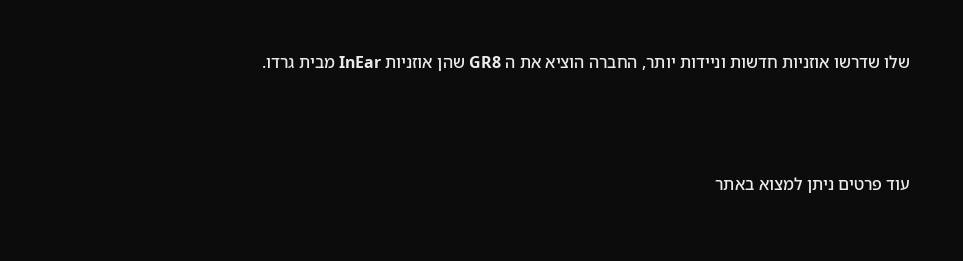שלו שדרשו אוזניות חדשות וניידות יותר, החברה הוציא את ה GR8 שהן אוזניות InEar מבית גרדו.




עוד פרטים ניתן למצוא באתר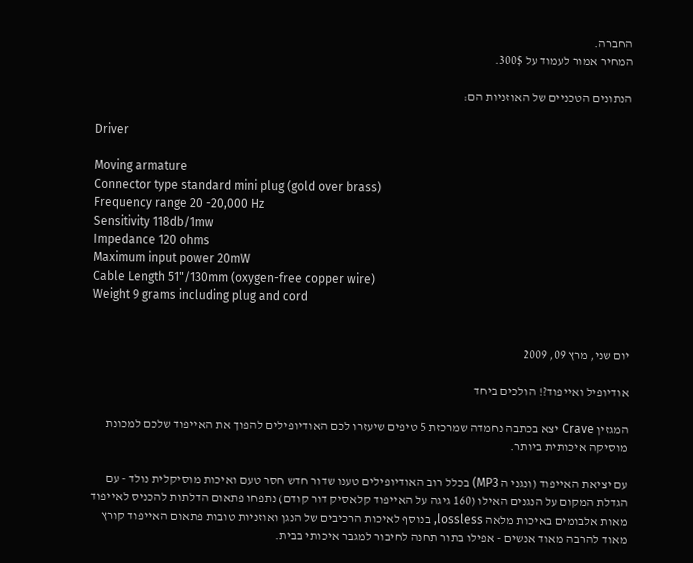החברה.
המחיר אמור לעמוד על 300$.

הנתונים הטכניים של האוזניות הם:

Driver

Moving armature
Connector type standard mini plug (gold over brass)
Frequency range 20 -20,000 Hz
Sensitivity 118db/1mw
Impedance 120 ohms
Maximum input power 20mW
Cable Length 51"/130mm (oxygen-free copper wire)
Weight 9 grams including plug and cord


יום שני, מרץ 09, 2009

אודיופיל ואייפוד?! הולכים ביחד

המגזין Crave יצא בכתבה נחמדה שמרכזת 5 טיפים שיעזרו לכם האודיופילים להפוך את האייפוד שלכם למכונת מוסיקה איכותית ביותר.

עם יציאת האייפוד (ונגני ה MP3) בכלל רוב האודיופילים טענו שדור חדש חסר טעם ואיכות מוסיקלית נולד - עם הגדלת המקום על הנגנים האילו (160 גיגה על האייפוד קלאסיק דור קודם) נתפחו פתאום הדלתות להכניס לאייפוד מאות אלבומים באיכות מלאה lossless, בנוסף לאיכות הרכיבים של הנגן ואוזניות טובות פתאום האייפוד קורץ מאוד להרבה מאוד אנשים - אפילו בתור תחנה לחיבור למגבר איכותי בבית.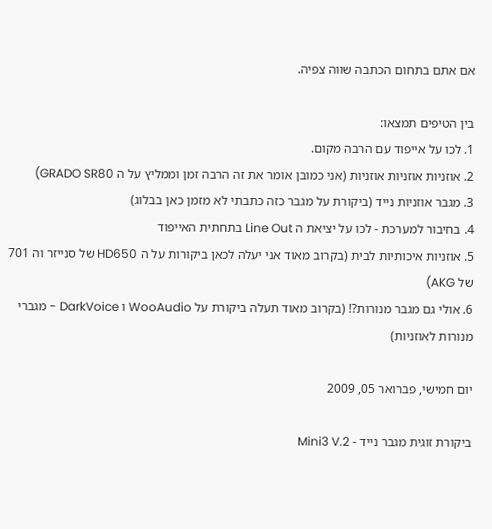אם אתם בתחום הכתבה שווה צפיה.

בין הטיפים תמצאו:
1. לכו על אייפוד עם הרבה מקום.
2. אוזניות אוזניות אוזניות (אני כמובן אומר את זה הרבה זמן וממליץ על ה GRADO SR80)
3. מגבר אוזניות נייד (ביקורת על מגבר כזה כתבתי לא מזמן כאן בבלוג)
4. בחיבור למערכת - לכו על יציאת ה Line Out בתחתית האייפוד
5. אוזניות איכותיות לבית (בקרוב מאוד אני יעלה לכאן ביקורות על ה HD650 של סנייזר וה 701 של AKG)
6. אולי גם מגבר מנורות?! (בקרוב מאוד תעלה ביקורת על WooAudio ו DarkVoice - מגברי מנורות לאוזניות)

יום חמישי, פברואר 05, 2009

ביקורת זוגית מגבר נייד - Mini3 V.2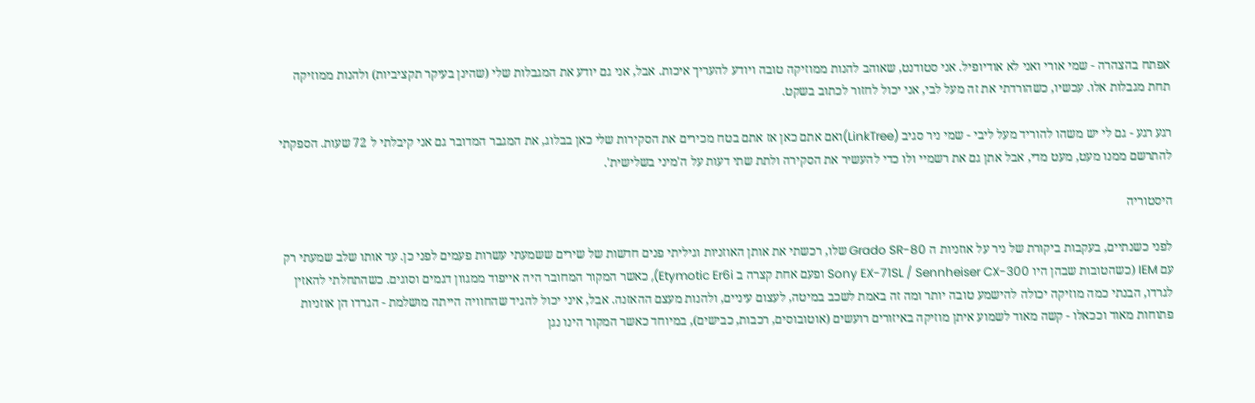אפתח בהצהרה - שמי אורי ואני לא אודיופיל. אני סטודנט, שאוהב להנות ממוזיקה טובה ויודע להעריך איכות. אבל, אני גם יודע את המגבלות שלי (שהינן בעיקר תקציביות) ולהנות ממוזיקה תחת מגבלות אלו. עכשיו, כשהורדתי את זה מעל לבי, אני יכול לחזור לכתוב בשקט.

רגע רגע - גם לי יש משהו להוריד מעל ליבי - שמי ניר סגיב (LinkTree)ואם אתם כאן אז אתם בטח מכירים את הסקירות שלי כאן בבלוג, את המגבר המדובר גם אני קיבלתי ל 72 שעות. הספקתי להתרשם ממנו מעט, מעט מדי, אבל אתן גם את רשמיי ולו כדי להעשיר את הסקירה ולתת שתי דעות על ה'מיני בשלישית'.

היסטוריה

לפני כשנתיים, בעקבות ביקורת של ניר על אוזניות ה Grado SR-80 שלו, רכשתי את אותן האוזניות וגיליתי פנים חדשות של שירים ששמעתי עשרות פעמים לפני כן. עד אותו שלב שמעתי רק עם IEM (כשהטובות שבהן היו Sony EX-71SL / Sennheiser CX-300 ופעם אחת קצרה ב Etymotic Er6i), כאשר המקור המחובר היה אייפוד ממגוון דגמים וסוגים. כשהתחלתי להאזין לגרדו, הבנתי כמה מוזיקה יכולה להישמע טובה יותר ומה זה באמת לשכב במיטה, לעצום עיניים, ולהנות מעצם ההאזנה. אבל, איני יכול להגיד שהחוויה הייתה מושלמת - הגרדו הן אוזניות פתוחות מאוד וככאלו - קשה מאוד לשמוע איתן מוזיקה באיזורים רועשים (אוטובוסים, רכבות, כבישים), במיוחד כאשר המקור הינו נגן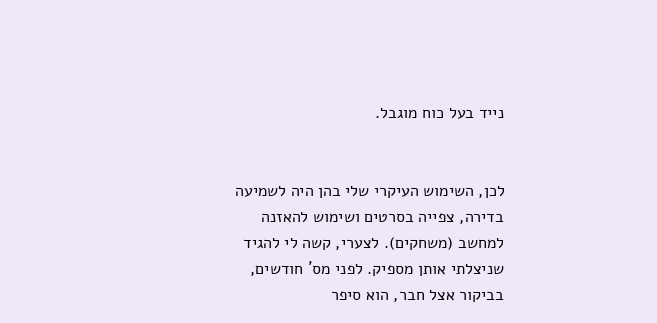נייד בעל כוח מוגבל.


לכן, השימוש העיקרי שלי בהן היה לשמיעה בדירה, צפייה בסרטים ושימוש להאזנה למחשב (משחקים). לצערי, קשה לי להגיד שניצלתי אותן מספיק. לפני מס´ חודשים, בביקור אצל חבר, הוא סיפר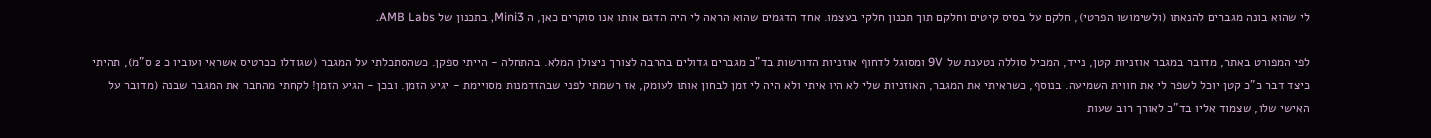לי שהוא בונה מגברים להנאתו (ולשימושו הפרטי), חלקם על בסיס קיטים וחלקם תוך תכנון חלקי בעצמו. אחד הדגמים שהוא הראה לי היה הדגם אותו אנו סוקרים כאן, ה Mini3, בתכנון של AMB Labs.

לפי המפורט באתר, מדובר במגבר אוזניות קטן, נייד, המכיל סוללה נטענת של 9V ומסוגל לדחוף אוזניות הדורשות בד"כ מגברים גדולים בהרבה לצורך ניצולן המלא. בהתחלה - הייתי ספקן. כשהסתכלתי על המגבר (שגודלו ככרטיס אשראי ועוביו כ 2 ס"מ), תהיתי כיצד דבר כ"כ קטן יוכל לשפר לי את חווית השמיעה. בנוסף, כשראיתי את המגבר, האוזניות שלי לא היו איתי ולא היה לי זמן לבחון אותו לעומק, אז רשמתי לפני שבהזדמנות מסויימת - יגיע הזמן. ובכן - הגיע הזמן! לקחתי מהחבר את המגבר שבנה (מדובר על האישי שלו, שצמוד אליו בד"כ לאורך רוב שעות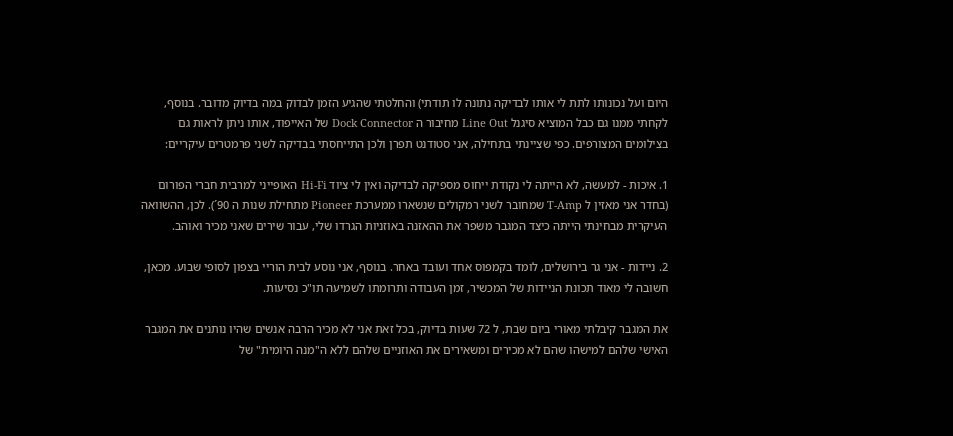היום ועל נכונותו לתת לי אותו לבדיקה נתונה לו תודתי) והחלטתי שהגיע הזמן לבדוק במה בדיוק מדובר. בנוסף, לקחתי ממנו גם כבל המוציא סיגנל Line Out מחיבור ה Dock Connector של האייפוד, אותו ניתן לראות גם בצילומים המצורפים. כפי שציינתי בתחילה, אני סטודנט תפרן ולכן התייחסתי בבדיקה לשני פרמטרים עיקריים:

1. איכות - למעשה, לא הייתה לי נקודת ייחוס מספיקה לבדיקה ואין לי ציוד Hi-Fi האופייני למרבית חברי הפורום (בחדר אני מאזין ל T-Amp שמחובר לשני רמקולים שנשארו ממערכת Pioneer מתחילת שנות ה 90´). לכן, ההשוואה העיקרית מבחינתי הייתה כיצד המגבר משפר את ההאזנה באוזניות הגרדו שלי, עבור שירים שאני מכיר ואוהב.

2. ניידות - אני גר בירושלים, לומד בקמפוס אחד ועובד באחר. בנוסף, אני נוסע לבית הוריי בצפון לסופי שבוע. מכאן, חשובה לי מאוד תכונת הניידות של המכשיר, זמן העבודה ותרומתו לשמיעה תו"כ נסיעות.

את המגבר קיבלתי מאורי ביום שבת, ל 72 שעות בדיוק, בכל זאת אני לא מכיר הרבה אנשים שהיו נותנים את המגבר האישי שלהם למישהו שהם לא מכירים ומשאירים את האוזניים שלהם ללא ה"מנה היומית" של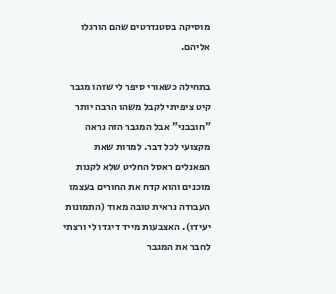מוסיקה בסטנדרטים שהם הורגלו אליהם.

בתחילה כשאורי סיפר לי שזהו מגבר קיט ציפיתי לקבל משהו הרבה יותר "חובבני" אבל המגבר הזה נראה מקצועי לכל דבר. למרות שאת הפאנלים ראסל החליט שלא לקנות מוכנים והוא קדח את החורים בעצמו העבודה נראית טובה מאוד (התמונות יעידו). האצבעות מייד דיגדו לי ורצתי לחבר את המגבר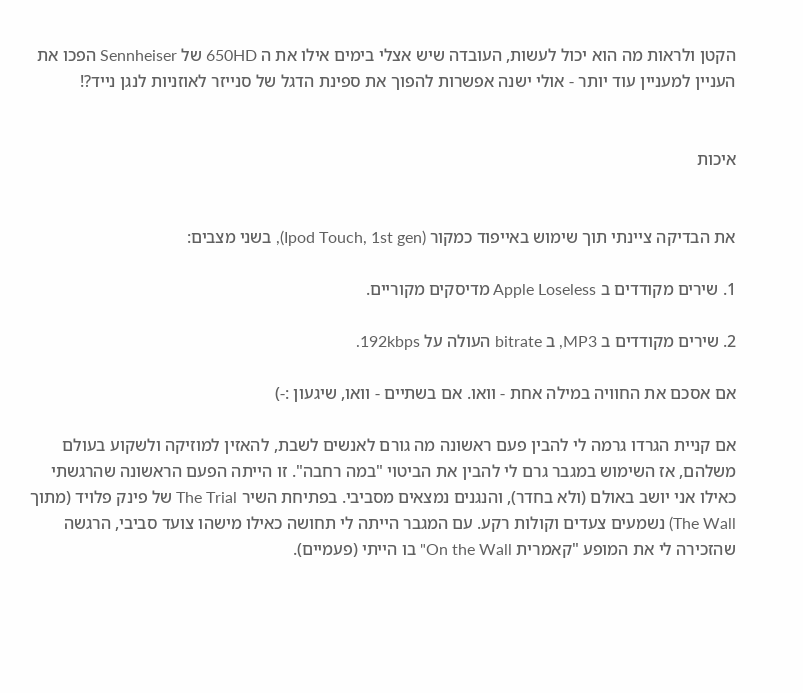הקטן ולראות מה הוא יכול לעשות, העובדה שיש אצלי בימים אילו את ה 650HD של Sennheiser הפכו את העניין למעניין עוד יותר - אולי ישנה אפשרות להפוך את ספינת הדגל של סנייזר לאוזניות לנגן נייד?!


איכות


את הבדיקה ציינתי תוך שימוש באייפוד כמקור (Ipod Touch, 1st gen), בשני מצבים:

1. שירים מקודדים ב Apple Loseless מדיסקים מקוריים.

2. שירים מקודדים ב MP3, ב bitrate העולה על 192kbps.

אם אסכם את החוויה במילה אחת - וואו. אם בשתיים - וואו, שיגעון :-)

אם קניית הגרדו גרמה לי להבין פעם ראשונה מה גורם לאנשים לשבת, להאזין למוזיקה ולשקוע בעולם משלהם, אז השימוש במגבר גרם לי להבין את הביטוי "במה רחבה". זו הייתה הפעם הראשונה שהרגשתי כאילו אני יושב באולם (ולא בחדר), והנגנים נמצאים מסביבי. בפתיחת השיר The Trial של פינק פלויד (מתוך The Wall) נשמעים צעדים וקולות רקע. עם המגבר הייתה לי תחושה כאילו מישהו צועד סביבי, הרגשה שהזכירה לי את המופע "קאמרית On the Wall" בו הייתי (פעמיים).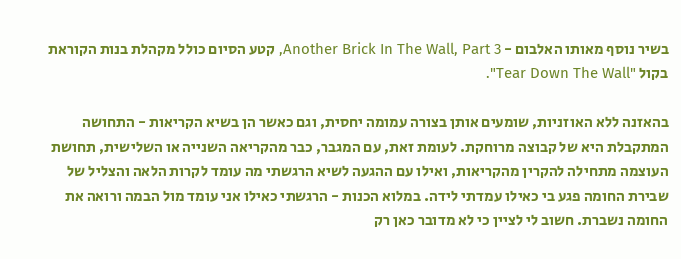בשיר נוסף מאותו האלבום - Another Brick In The Wall, Part 3, קטע הסיום כולל מקהלת בנות הקוראת בקול "Tear Down The Wall".

בהאזנה ללא האוזניות, שומעים אותן בצורה עמומה יחסית, וגם כאשר הן בשיא הקריאות - התחושה המתקבלת היא של קבוצה מרוחקת. לעומת זאת, עם המגבר, כבר מהקריאה השנייה או השלישית, תחושת העוצמה מתחילה להקרין מהקריאות, ואילו עם ההגעה לשיא הרגשתי מה עומד לקרות הלאה והצליל של שבירת החומה פגע בי כאילו עמדתי לידה. במלוא הכנות - הרגשתי כאילו אני עומד מול הבמה ורואה את החומה נשברת. חשוב לי לציין כי לא מדובר כאן רק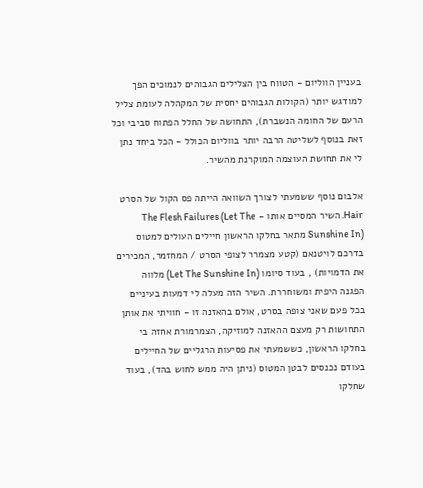בעניין הווליום - הטווח בין הצלילים הגבוהים לנמוכים הפך למודגש יותר (הקולות הגבוהים יחסית של המקהלה לעומת צליל הרעם של החומה הנשברת), התחושה של החלל הפתוח סביבי וכל זאת בנוסף לשליטה הרבה יותר בווליום הכולל - הכל ביחד נתן לי את תחושת העוצמה המוקרנת מהשיר.

אלבום נוסף ששמעתי לצורך השוואה הייתה פס הקול של הסרט Hair. השיר המסיים אותו - The Flesh Failures (Let The Sunshine In) מתאר בחלקו הראשון חיילים העולים למטוס בדרכם לויטנאם (קטע מצמרר לצופי הסרט / המחזמר, המכירים את הדמויות) , בעוד סיומו (Let The Sunshine In) מלווה הפגנה היפית ומשוחררת. השיר הזה מעלה לי דמעות בעיניים בכל פעם שאני צופה בסרט, אולם בהאזנה זו - חוויתי את אותן התחושות רק מעצם ההאזנה למוזיקה, הצמרמורת אחזה בי בחלקו הראשון, כששמעתי את פסיעות הרגליים של החיילים בעודם נכנסים לבטן המטוס (ניתן היה ממש לחוש בהד), בעוד שחלקו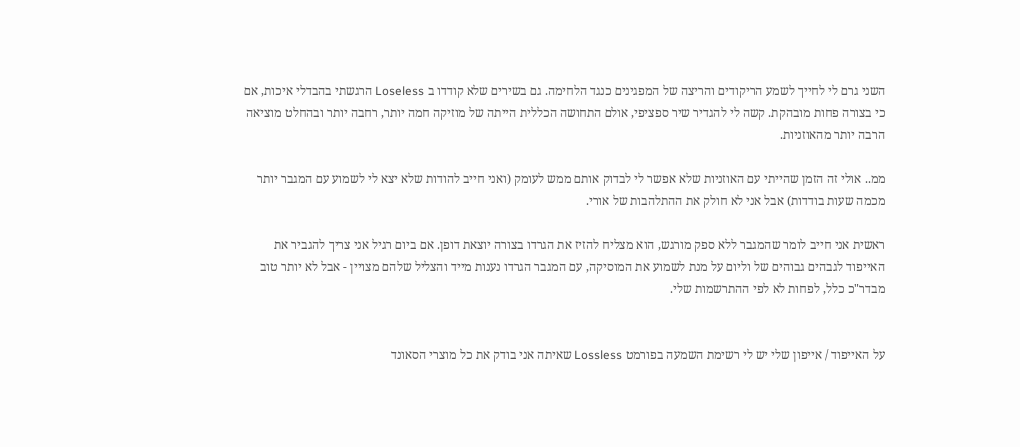השני גרם לי לחייך לשמע הריקודים והריצה של המפגינים כנגד הלחימה. גם בשירים שלא קודדו ב Loseless הרגשתי בהבדלי איכות, אם כי בצורה פחות מובהקת. קשה לי להגדיר שיר ספציפי, אולם התחושה הכללית הייתה של מוזיקה חמה יותר, רחבה יותר ובהחלט מוציאה הרבה יותר מהאוזניות.

ממ.. אולי זה הזמן שהייתי עם האוזניות שלא אפשר לי לבדוק אותם ממש לעומק (ואני חייב להודות שלא יצא לי לשמוע עם המגבר יותר מכמה שעות בודדות) אבל אני לא חולק את ההתלהבות של אורי.

ראשית אני חייב לומר שהמגבר ללא ספק מורגש, הוא מצליח להזיז את הגרדו בצורה יוצאת דופן. אם ביום רגיל אני צריך להגביר את האייפוד לגבהים גבוהים של וליום על מנת לשמוע את המוסיקה, עם המגבר הגרדו נענות מייד והצליל שלהם מצויין - אבל לא יותר טוב מבדר"כ כלל, לפחות לא לפי ההתרשמות שלי.


על האייפוד / אייפון שלי יש לי רשימת השמעה בפורמט Lossless שאיתה אני בודק את כל מוצרי הסאונד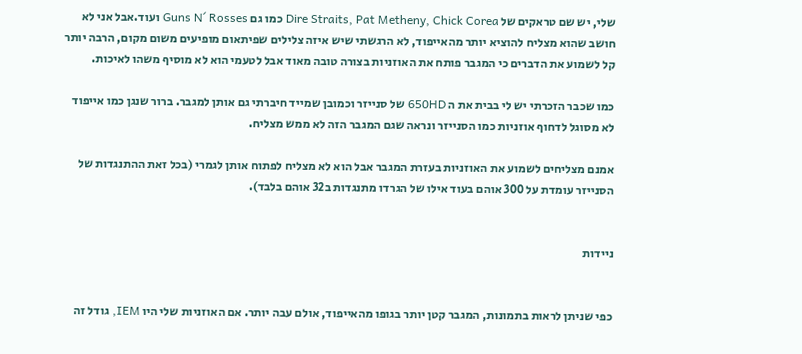שלי, יש שם טראקים של Dire Straits, Pat Metheny, Chick Corea כמו גם Guns N´ Rosses ועוד.אבל אני לא חושב שהוא מצליח להוציא יותר מהאייפוד, לא הרגשתי שיש איזה צלילים שפיתאום מופיעים משום מקום, הרבה יותר קל לשמוע את הדברים כי המגבר פותח את האוזניות בצורה טובה מאוד אבל לטעמי הוא לא מוסיף משהו לאיכות.

כמו שכבר הזכרתי יש לי בבית את ה 650HD של סנייזר וכמובן שמייד חיברתי גם אותן למגבר. ברור שנגן כמו אייפוד לא מסוגל לדחוף אוזניות כמו הסנייזר ונראה שגם המגבר הזה לא ממש מצליח.

אמנם מצליחים לשמוע את האוזניות בעזרת המגבר אבל הוא לא מצליח לפתוח אותן לגמרי (בכל זאת ההתנגדות של הסנייזר עומדת על 300 אוהם בעוד אילו של הגרדו מתנגדות ב32 אוהם בלבד).


ניידות


כפי שניתן לראות בתמונות, המגבר קטן יותר בגופו מהאייפוד, אולם עבה יותר. אם האוזניות שלי היו IEM, גודל זה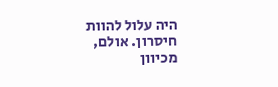היה עלול להוות חיסרון. אולם, מכיוון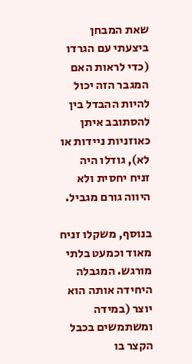שאת המבחן ביצעתי עם הגרדו (כדי לראות האם המגבר הזה יכול להיות ההבדל בין להסתובב איתן כאוזניות ניידות או לא), גודלו היה זניח יחסית ולא היווה גורם מגביל.

בנוסף, משקלו זניח מאוד וכמעט בלתי מורגש. המגבלה היחידה אותה הוא יוצר (במידה ומשתמשים בכבל הקצר בו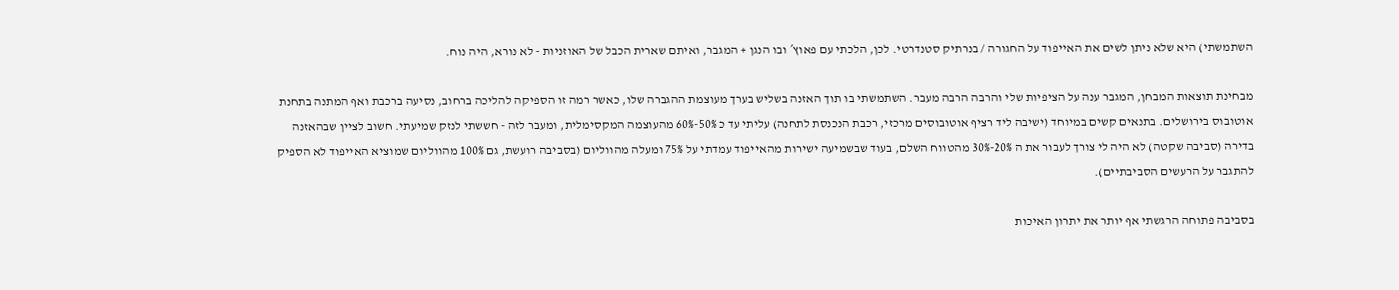השתמשתי) היא שלא ניתן לשים את האייפוד על החגורה / בנרתיק סטנדרטי. לכן, הלכתי עם פאוץ´ ובו הנגן + המגבר, ואיתם שארית הכבל של האוזניות - לא נורא, היה נוח.

מבחינת תוצאות המבחן, המגבר ענה על הציפיות שלי והרבה הרבה מעבר. השתמשתי בו תוך האזנה בשליש בערך מעוצמת ההגברה שלו, כאשר רמה זו הספיקה להליכה ברחוב, נסיעה ברכבת ואף המתנה בתחנת אוטובוס בירושלים. בתנאים קשים במיוחד (ישיבה ליד רציף אוטובוסים מרכזי, רכבת הנכנסת לתחנה) עליתי עד כ 50%-60% מהעוצמה המקסימלית, ומעבר לזה - חששתי לנזק שמיעתי. חשוב לציין שבהאזנה בדירה (סביבה שקטה) לא היה לי צורך לעבור את ה 20%-30% מהטווח השלם, בעוד שבשמיעה ישירות מהאייפוד עמדתי על 75% ומעלה מהווליום (בסביבה רועשת, גם 100% מהווליום שמוציא האייפוד לא הספיק להתגבר על הרעשים הסביבתיים).

בסביבה פתוחה הרגשתי אף יותר את יתרון האיכות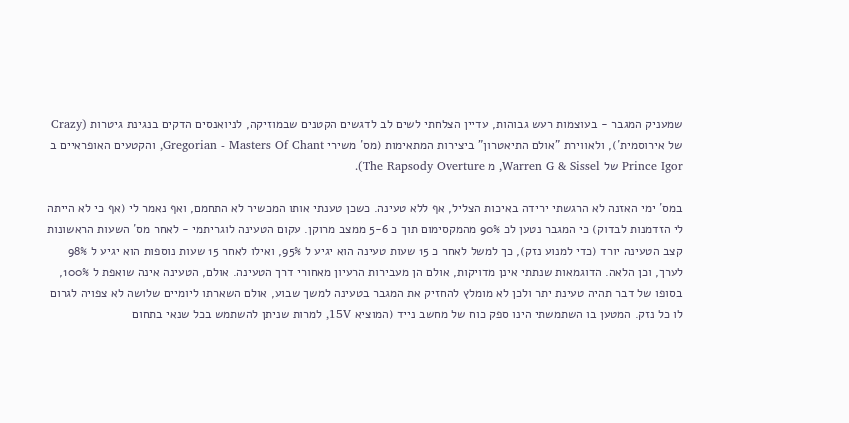שמעניק המגבר - בעוצמות רעש גבוהות, עדיין הצלחתי לשים לב לדגשים הקטנים שבמוזיקה, לניואנסים הדקים בנגינת גיטרות (Crazy של אירוסמית´), ולאווירת "אולם התיאטרון" ביצירות המתאימות (מס´ משירי Gregorian - Masters Of Chant, והקטעים האופראיים ב Prince Igor של Warren G & Sissel, מ The Rapsody Overture).

במס´ ימי האזנה לא הרגשתי ירידה באיכות הצליל, אף ללא טעינה. כשכן טענתי אותו המכשיר לא התחמם, ואף נאמר לי (אף כי לא הייתה לי הזדמנות לבדוק) כי המגבר נטען לכ 90% מהמקסימום תוך כ 5-6 ממצב מרוקן. עקום הטעינה לוגריתמי - לאחר מס´ השעות הראשונות קצב הטעינה יורד (כדי למנוע נזק), כך למשל לאחר כ 15 שעות טעינה הוא יגיע ל 95%, ואילו לאחר 15 שעות נוספות הוא יגיע ל 98% לערך, וכן הלאה. הדוגמאות שנתתי אינן מדויקות, אולם הן מעבירות הרעיון מאחורי דרך הטעינה. אולם, הטעינה אינה שואפת ל 100%, בסופו של דבר תהיה טעינת יתר ולכן לא מומלץ להחזיק את המגבר בטעינה למשך שבוע, אולם השארתו ליומיים שלושה לא צפויה לגרום לו כל נזק. המטען בו השתמשתי הינו ספק כוח של מחשב נייד (המוציא 15V, למרות שניתן להשתמש בכל שנאי בתחום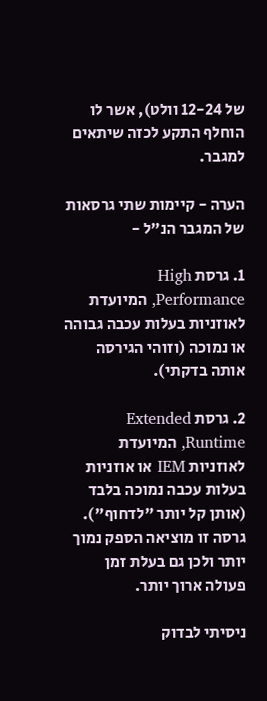של 12-24 וולט), אשר לו הוחלף התקע לכזה שיתאים למגבר.

הערה - קיימות שתי גרסאות של המגבר הנ"ל -

1. גרסת High Performance, המיועדת לאוזניות בעלות עכבה גבוהה או נמוכה (וזוהי הגירסה אותה בדקתי).

2. גרסת Extended Runtime, המיועדת לאוזניות IEM או אוזניות בעלות עכבה נמוכה בלבד (אותן קל יותר "לדחוף"). גרסה זו מוציאה הספק נמוך יותר ולכן גם בעלת זמן פעולה ארוך יותר.

ניסיתי לבדוק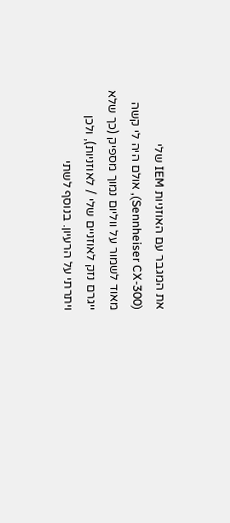את המגבר עם האוזניות IEM שלי (Sennheiser CX-300), אולם היה לי קשה מאוד לשמור על ווליום נמוך מספיק (כך שלא ייגרם נזק לאוזניים שלי / לאוזניות), ולכן ויתרתי על הרעיון. בנוסף לשתי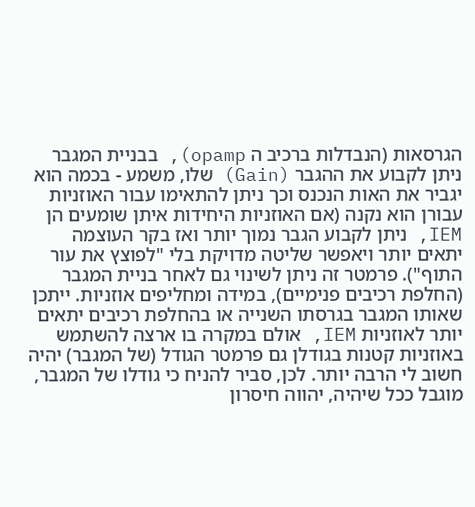הגרסאות (הנבדלות ברכיב ה opamp), בבניית המגבר ניתן לקבוע את ההגבר (Gain) שלו, משמע - בכמה הוא יגביר את האות הנכנס וכך ניתן להתאימו עבור האוזניות עבורן הוא נקנה (אם האוזניות היחידות איתן שומעים הן IEM, ניתן לקבוע הגבר נמוך יותר ואז בקר העוצמה יתאים יותר ויאפשר שליטה מדויקת בלי "לפוצץ את עור התוף"). פרמטר זה ניתן לשינוי גם לאחר בניית המגבר (החלפת רכיבים פנימיים), במידה ומחליפים אוזניות. ייתכן שאותו המגבר בגרסתו השנייה או בהחלפת רכיבים יתאים יותר לאוזניות IEM, אולם במקרה בו ארצה להשתמש באוזניות קטנות בגודלן גם פרמטר הגודל (של המגבר) יהיה חשוב לי הרבה יותר. לכן, סביר להניח כי גודלו של המגבר, מוגבל ככל שיהיה, יהווה חיסרון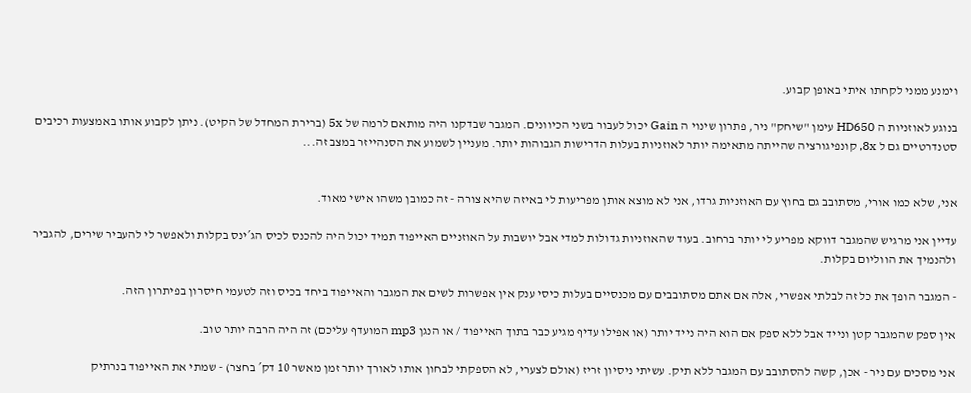וימנע ממני לקחתו איתי באופן קבוע.

בנוגע לאוזניות ה HD650 עימן "שיחק" ניר, פתרון שינוי ה Gain יכול לעבור בשני הכיוונים. המגבר שבדקנו היה מותאם לרמה של 5x (ברירת המחדל של הקיט). ניתן לקבוע אותו באמצעות רכיבים סטנדרטיים גם ל 8x, קונפיגורציה שהייתה מתאימה יותר לאוזניות בעלות הדרישות הגבוהות יותר. מעניין לשמוע את הסנהייזר במצב זה...


אני, שלא כמו אורי, מסתובב גם בחוץ עם האוזניות גרדו, אני לא מוצא אותן מפריעות לי באיזה שהיא צורה - זה כמובן משהו אישי מאוד.

עדיין אני מרגיש שהמגבר דווקא מפריע לי יותר ברחוב. בעוד שהאוזניות גדולות למדי אבל יושבות על האוזניים האייפוד תמיד יכול היה להכנס לכיס הג´ינס בקלות ולאפשר לי להעביר שירים, להגביר ולהנמיך את הווליום בקלות.

- המגבר הופך את כל זה לבלתי אפשרי, אלה אם אתם מסתובבים עם מכנסיים בעלות כיסי ענק אין אפשרות לשים את המגבר והאייפוד ביחד בכיס וזה לטעמי חיסרון בפיתרון הזה.

אין ספק שהמגבר קטן ונייד אבל ללא ספק אם הוא היה נייד יותר (או אפילו עדיף מגיע כבר בתוך האייפוד / או הנגן mp3 המועדף עליכם) זה היה הרבה יותר טוב.

אני מסכים עם ניר - אכן, קשה להסתובב עם המגבר ללא תיק. עשיתי ניסיון זריז (אולם לצערי, לא הספקתי לבחון אותו לאורך יותר זמן מאשר 10 דק´ בחצר) - שמתי את האייפוד בנרתיק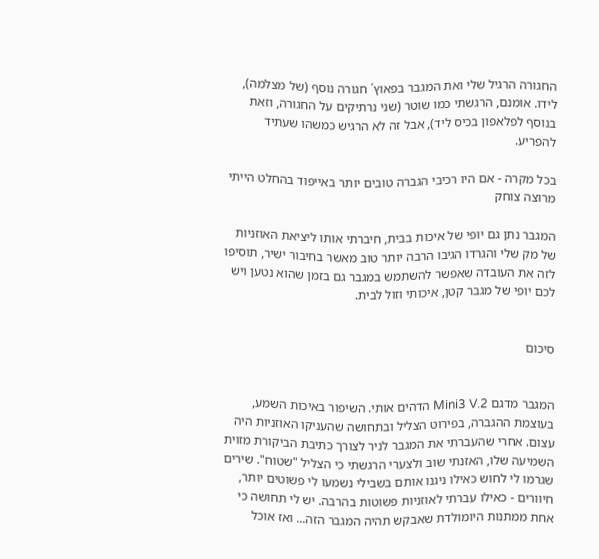החגורה הרגיל שלי ואת המגבר בפאוץ´ חגורה נוסף (של מצלמה), לידו. אומנם, הרגשתי כמו שוטר (שני נרתיקים על החגורה, וזאת בנוסף לפלאפון בכיס ליד), אבל זה לא הרגיש כמשהו שעתיד להפריע.

בכל מקרה - אם היו רכיבי הגברה טובים יותר באייפוד בהחלט הייתי מרוצה צוחק

המגבר נתן גם יופי של איכות בבית, חיברתי אותו ליציאת האוזניות של מק שלי והגרדו הגיבו הרבה יותר טוב מאשר בחיבור ישיר, תוסיפו לזה את העובדה שאפשר להשתמש במגבר גם בזמן שהוא נטען ויש לכם יופי של מגבר קטן, איכותי וזול לבית.


סיכום


המגבר מדגם Mini3 V.2 הדהים אותי. השיפור באיכות השמע, בעוצמת ההגברה, בפירוט הצליל ובתחושה שהעניקו האוזניות היה עצום. אחרי שהעברתי את המגבר לניר לצורך כתיבת הביקורת מזוית השמיעה שלו, האזנתי שוב ולצערי הרגשתי כי הצליל "שטוח". שירים שגרמו לי לחוש כאילו ניגנו אותם בשבילי נשמעו לי פשוטים יותר, חיוורים - כאילו עברתי לאוזניות פשוטות בהרבה. יש לי תחושה כי אחת ממתנות היומולדת שאבקש תהיה המגבר הזה... ואז אוכל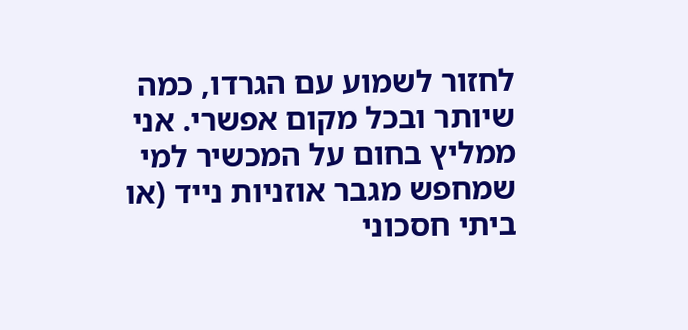לחזור לשמוע עם הגרדו, כמה שיותר ובכל מקום אפשרי. אני ממליץ בחום על המכשיר למי שמחפש מגבר אוזניות נייד (או ביתי חסכוני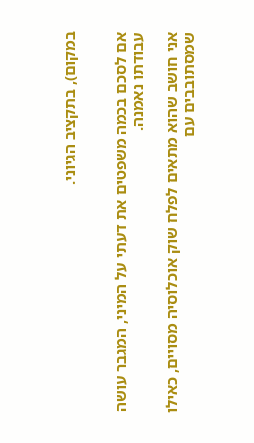במקום), בתקציב הגיוני.


אם לסכם בכמה משפטים את דעתי על המיני, המגבר עושה עבודתו נאמנה.

אני חושב שהוא מתאים לפלח שוק אוכלוסיה מסויים, כאילו שמסתובבים עם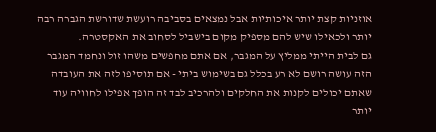אוזניות קצת יותר איכותיות אבל נמצאים בסביבה רועשת שדורשת הגברה רבה יותר ולכאילו שיש להם מספיק מקום בישביל לסחוב את האקסטרה.
גם לבית הייתי ממליץ על המגבר, אם אתם מחפשים משהו זול ונחמד המגבר הזה עושה רושם לא רע בכלל גם בשימוש ביתי - אם תוסיפו לזה את העובדה שאתם יכולים לקנות את החלקים ולהרכיב לבד זה הופך אפילו לחוויה עוד יותר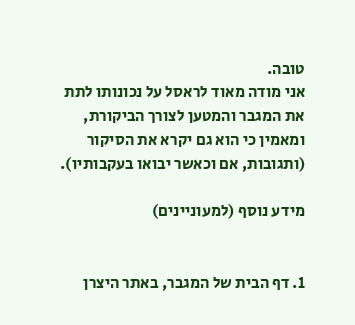טובה.
אני מודה מאוד לראסל על נכונותו לתת את המגבר והמטען לצורך הביקורת, ומאמין כי הוא גם יקרא את הסיקור (ותגובות, אם וכאשר יבואו בעקבותיו).

מידע נוסף (למעוניינים)


1. דף הבית של המגבר, באתר היצרן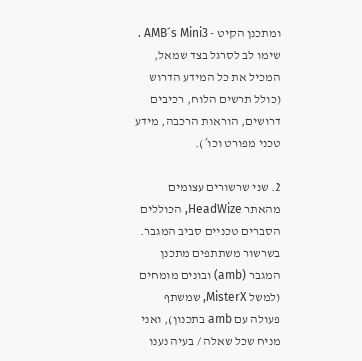ומתכנן הקיט - AMB´s Mini3 . שימו לב לסרגל בצד שמאל, המכיל את כל המידע הדרוש (כולל תרשים הלוח, רכיבים דרושים, הוראות הרכבה, מידע טכני מפורט וכו´).

2. שני שרשורים עצומים מהאתר HeadWize, הכוללים הסברים טכניים סביב המגבר. בשרשור משתתפים מתכנן המגבר (amb) ובונים מומחים (למשל MisterX, שמשתף פעולה עם amb בתכנון), ואני מניח שכל שאלה / בעיה נענו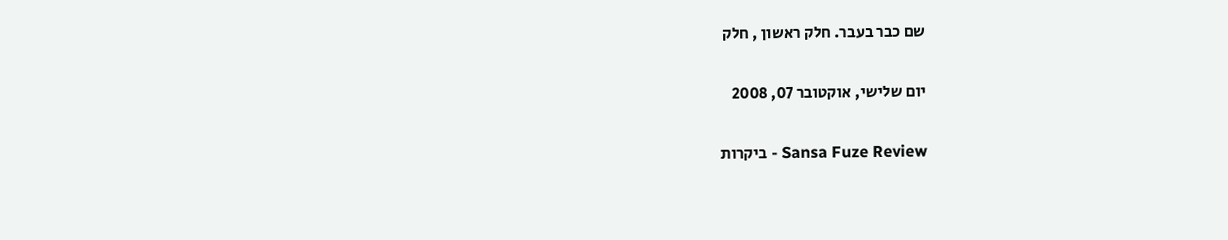שם כבר בעבר. חלק ראשון , חלק

יום שלישי, אוקטובר 07, 2008

Sansa Fuze Review - ביקרות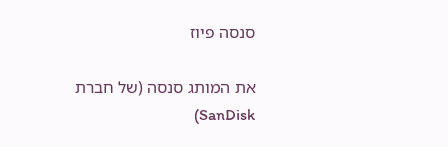סנסה פיוז

את המותג סנסה (של חברת SanDisk)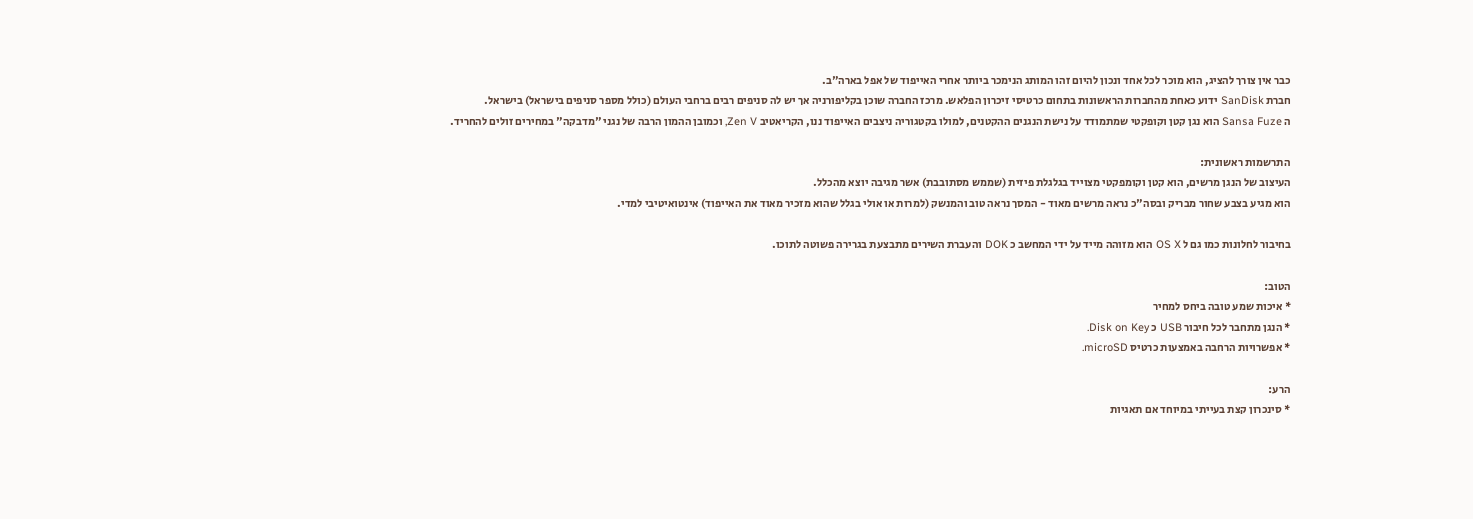כבר אין צורך להציג, הוא מוכר לכל אחד ונכון להיום זהו המותג הנימכר ביותר אחרי האייפוד של אפל בארה"ב.
חברת SanDisk ידוע כאחת מהחברות הראשונות בתחום כרטיסי זיכרון הפלאש. מרכז החברה שוכן בקליפורניה אך יש לה סניפים רבים ברחבי העולם (כולל מספר סניפים בישראל) בישראל.
ה Sansa Fuze הוא נגן קטן וקופקטי שמתמודד על נישת הנגנים ההקטנים, למולו בקטגוריה ניצבים האייפוד ננו, הקריאטיב Zen V, וכמובן ההמון הרבה של נגני "מדבקה" במחירים זולים להחריד.

התרשמות ראשונית:
העיצוב של הנגן מרשים, הוא קטן וקומפקטי מצוייד בגלגלת פיזית (שממש מסתובבת) אשר מגיבה יוצא מהכלל.
הוא מגיע בצבע שחור מבריק ובסה"כ נראה מרשים מאוד - המסך נראה טוב והמנשק (למרות או אולי בגלל שהוא מזכיר מאוד את האייפוד) אינטואיטיבי למדי.

בחיבור לחלונות כמו גם ל OS X הוא מזוהה מייד על ידי המחשב כ DOK והעברת השירים מתבצעת בגרירה פשוטה לתוכו.

הטוב:
* איכות שמע טובה ביחס למחיר
* הנגן מתחבר לכל חיבור USB כ Disk on Key.
* אפשרויות הרחבה באמצעות כרטיס microSD.

הרע:
* סינכרון קצת בעייתי במיוחד אם תאגיות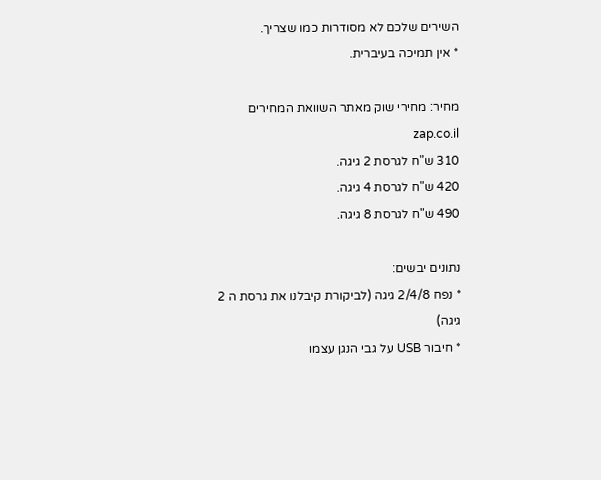השירים שלכם לא מסודרות כמו שצריך.
* אין תמיכה בעיברית.

מחיר: מחירי שוק מאתר השוואת המחירים zap.co.il
310 ש"ח לגרסת 2 גיגה.
420 ש"ח לגרסת 4 גיגה.
490 ש"ח לגרסת 8 גיגה.

נתונים יבשים:
* נפח 2/4/8 גיגה (לביקורת קיבלנו את גרסת ה 2 גיגה)
* חיבור USB על גבי הנגן עצמו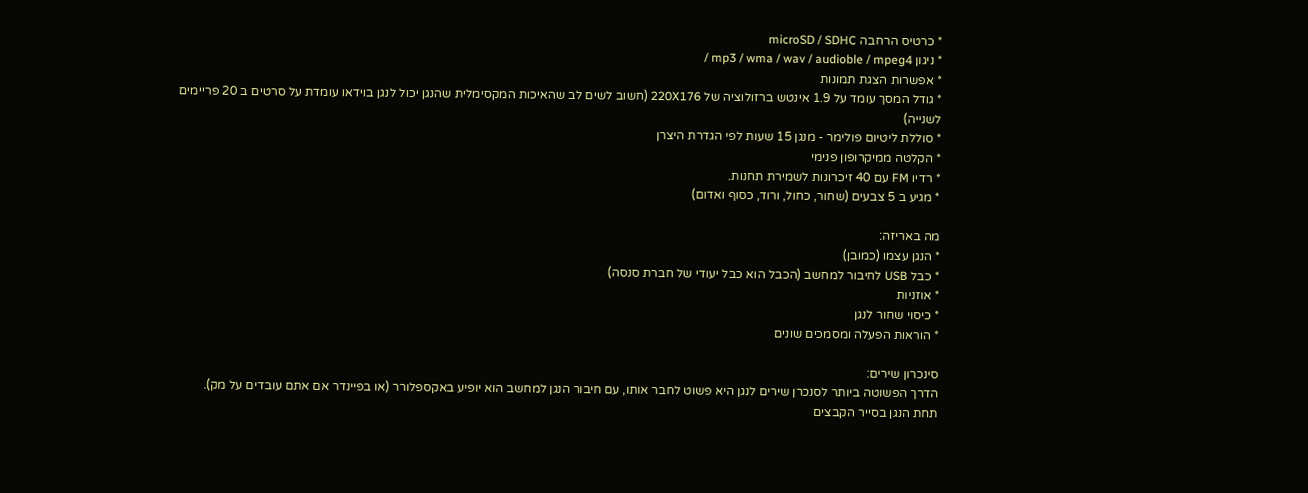* כרטיס הרחבה microSD / SDHC
* ניגון mp3 / wma / wav / audioble / mpeg4 /
* אפשרות הצגת תמונות
* גודל המסך עומד על 1.9 אינטש ברזולוציה של 220X176 (חשוב לשים לב שהאיכות המקסימלית שהנגן יכול לנגן בוידאו עומדת על סרטים ב 20 פריימים לשנייה)
* סוללת ליטיום פולימר - מנגן 15 שעות לפי הגדרת היצרן
* הקלטה ממיקרופון פנימי
* רדיו FM עם 40 זיכרונות לשמירת תחנות.
* מגיע ב 5 צבעים (שחור, כחול, ורוד, כסוף ואדום)

מה באריזה:
* הנגן עצמו (כמובן)
* כבל USB לחיבור למחשב (הכבל הוא כבל יעודי של חברת סנסה)
* אוזניות
* כיסוי שחור לנגן
* הוראות הפעלה ומסמכים שונים

סינכרון שירים:
הדרך הפשוטה ביותר לסנכרן שירים לנגן היא פשוט לחבר אותו, עם חיבור הנגן למחשב הוא יופיע באקספלורר (או בפיינדר אם אתם עובדים על מק).
תחת הנגן בסייר הקבצים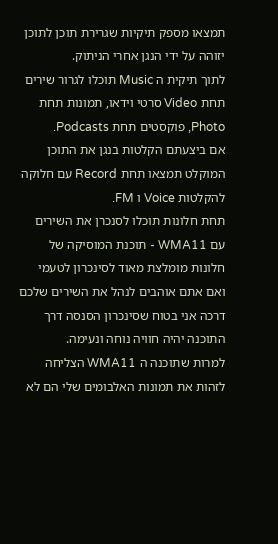תמצאו מספק תיקיות שגרירת תוכן לתוכן יזוהה על ידי הנגן אחרי הניתוק.
לתוך תיקית ה Music תוכלו לגרור שירים תחת Video סרטי וידאו, תמונות תחת Photo, פוקסטים תחת Podcasts.
אם ביצעתם הקלטות בנגן את התוכן המוקלט תמצאו תחת Record עם חלוקה להקלטות Voice ו FM.
תחת חלונות תוכלו לסנכרן את השירים עם WMA11 - תוכנת המוסיקה של חלונות מומלצת מאוד לסינכרון לטעמי ואם אתם אוהבים לנהל את השירים שלכם דרכה אני בטוח שסינכרון הסנסה דרך התוכנה יהיה חוויה נוחה ונעימה.
למרות שתוכנה ה WMA11 הצליחה לזהות את תמונות האלבומים שלי הם לא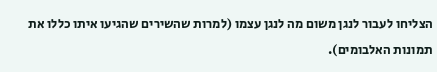הצליחו לעבור לנגן משום מה לנגן עצמו (למרות שהשירים שהגיעו איתו כללו את תמונות האלבומים).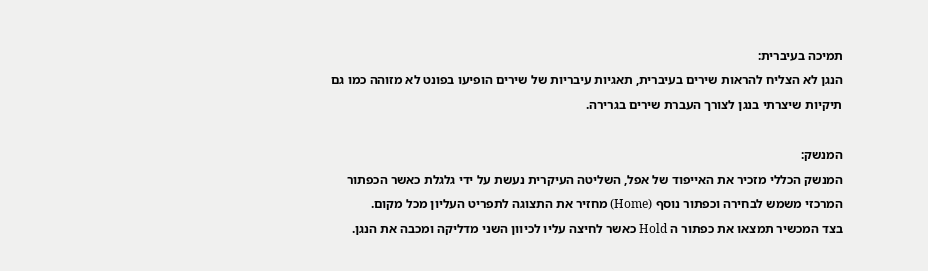תמיכה בעיברית:
הנגן לא הצליח להראות שירים בעיברית, תאגיות עיבריות של שירים הופיעו בפונט לא מזוהה כמו גם תיקיות שיצרתי בנגן לצורך העברת שירים בגרירה.

המנשק:
המנשק הכללי מזכיר את האייפוד של אפל, השליטה העיקרית נעשת על ידי גלגלת כאשר הכפתור המרכזי משמש לבחירה וכפתור נוסף (Home) מחזיר את התצוגה לתפריט העליון מכל מקום.
בצד המכשיר תמצאו את כפתור ה Hold כאשר לחיצה עליו לכיוון השני מדליקה ומכבה את הנגן.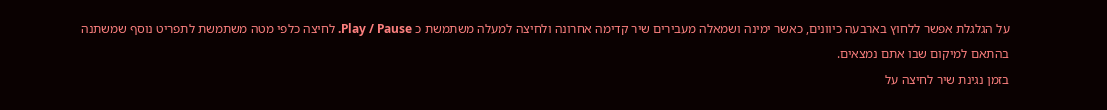על הגלגלת אפשר ללחוץ בארבעה כיוונים, כאשר ימינה ושמאלה מעבירים שיר קדימה אחרונה ולחיצה למעלה משתמשת כ Play / Pause. לחיצה כלפי מטה משתמשת לתפריט נוסף שמשתנה בהתאם למיקום שבו אתם נמצאים.
בזמן נגינת שיר לחיצה על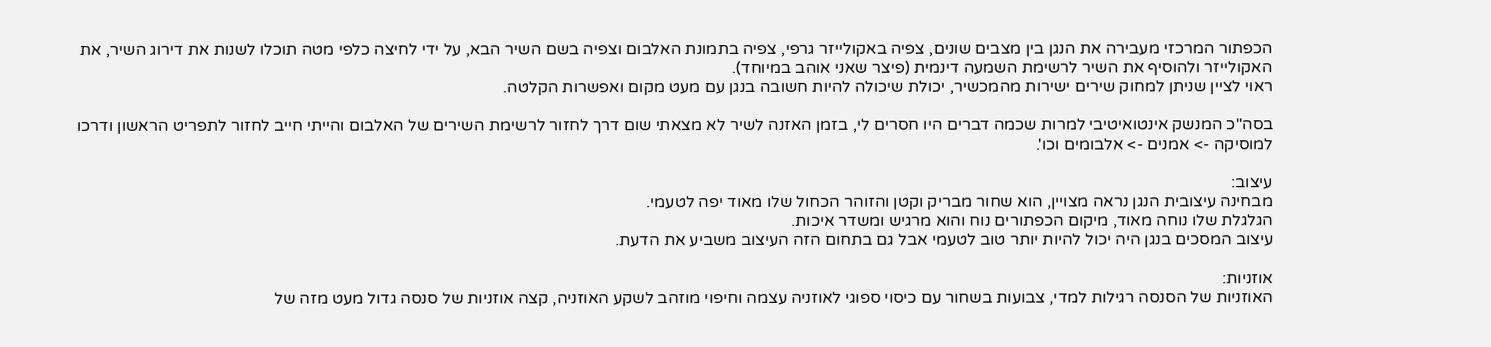הכפתור המרכזי מעבירה את הנגן בין מצבים שונים, צפיה באקולייזר גרפי, צפיה בתמונת האלבום וצפיה בשם השיר הבא, על ידי לחיצה כלפי מטה תוכלו לשנות את דירוג השיר, את האקולייזר ולהוסיף את השיר לרשימת השמעה דינמית (פיצר שאני אוהב במיוחד).
ראוי לציין שניתן למחוק שירים ישירות מהמכשיר, יכולת שיכולה להיות חשובה בנגן עם מעט מקום ואפשרות הקלטה.

בסה"כ המנשק אינטואיטיבי למרות שכמה דברים היו חסרים לי, בזמן האזנה לשיר לא מצאתי שום דרך לחזור לרשימת השירים של האלבום והייתי חייב לחזור לתפריט הראשון ודרכו למוסיקה -> אמנים -> אלבומים וכו'.

עיצוב:
מבחינה עיצובית הנגן נראה מצויין, הוא שחור מבריק וקטן והזוהר הכחול שלו מאוד יפה לטעמי.
הגלגלת שלו נוחה מאוד, מיקום הכפתורים נוח והוא מרגיש ומשדר איכות.
עיצוב המסכים בנגן היה יכול להיות יותר טוב לטעמי אבל גם בתחום הזה העיצוב משביע את הדעת.

אוזניות:
האוזניות של הסנסה רגילות למדי, צבועות בשחור עם כיסוי ספוגי לאוזניה עצמה וחיפוי מוזהב לשקע האוזניה, קצה אוזניות של סנסה גדול מעט מזה של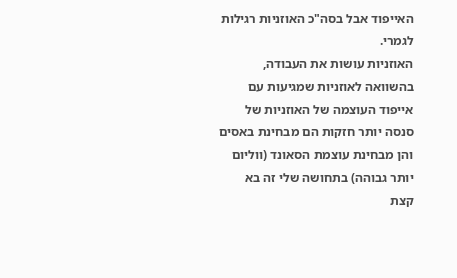האייפוד אבל בסה"כ האוזניות רגילות לגמרי.
האוזניות עושות את העבודה, בהשוואה לאוזניות שמגיעות עם אייפוד העוצמה של האוזניות של סנסה יותר חזקות הם מבחינת באסים והן מבחינת עוצמת הסאונד (ווליום יותר גבוהה) בתחושה שלי זה בא קצת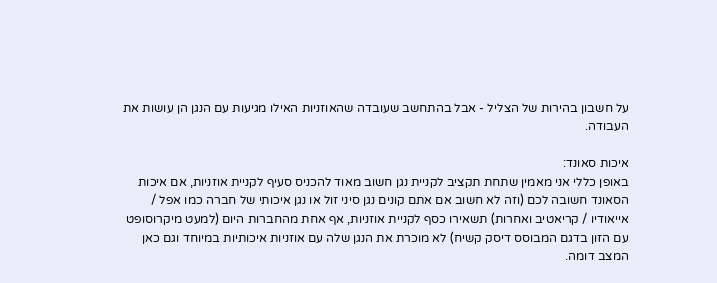על חשבון בהירות של הצליל - אבל בהתחשב שעובדה שהאוזניות האילו מגיעות עם הנגן הן עושות את העבודה.

איכות סאונד:
באופן כללי אני מאמין שתחת תקציב לקניית נגן חשוב מאוד להכניס סעיף לקניית אוזניות, אם איכות הסאונד חשובה לכם (וזה לא חשוב אם אתם קונים נגן סיני זול או נגן איכותי של חברה כמו אפל / אייאודיו / קריאטיב ואחרות) תשאירו כסף לקניית אוזניות, אף אחת מהחברות היום (למעט מיקרוסופט עם הזון בדגם המבוסס דיסק קשיח) לא מוכרת את הנגן שלה עם אוזניות איכותיות במיוחד וגם כאן המצב דומה.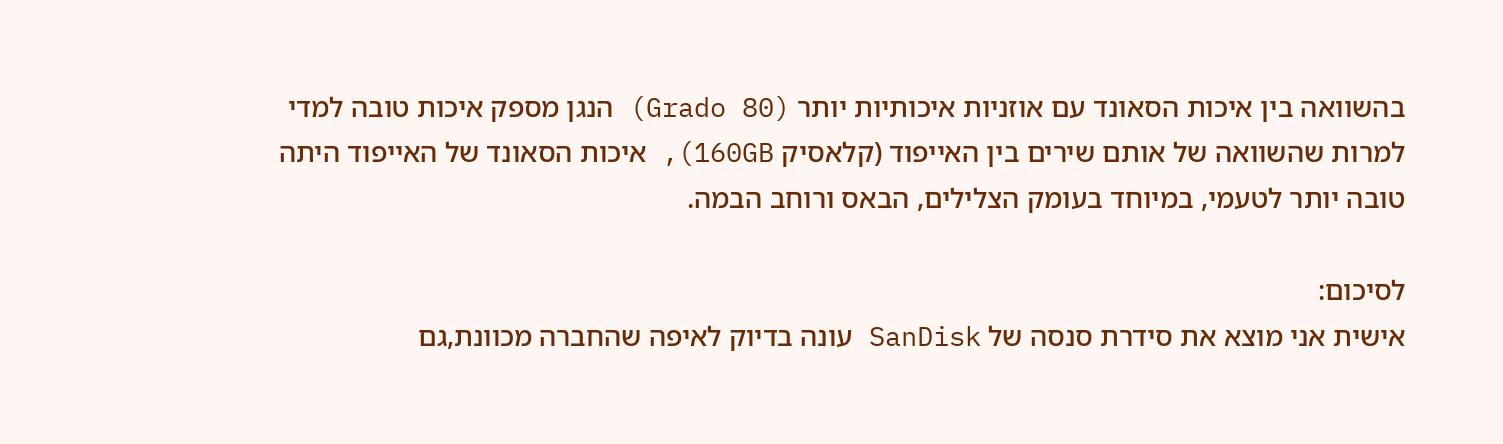בהשוואה בין איכות הסאונד עם אוזניות איכותיות יותר (Grado 80) הנגן מספק איכות טובה למדי למרות שהשוואה של אותם שירים בין האייפוד (קלאסיק 160GB), איכות הסאונד של האייפוד היתה טובה יותר לטעמי, במיוחד בעומק הצלילים, הבאס ורוחב הבמה.

לסיכום:
אישית אני מוצא את סידרת סנסה של SanDisk עונה בדיוק לאיפה שהחברה מכוונת,גם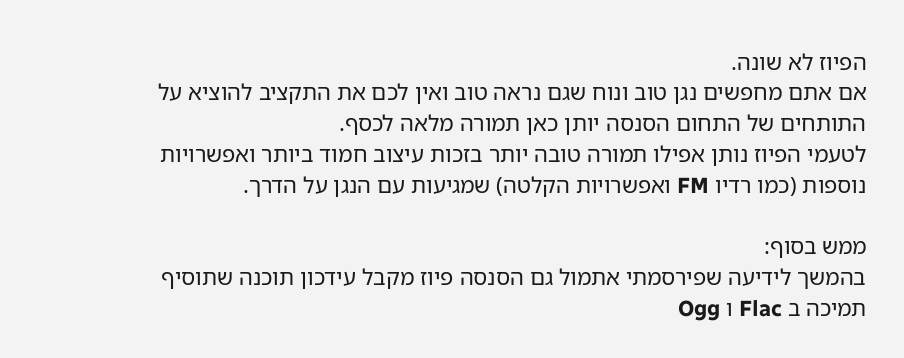הפיוז לא שונה.
אם אתם מחפשים נגן טוב ונוח שגם נראה טוב ואין לכם את התקציב להוציא על התותחים של התחום הסנסה יותן כאן תמורה מלאה לכסף.
לטעמי הפיוז נותן אפילו תמורה טובה יותר בזכות עיצוב חמוד ביותר ואפשרויות נוספות (כמו רדיו FM ואפשרויות הקלטה) שמגיעות עם הנגן על הדרך.

ממש בסוף:
בהמשך לידיעה שפירסמתי אתמול גם הסנסה פיוז מקבל עידכון תוכנה שתוסיף תמיכה ב Flac ו Ogg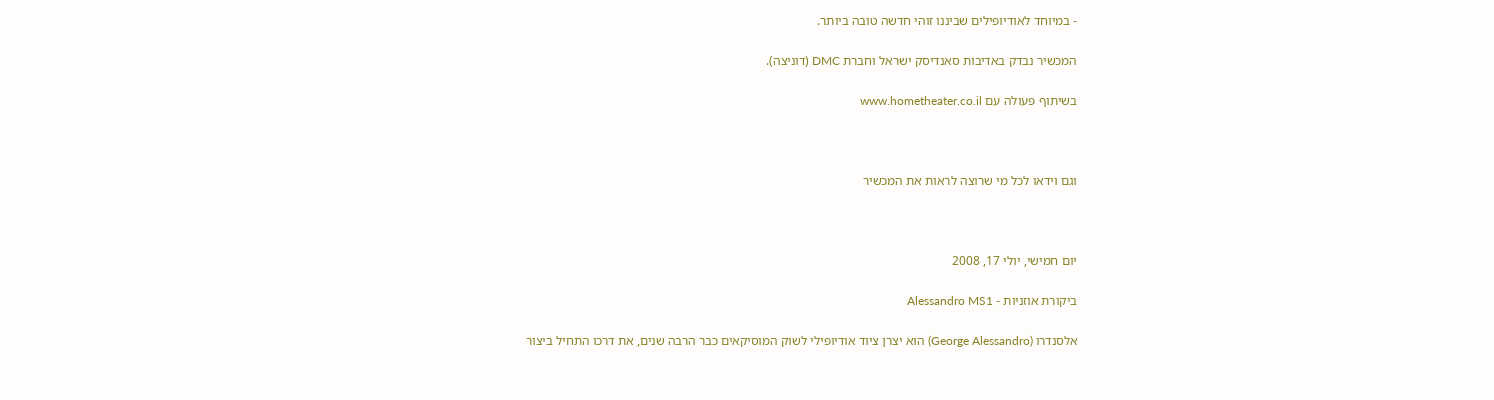- במיוחד לאודיופילים שביננו זוהי חדשה טובה ביותר.

המכשיר נבדק באדיבות סאנדיסק ישראל וחברת DMC (דוניצה).

בשיתוף פעולה עם www.hometheater.co.il



וגם וידאו לכל מי שרוצה לראות את המכשיר



יום חמישי, יולי 17, 2008

ביקורת אוזניות - Alessandro MS1

אלסנדרו (George Alessandro) הוא יצרן ציוד אודיופילי לשוק המוסיקאים כבר הרבה שנים, את דרכו התחיל ביצור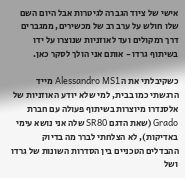אישי של ציוד הגברה לגיטרות אבל היום השם שלו חולש על ערב רב של מכשירים, ממגברים דרך רמקולים ועד לאוזניות שנוצרו על ידו בשיתוף גרדו - אותם אני הולך לסקר כאן.

כשקיבלתי את ה Alessandro MS1 מייד הרגשתי כמו בבית, למי שלא יודע האוזניות של אלסנדרו מיוצרות בשיתוף פעולה עם חברת Grado (שאת הדגם SR80 שלה אני נושא עימי באדיקות), לא הצלחתי לברר מה בדיוק ההבדלים הטכניים בין הסדרות השונות של גרדו ושל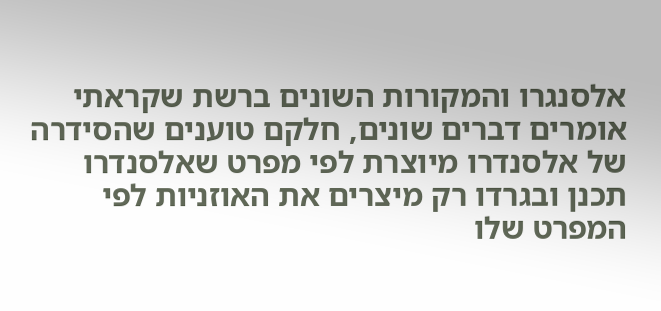אלסנגרו והמקורות השונים ברשת שקראתי אומרים דברים שונים, חלקם טוענים שהסידרה של אלסנדרו מיוצרת לפי מפרט שאלסנדרו תכנן ובגרדו רק מיצרים את האוזניות לפי המפרט שלו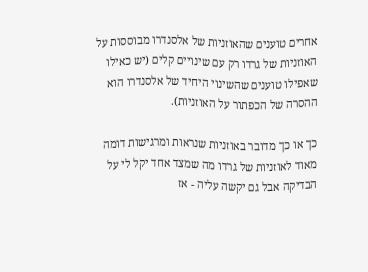אחרים טוענים שהאוזניות של אלסנדרו מבוססות על האוזניות של גרדו רק עם שינויים קלים (יש כאילו שאפילו טוענים שהשינוי היחיד של אלסנדרו הוא ההסרה של הכפתור על האוזניות).

כך או כך מדובר באוזניות שנראות ומרגישות דומה מאוד לאוזניות של גרדו מה שמצד אחד יקל לי על הבדיקה אבל גם יקשה עליה - אז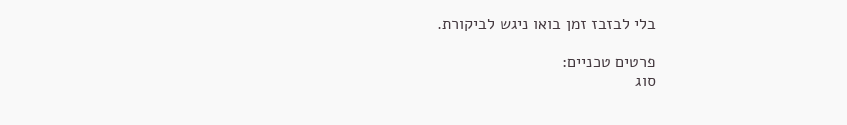בלי לבזבז זמן בואו ניגש לביקורת.

פרטים טכניים:
סוג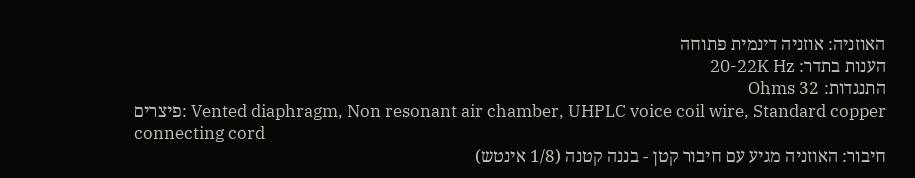האוזניה: אוזניה דינמית פתוחה
הענות בתדר: 20-22K Hz
התנגדות: 32 Ohms
פיצרים: Vented diaphragm, Non resonant air chamber, UHPLC voice coil wire, Standard copper connecting cord
חיבור: האוזניה מגיע עם חיבור קטן - בננה קטנה (1/8 אינטש)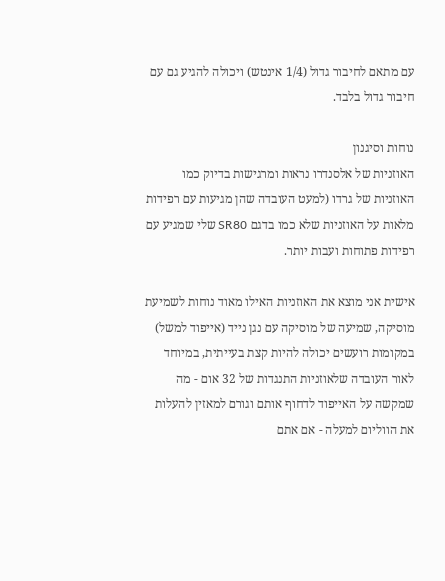עם מתאם לחיבור גדול (1/4 אינטש) ויכולה להגיע גם עם חיבור גדול בלבד.

נוחות וסיגנון
האוזניות של אלסנדרו נראות ומרגישות בדיוק כמו האוזניות של גרדו (למעט העובדה שהן מגיעות עם רפידות מלאות על האוזניות שלא כמו בדגם SR80 שלי שמגיע עם רפידות פתוחות ועבות יותר.

אישית אני מוצא את האוזניות האילו מאוד נוחות לשמיעת מוסיקה, שמיעה של מוסיקה עם נגן נייד (אייפוד למשל) במקומות רועשים יכולה להיות קצת בעייתית, במיוחד לאור העובדה שלאוזניות התנגדות של 32 אום - מה שמקשה על האייפוד לדחוף אותם וגורם למאזין להעלות את הווליום למעלה - אם אתם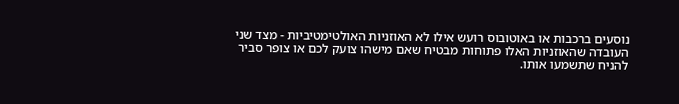נוסעים ברכבות או באוטובוס רועש אילו לא האוזניות האולטימטיביות - מצד שני העובדה שהאוזניות האלו פתוחות מבטיח שאם מישהו צועק לכם או צופר סביר להניח שתשמעו אותו.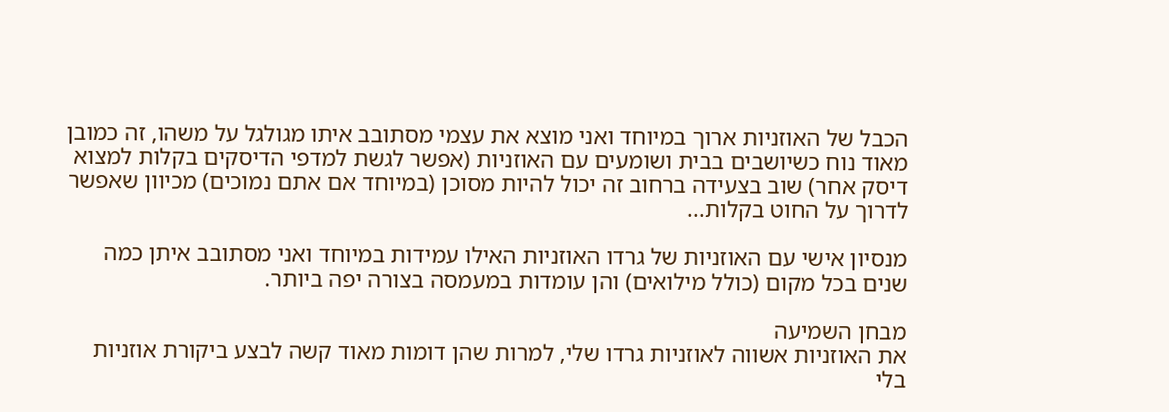הכבל של האוזניות ארוך במיוחד ואני מוצא את עצמי מסתובב איתו מגולגל על משהו, זה כמובן מאוד נוח כשיושבים בבית ושומעים עם האוזניות (אפשר לגשת למדפי הדיסקים בקלות למצוא דיסק אחר) שוב בצעידה ברחוב זה יכול להיות מסוכן (במיוחד אם אתם נמוכים) מכיוון שאפשר לדרוך על החוט בקלות...

מנסיון אישי עם האוזניות של גרדו האוזניות האילו עמידות במיוחד ואני מסתובב איתן כמה שנים בכל מקום (כולל מילואים) והן עומדות במעמסה בצורה יפה ביותר.

מבחן השמיעה
את האוזניות אשווה לאוזניות גרדו שלי, למרות שהן דומות מאוד קשה לבצע ביקורת אוזניות בלי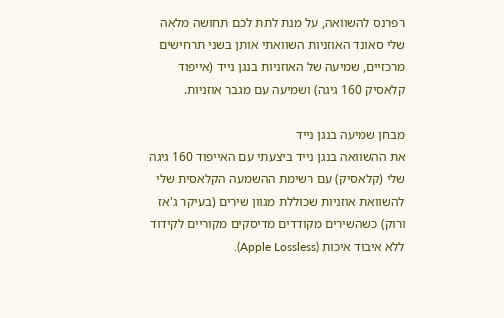רפרנס להשוואה, על מנת לתת לכם תחושה מלאה שלי סאונד האוזניות השוואתי אותן בשני תרחישים מרכזיים, שמיעה של האוזניות בנגן נייד (אייפוד קלאסיק 160 גיגה) ושמיעה עם מגבר אוזניות.

מבחן שמיעה בנגן נייד
את ההשוואה בנגן נייד ביצעתי עם האייפוד 160 גיגה שלי (קלאסיק) עם רשימת ההשמעה הקלאסית שלי להשוואת אוזניות שכוללת מגוון שירים (בעיקר ג'אז ורוק) כשהשירים מקודדים מדיסקים מקוריים לקידוד ללא איבוד איכות (Apple Lossless).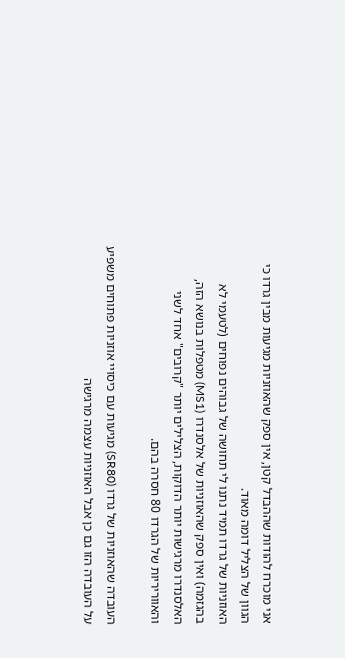אני מוכרח להודות שההבדל קטן, אין ספק שהאוזניות מגיעות מבין גרדו כי הגוון של הצליל דומה מאוד.
האוזניות של גרדו תמיד נתנו לי תחושה של גבוהים נפוחים (לטעמי לא בהגזמה) ואין ספק שהאוזניות של אלסנדרו (MS1) מטפלות בנושא הזה, האלסנדרו מרגישות יותר הדוקות, הצלילים יותר "קרובים" אחד לשני והאווריריות של הגרדו 80 חסרה בהם.

העובדה שהאוזניות של גרדו (SR80) מגיעות עם כיסויי אוזניות פתוחים משפיע על העובדה הזו גם כן אבל האוזניות עצמה מרגישה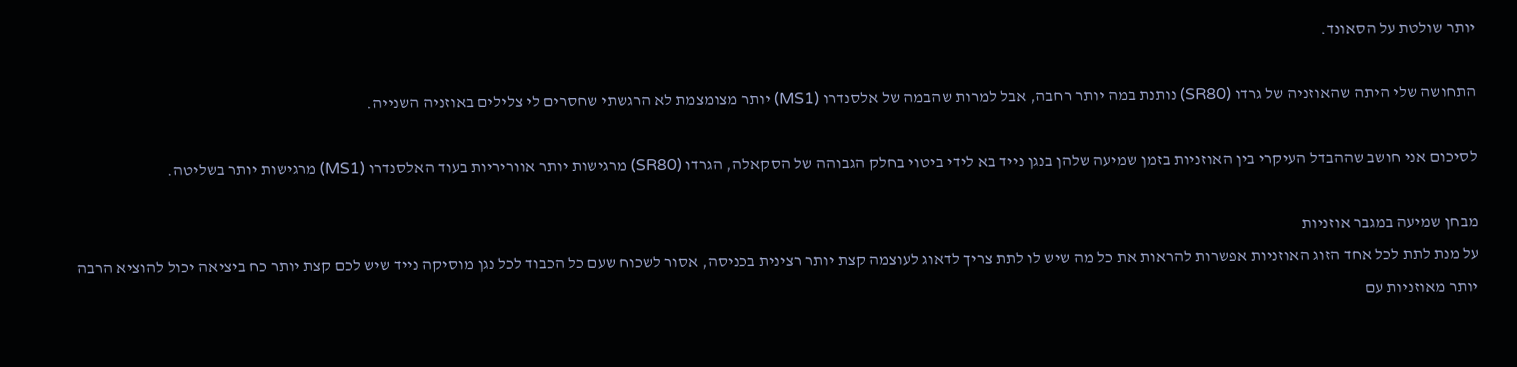יותר שולטת על הסאונד.

התחושה שלי היתה שהאוזניה של גרדו (SR80) נותנת במה יותר רחבה, אבל למרות שהבמה של אלסנדרו (MS1) יותר מצומצמת לא הרגשתי שחסרים לי צלילים באוזניה השנייה.

לסיכום אני חושב שההבדל העיקרי בין האוזניות בזמן שמיעה שלהן בנגן נייד בא לידי ביטוי בחלק הגבוהה של הסקאלה, הגרדו (SR80) מרגישות יותר אווריריות בעוד האלסנדרו (MS1) מרגישות יותר בשליטה.

מבחן שמיעה במגבר אוזניות
על מנת לתת לכל אחד הזוג האוזניות אפשרות להראות את כל מה שיש לו לתת צריך לדאוג לעוצמה קצת יותר רצינית בכניסה, אסור לשכוח שעם כל הכבוד לכל נגן מוסיקה נייד שיש לכם קצת יותר כח ביציאה יכול להוציא הרבה יותר מאוזניות עם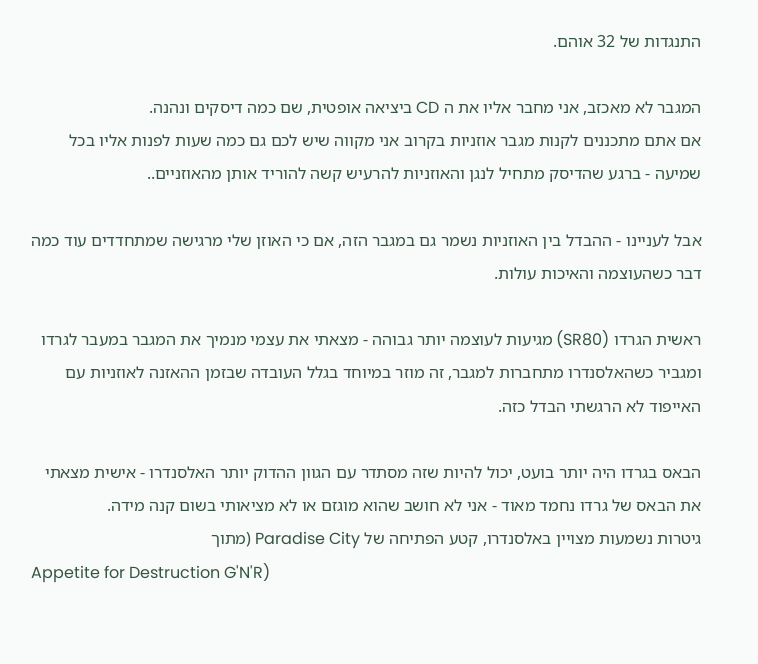התנגדות של 32 אוהם.

המגבר לא מאכזב, אני מחבר אליו את ה CD ביציאה אופטית, שם כמה דיסקים ונהנה.
אם אתם מתכננים לקנות מגבר אוזניות בקרוב אני מקווה שיש לכם גם כמה שעות לפנות אליו בכל שמיעה - ברגע שהדיסק מתחיל לנגן והאוזניות להרעיש קשה להוריד אותן מהאוזניים..

אבל לעניינו - ההבדל בין האוזניות נשמר גם במגבר הזה, אם כי האוזן שלי מרגישה שמתחדדים עוד כמה דבר כשהעוצמה והאיכות עולות.

ראשית הגרדו (SR80) מגיעות לעוצמה יותר גבוהה - מצאתי את עצמי מנמיך את המגבר במעבר לגרדו ומגביר כשהאלסנדרו מתחברות למגבר, זה מוזר במיוחד בגלל העובדה שבזמן ההאזנה לאוזניות עם האייפוד לא הרגשתי הבדל כזה.

הבאס בגרדו היה יותר בועט, יכול להיות שזה מסתדר עם הגוון ההדוק יותר האלסנדרו - אישית מצאתי את הבאס של גרדו נחמד מאוד - אני לא חושב שהוא מוגזם או לא מציאותי בשום קנה מידה.
גיטרות נשמעות מצויין באלסנדרו, קטע הפתיחה של Paradise City (מתוך
Appetite for Destruction G'N'R)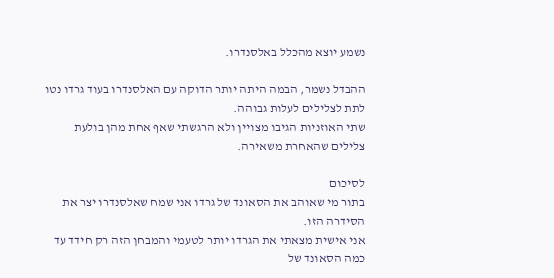נשמע יוצא מהכלל באלסנדרו.

ההבדל נשמר, הבמה היתה יותר הדוקה עם האלסנדרו בעוד גרדו נטו לתת לצלילים לעלות גבוהה.
שתי האוזניות הגיבו מצויין ולא הרגשתי שאף אחת מהן בולעת צלילים שהאחרת משאירה.

לסיכום
בתור מי שאוהב את הסאונד של גרדו אני שמח שאלסנדרו יצר את הסידרה הזו.
אני אישית מצאתי את הגרדו יותר לטעמי והמבחן הזה רק חידד עד כמה הסאונד של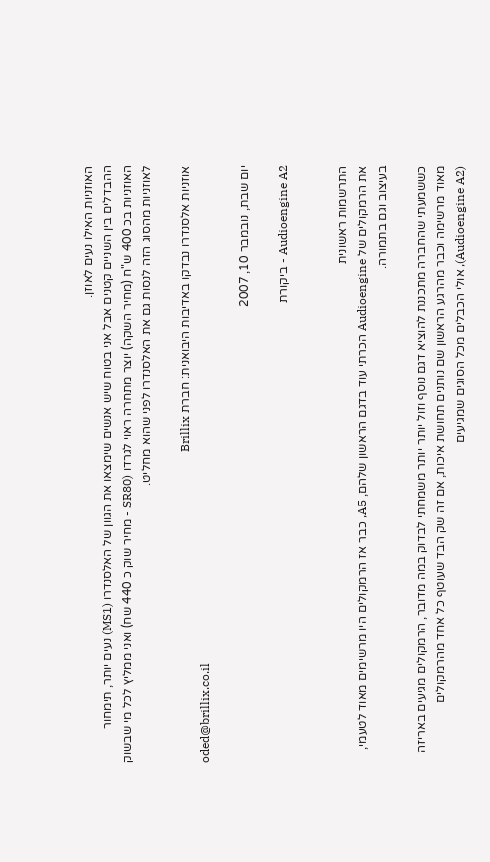האוזניות האילו נעים לאוזן.
ההבדלים בין השניים קטנים אבל אני בטוח שיש אנשים שימצאו את הגוון של האלסנדרו (MS1) נעים יותר, תימחור האוזניות בכ 400 ש"ח (מחיר השקה) יוצר מתחרה ראוי לגרדו (SR80 - מחיר שוק כ 440 שח) ואני ממליץ לכל מי שבשוק לאוזניות מהסוג הזה לנסות גם את האלסנדרו לפני שהוא מחליט.

אוזניות אלסנדרו נבדקו באדיבות היבואנית: חברת Brillix
oded@brillix.co.il

יום שבת, נובמבר 10, 2007

Audioengine A2 - ביקורת


התרשמות ראשונית
את הרמקולים של Audioengine הכרתי עוד בדגם הראשון שלהם, A5, כבר אז הרמקולים היו מרשימים מאוד לטעמי, בעיצוב וגם בתמורה.

כששמעתי שהחברה מתכננת להוציא דגם נוסף וזול יותר יותר משמחתי לבדוק במה מדובר, הרמקולים מגיעים באריזה מאוד מרשימה וכבר מהרגע הראשון שם נותנים תחושת איכות, אם זה שק הבד שעוטף כל אחד מהרמקולים (Audioengine A2), אולי הכבלים מכל הסוגים שמגיעים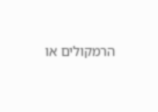הרמקולים או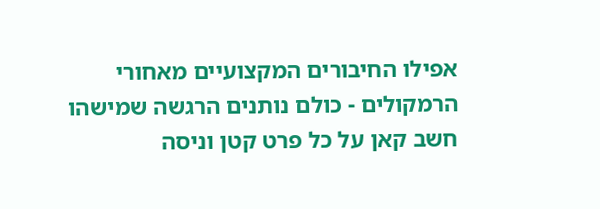אפילו החיבורים המקצועיים מאחורי הרמקולים - כולם נותנים הרגשה שמישהו חשב קאן על כל פרט קטן וניסה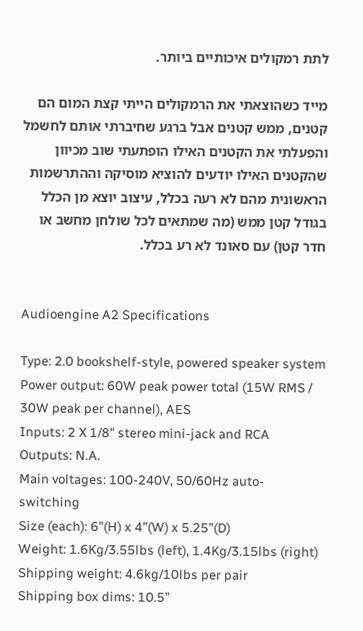לתת רמקולים איכותיים ביותר.

מייד כשהוצאתי את הרמקולים הייתי קצת המום הם קטנים, ממש קטנים אבל ברגע שחיברתי אותם לחשמל והפעלתי את הקטנים האילו הופתעתי שוב מכיוון שהקטנים האילו יודעים להוציא מוסיקה וההתרשמות הראשונית מהם לא רעה בכלל, עיצוב יוצא מן הכלל בגודל קטן ממש (מה שמתאים לכל שולחן מחשב או חדר קטן) עם סאונד לא רע בכלל.


Audioengine A2 Specifications

Type: 2.0 bookshelf-style, powered speaker system
Power output: 60W peak power total (15W RMS / 30W peak per channel), AES
Inputs: 2 X 1/8" stereo mini-jack and RCA
Outputs: N.A.
Main voltages: 100-240V, 50/60Hz auto-switching
Size (each): 6”(H) x 4”(W) x 5.25”(D)
Weight: 1.6Kg/3.55lbs (left), 1.4Kg/3.15lbs (right)
Shipping weight: 4.6kg/10lbs per pair
Shipping box dims: 10.5”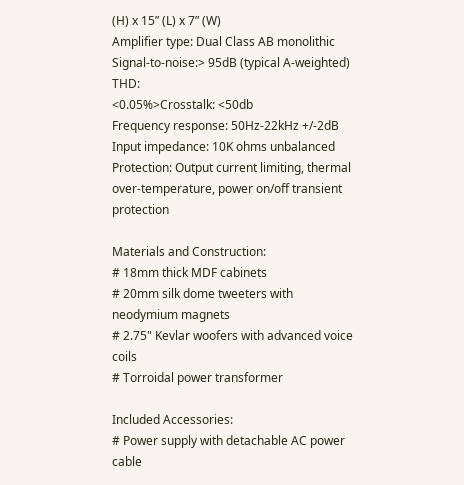(H) x 15” (L) x 7” (W)
Amplifier type: Dual Class AB monolithic
Signal-to-noise:> 95dB (typical A-weighted)
THD:
<0.05%>Crosstalk: <50db
Frequency response: 50Hz-22kHz +/-2dB
Input impedance: 10K ohms unbalanced
Protection: Output current limiting, thermal over-temperature, power on/off transient protection

Materials and Construction:
# 18mm thick MDF cabinets
# 20mm silk dome tweeters with neodymium magnets
# 2.75" Kevlar woofers with advanced voice coils
# Torroidal power transformer

Included Accessories:
# Power supply with detachable AC power cable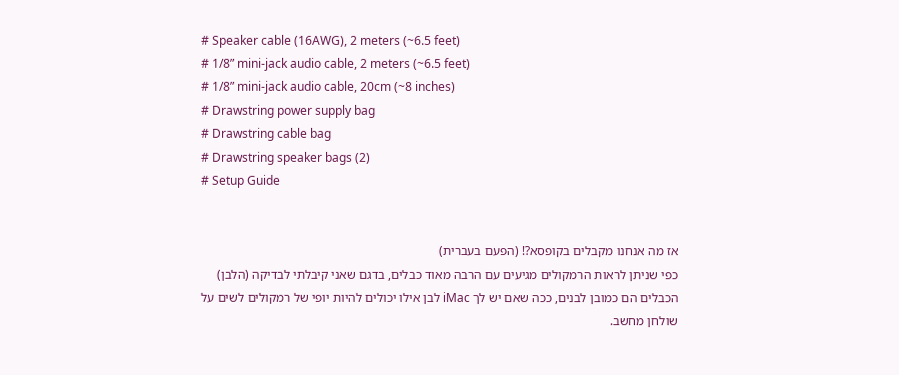# Speaker cable (16AWG), 2 meters (~6.5 feet)
# 1/8” mini-jack audio cable, 2 meters (~6.5 feet)
# 1/8” mini-jack audio cable, 20cm (~8 inches)
# Drawstring power supply bag
# Drawstring cable bag
# Drawstring speaker bags (2)
# Setup Guide


אז מה אנחנו מקבלים בקופסא?! (הפעם בעברית)
כפי שניתן לראות הרמקולים מגיעים עם הרבה מאוד כבלים, בדגם שאני קיבלתי לבדיקה (הלבן) הכבלים הם כמובן לבנים, ככה שאם יש לך iMac לבן אילו יכולים להיות יופי של רמקולים לשים על שולחן מחשב.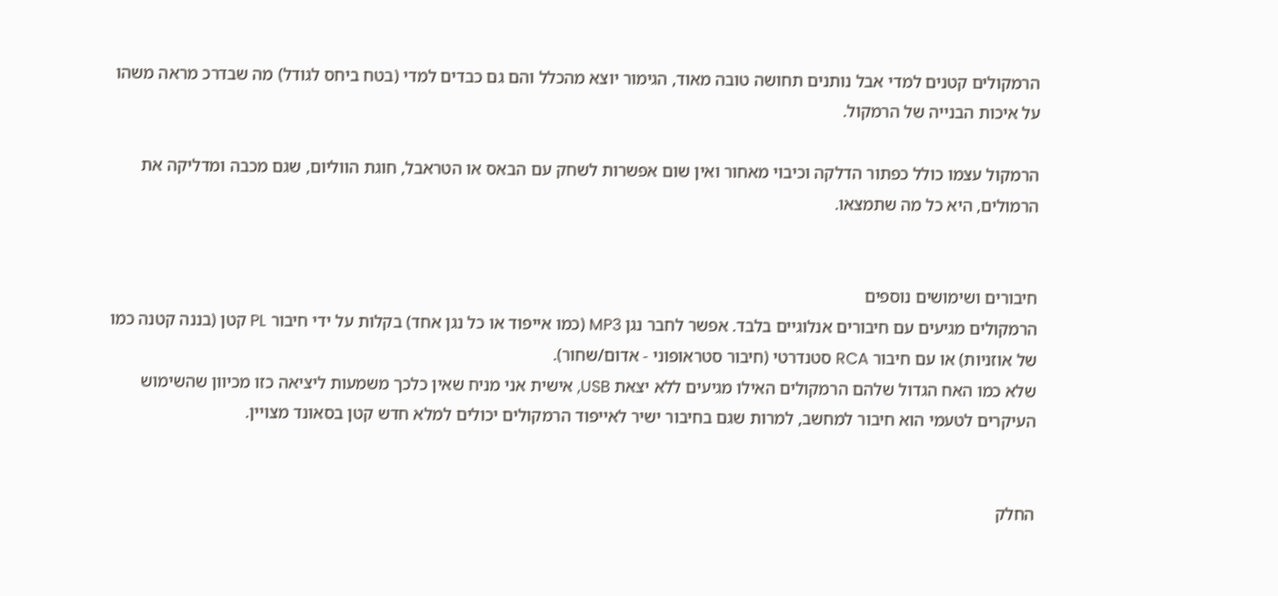הרמקולים קטנים למדי אבל נותנים תחושה טובה מאוד, הגימור יוצא מהכלל והם גם כבדים למדי (בטח ביחס לגודל) מה שבדרכ מראה משהו על איכות הבנייה של הרמקול.

הרמקול עצמו כולל כפתור הדלקה וכיבוי מאחור ואין שום אפשרות לשחק עם הבאס או הטראבל, חוגת הווליום, שגם מכבה ומדליקה את הרמולים, היא כל מה שתמצאו.


חיבורים ושימושים נוספים
הרמקולים מגיעים עם חיבורים אנלוגיים בלבד. אפשר לחבר נגן MP3 (כמו אייפוד או כל נגן אחד) בקלות על ידי חיבור PL קטן (בננה קטנה כמו של אוזניות) או עם חיבור RCA סטנדרטי (חיבור סטראופוני - אדום/שחור).
שלא כמו האח הגדול שלהם הרמקולים האילו מגיעים ללא יצאת USB, אישית אני מניח שאין כלכך משמעות ליציאה כזו מכיוון שהשימוש העיקרים לטעמי הוא חיבור למחשב, למרות שגם בחיבור ישיר לאייפוד הרמקולים יכולים למלא חדש קטן בסאונד מצויין.


החלק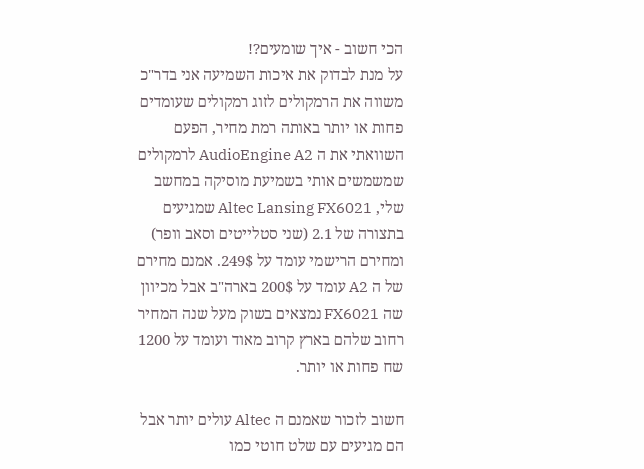הכי חשוב - איך שומעים?!
על מנת לבדוק את איכות השמיעה אני בדר"כ משווה את הרמקולים לזוג רמקולים שעומדים פחות או יותר באותה רמת מחיר, הפעם השוואתי את ה AudioEngine A2 לרמקולים שמשמשים אותי בשמיעת מוסיקה במחשב שלי, Altec Lansing FX6021 שמגיעים בתצורה של 2.1 (שני סטלייטים וסאב וופר) ומחירם הרישמי עומד על 249$. אמנם מחירם של ה A2 עומד על 200$ בארה"ב אבל מכיוון שה FX6021 נמצאים בשוק מעל שנה המחיר רחוב שלהם בארץ קרוב מאוד ועומד על 1200 שח פחות או יותר.

חשוב לזכור שאמנם ה Altec עולים יותר אבל הם מגיעים עם שלט חוטי כמו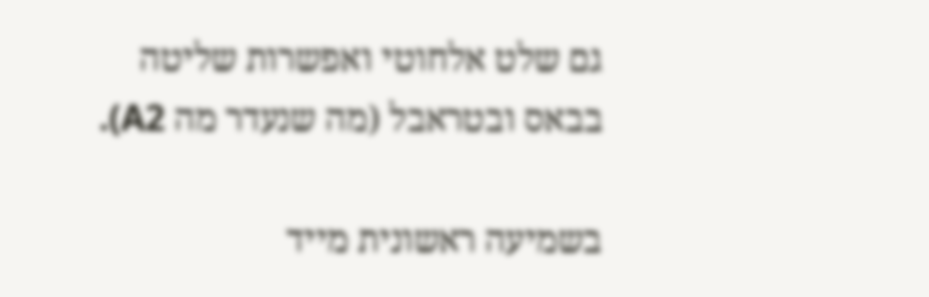גם שלט אלחוטי ואפשרות שליטה בבאס ובטראבל (מה שנעדר מה A2).

בשמיעה ראשונית מייד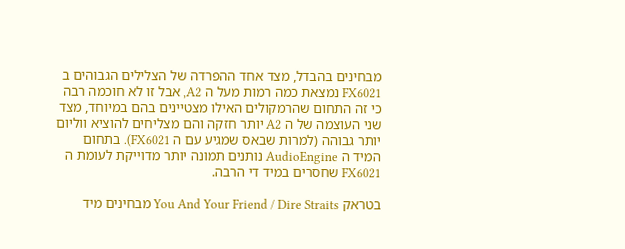מבחינים בהבדל, מצד אחד ההפרדה של הצלילים הגבוהים ב FX6021 נמצאת כמה רמות מעל ה A2, אבל זו לא חוכמה רבה כי זה התחום שהרמקולים האילו מצטיינים בהם במיוחד, מצד שני העוצמה של ה A2 יותר חזקה והם מצליחים להוציא ווליום יותר גבוהה (למרות שבאס שמגיע עם ה FX6021). בתחום המיד ה AudioEngine נותנים תמונה יותר מדוייקת לעומת ה FX6021 שחסרים במיד די הרבה.

בטראק You And Your Friend / Dire Straits מבחינים מיד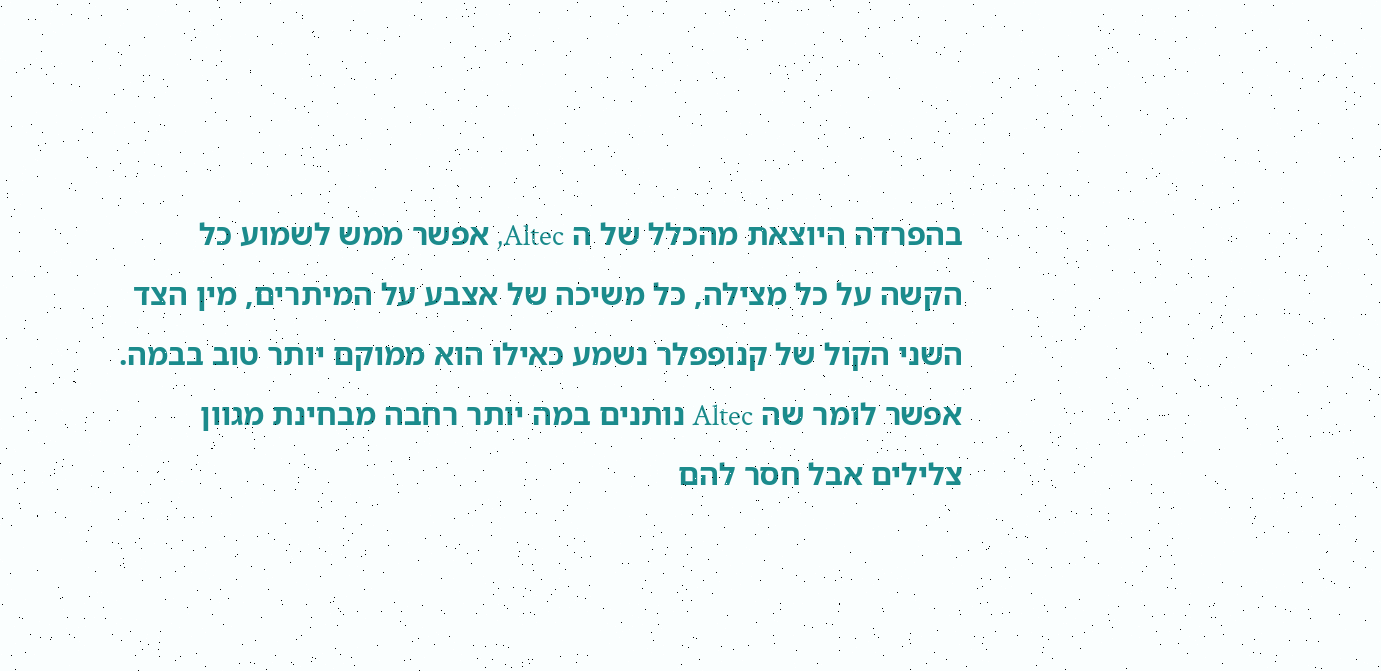בהפרדה היוצאת מהכלל של ה Altec, אפשר ממש לשמוע כל הקשה על כל מצילה, כל משיכה של אצבע על המיתרים, מין הצד השני הקול של קנופפלר נשמע כאילו הוא ממוקם יותר טוב בבמה.
אפשר לומר שה Altec נותנים במה יותר רחבה מבחינת מגוון צלילים אבל חסר להם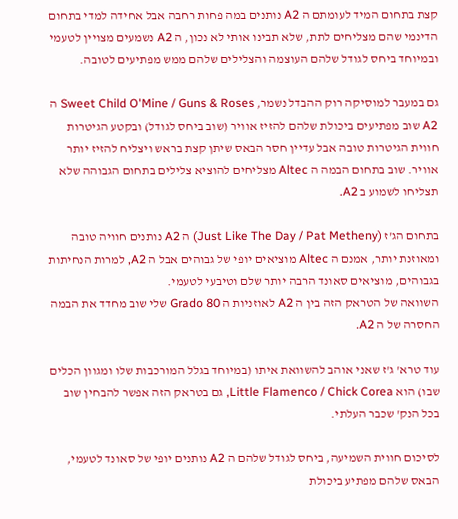קצת בתחום המיד לעומתם ה A2 נותנים במה פחות רחבה אבל אחידה למדי בתחום הדינמי שהם מצליחים לתת, שלא תבינו אותי לא נכון, ה A2 נשמעים מצויין לטעמי ובמיוחד ביחס לגודל שלהם העוצמה והצלילים שלהם ממש מפתיעים לטובה.

גם במעבר למוסיקה רוק ההבדל נשמר, Sweet Child O'Mine / Guns & Roses ה A2 שוב מפתיעים ביכולת שלהם להזיז אוויר (שוב ביחס לגודל) ובקטע הגיטרות חווית הגיטרות טובה אבל עדיין חסר הבאס שיתן קצת בראש ויצליח להזיז יותר אוויר. שוב בתחום הבמה ה Altec מצליחים להוציא צלילים בתחום הגבוהה שלא תצליחו לשמוע ב A2.

בתחום הג'ז (Just Like The Day / Pat Metheny) ה A2 נותנים חוויה טובה ומאוזנת יותר, אמנם ה Altec מוציאים יופי של גבוהים אבל ה A2, למרות הנחיתות בגבוהים, מוציאים סאונד הרבה יותר שלם וטיבעי לטעמי.
השוואה של הטראק הזה בין ה A2 לאוזניות ה Grado 80 שלי שוב מחדד את הבמה החסרה של ה A2.

עוד טרא' ג'ז שאני אוהב להשוואת איתו (במיוחד בגלל המורכבות שלו ומגוון הכלים שבו) הוא Little Flamenco / Chick Corea, גם בטראק הזה אפשר להבחין שוב בכל הנק' שכבר העלתי.

לסיכום חווית השמיעה, ביחס לגודל שלהם ה A2 נותנים יופי של סאונד לטעמי, הבאס שלהם מפתיע ביכולת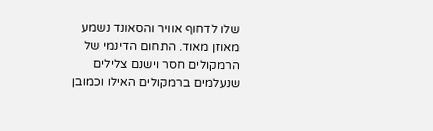שלו לדחוף אוויר והסאונד נשמע מאוזן מאוד. התחום הדינמי של הרמקולים חסר וישנם צלילים שנעלמים ברמקולים האילו וכמובן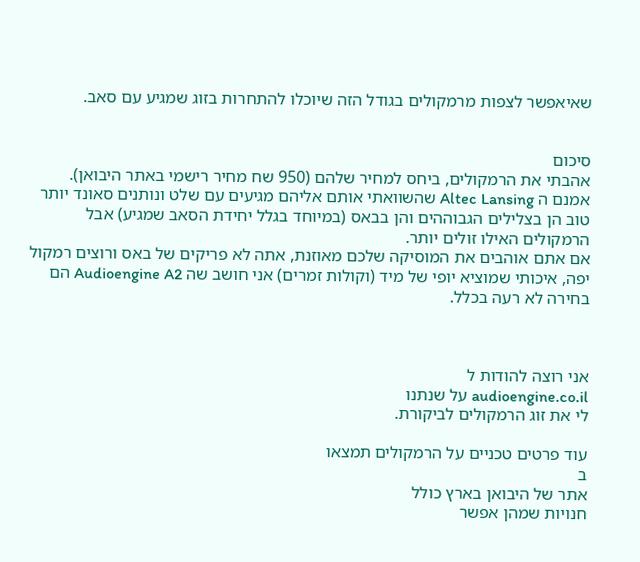שאיאפשר לצפות מרמקולים בגודל הזה שיוכלו להתחרות בזוג שמגיע עם סאב.


סיכום
אהבתי את הרמקולים, ביחס למחיר שלהם (950 שח מחיר רישמי באתר היבואן).
אמנם ה Altec Lansing שהשוואתי אותם אליהם מגיעים עם שלט ונותנים סאונד יותר טוב הן בצלילים הגבוההים והן בבאס (במיוחד בגלל יחידת הסאב שמגיע) אבל הרמקולים האילו זולים יותר.
אם אתם אוהבים את המוסיקה שלכם מאוזנת, אתה לא פריקים של באס ורוצים רמקול יפה, איכותי שמוציא יופי של מיד (וקולות זמרים) אני חושב שה Audioengine A2 הם בחירה לא רעה בכלל.



אני רוצה להודות ל
audioengine.co.il על שנתנו
לי את זוג הרמקולים לביקורת.

עוד פרטים טכניים על הרמקולים תמצאו
ב
אתר של היבואן בארץ כולל
חנויות שמהן אפשר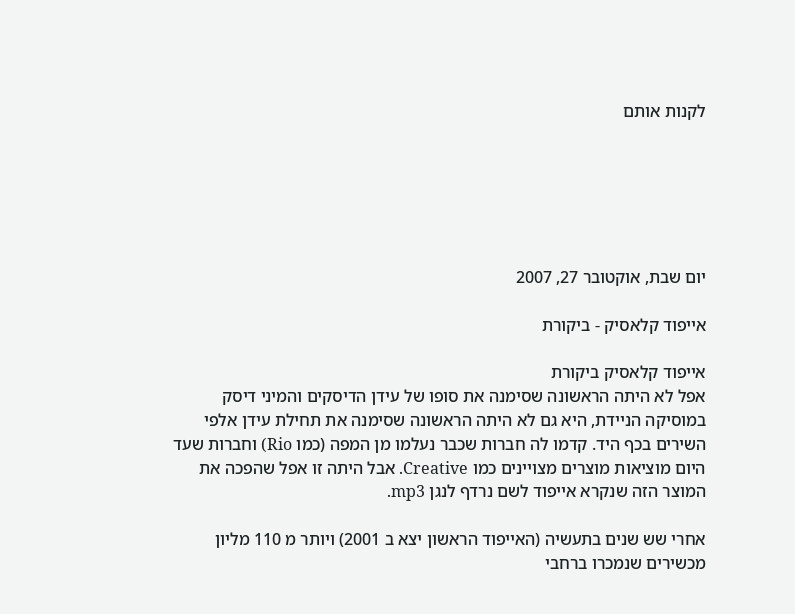לקנות אותם






יום שבת, אוקטובר 27, 2007

אייפוד קלאסיק - ביקורת

אייפוד קלאסיק ביקורת
אפל לא היתה הראשונה שסימנה את סופו של עידן הדיסקים והמיני דיסק במוסיקה הניידת, היא גם לא היתה הראשונה שסימנה את תחילת עידן אלפי השירים בכף היד. קדמו לה חברות שכבר נעלמו מן המפה (כמו Rio) וחברות שעד היום מוציאות מוצרים מצויינים כמו Creative. אבל היתה זו אפל שהפכה את המוצר הזה שנקרא אייפוד לשם נרדף לנגן mp3.

אחרי שש שנים בתעשיה (האייפוד הראשון יצא ב 2001) ויותר מ 110 מליון מכשירים שנמכרו ברחבי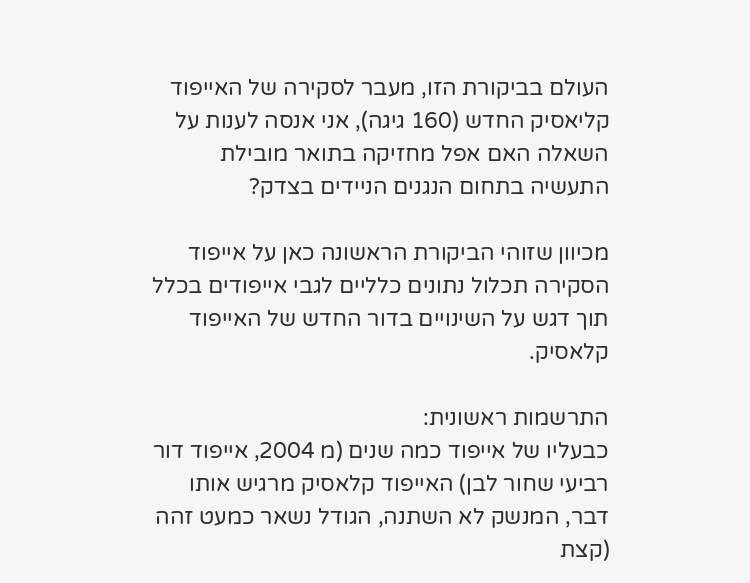העולם בביקורת הזו, מעבר לסקירה של האייפוד קליאסיק החדש (160 גיגה), אני אנסה לענות על השאלה האם אפל מחזיקה בתואר מובילת התעשיה בתחום הנגנים הניידים בצדק?

מכיוון שזוהי הביקורת הראשונה כאן על אייפוד הסקירה תכלול נתונים כלליים לגבי אייפודים בכלל תוך דגש על השינויים בדור החדש של האייפוד קלאסיק.

התרשמות ראשונית:
כבעליו של אייפוד כמה שנים (מ 2004, אייפוד דור רביעי שחור לבן) האייפוד קלאסיק מרגיש אותו דבר, המנשק לא השתנה, הגודל נשאר כמעט זהה (קצת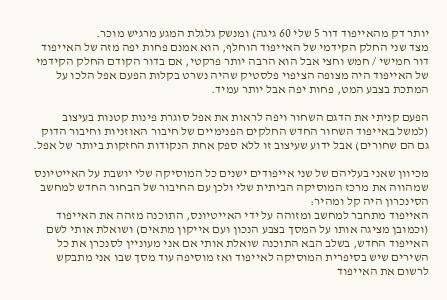יותר דק מהאייפוד דור 5 שלי 60 גיגה) ומנשק גלגלת המגע מרגיש מוכר.
מצד שני החלק הקידמי של האייפוד הוחלף, הוא אמנם פחות יפה מזה של האייפוד דור חמישי / חמש וחצי אבל הוא הרבה יותר פרקטי, אם בדור הקודם החלק הקידמי של האייפוד היה מצופה הציפוי פלסטיק שהיה נשרט בקלות הפעם אפל הלכו על המתכת בצבע המט, פחות יפה אבל יותר עמיד.

הפעם קניתי את הדגם השחור ויפה לראות את אפל סוגרת פינות קטנות בעיצוב (למשל באייפוד השחור החדש החלקים הפנימיים של חיבור האוזניות וחיבור הדוק גם הם שחורים) אבל ידוע שעיצוב זו ללא ספק אחת הנקודות החזקות ביותר של אפל.

מכיוון שאני בעליהם של שני אייפודים ישנים כל המוסיקה שלי יושבת על האייטיונס שמהווה את מרכז המוסיקה הביתית שלי ולכן עם החיבור של הבחור החדש למחשב הסינכרון היה קל ומהיר:
האייפוד מתחבר למחשב ומזוהה על ידי האייטיונס, התוכנה מזהה את האייפוד (וכמובן מציגה אותו על המסך בצבע הנכון ועם אייקון מתאים) ושואלת אותי לשם האייפוד החדש, בשלב הבא התוכנה שואלת אותי אם אני מעוניין לסנכרן את כל השירים שיש בסיפרית המוסיקה לאייפוד ואז מוסיפה עוד מסך שבו אני מתבקש לרשום את האייפוד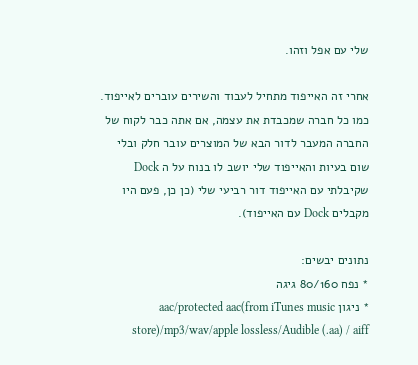שלי עם אפל וזהו.

אחרי זה האייפוד מתחיל לעבוד והשירים עוברים לאייפוד.
כמו כל חברה שמכבדת את עצמה, אם אתה כבר לקוח של החברה המעבר לדור הבא של המוצרים עובר חלק ובלי שום בעיות והאייפוד שלי יושב לו בנוח על ה Dock שקיבלתי עם האייפוד דור רביעי שלי (כן כן, פעם היו מקבלים Dock עם האייפוד).

נתונים יבשים:
* נפח 80/160 גיגה
* ניגון aac/protected aac(from iTunes music store)/mp3/wav/apple lossless/Audible (.aa) / aiff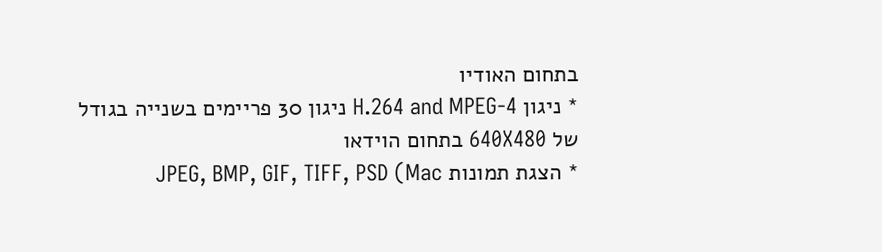בתחום האודיו
* ניגון H.264 and MPEG-4 ניגון 30 פריימים בשנייה בגודל של 640X480 בתחום הוידאו
* הצגת תמונות JPEG, BMP, GIF, TIFF, PSD (Mac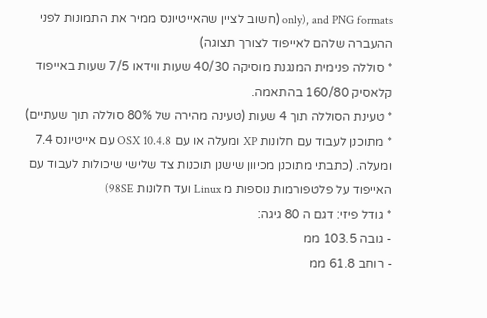only), and PNG formats (חשוב לציין שהאייטיונס ממיר את התמונות לפני ההעברה שלהם לאייפוד לצורך תצוגה)
* סוללה פנימית המנגנת מוסיקה 40/30 שעות ווידאו 7/5 שעות באייפוד קלאסיק 160/80 בהתאמה.
* טעינת הסוללה תוך 4 שעות (טעינה מהירה של 80% סוללה תוך שעתיים)
* מתוכנן לעבוד עם חלונות XP ומעלה או עם OSX 10.4.8 עם אייטיונס 7.4 ומעלה. (כתבתי מתוכנן מכיוון שישנן תוכנות צד שלישי שיכולות לעבוד עם האייפוד על פלטפורמות נוספות מ Linux ועד חלונות 98SE)
* גודל פיזי: דגם ה 80 גיגה:
- גובה 103.5 ממ
- רוחב 61.8 ממ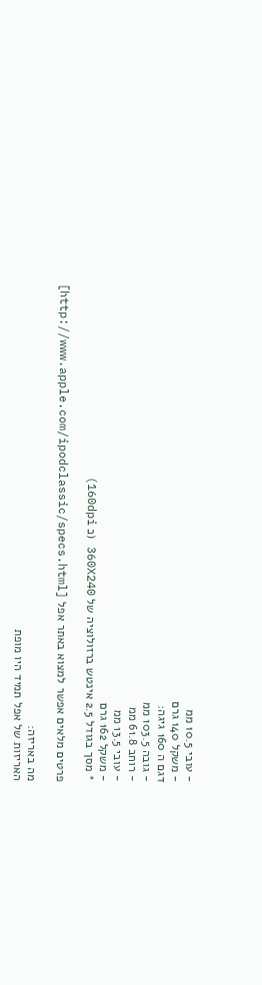- עובי 10.5 ממ
- משקל 140 גרם
דגם ה 160 גיגה:
- גובה 103.5 ממ
- רוחב 61.8 ממ
- עובי 13.5 ממ
- משקל 162 גרם
* מסך בגודל 2.5 אינטש ברזולוציה של 360X240 (כ 160dpi)

פרטים מלאים אפשר למצוא באתר אפל [http://www.apple.com/ipodclassic/specs.html]

מה באריזה:
האריזות של אפל תמיד היו מופת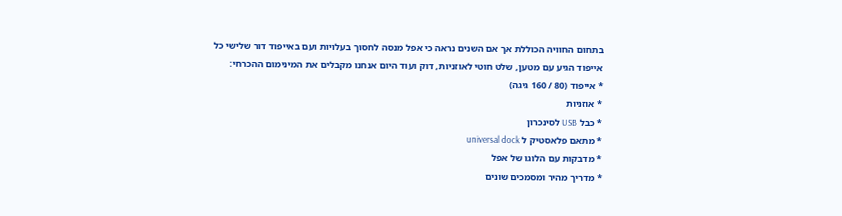בתחום החוויה הכוללת אך אם השנים נראה כי אפל מנסה לחסוך בעלויות ועם באייפוד דור שלישי כל אייפוד הגיע עם מטען, שלט חוטי לאוזניות, דוק ועוד היום אנחנו מקבלים את המינימום ההכרחי:
* אייפוד (80 / 160 גיגה)
* אוזניות
* כבל USB לסינכרון
* מתאם פלאסטיק ל universal dock
* מדבקות עם הלוגו של אפל
* מדריך מהיר ומסמכים שונים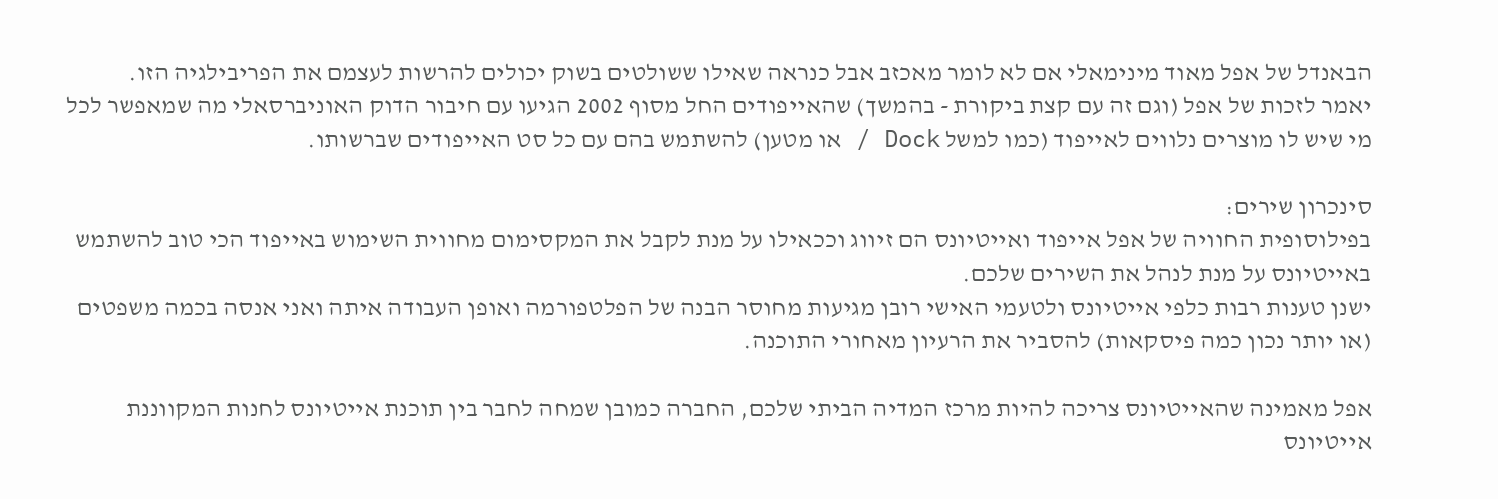הבאנדל של אפל מאוד מינימאלי אם לא לומר מאכזב אבל כנראה שאילו ששולטים בשוק יכולים להרשות לעצמם את הפריבילגיה הזו.
יאמר לזכות של אפל (וגם זה עם קצת ביקורת - בהמשך) שהאייפודים החל מסוף 2002 הגיעו עם חיבור הדוק האוניברסאלי מה שמאפשר לכל מי שיש לו מוצרים נלווים לאייפוד (כמו למשל Dock / או מטען) להשתמש בהם עם כל סט האייפודים שברשותו.

סינכרון שירים:
בפילוסופית החוויה של אפל אייפוד ואייטיונס הם זיווג וככאילו על מנת לקבל את המקסימום מחווית השימוש באייפוד הכי טוב להשתמש באייטיונס על מנת לנהל את השירים שלכם.
ישנן טענות רבות כלפי אייטיונס ולטעמי האישי רובן מגיעות מחוסר הבנה של הפלטפורמה ואופן העבודה איתה ואני אנסה בכמה משפטים (או יותר נכון כמה פיסקאות) להסביר את הרעיון מאחורי התוכנה.

אפל מאמינה שהאייטיונס צריכה להיות מרכז המדיה הביתי שלכם, החברה כמובן שמחה לחבר בין תוכנת אייטיונס לחנות המקווננת אייטיונס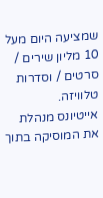שמציעה היום מעל 10 מליון שירים / סרטים / וסדרות טלוויזה.
אייטיונס מנהלת את המוסיקה בתוך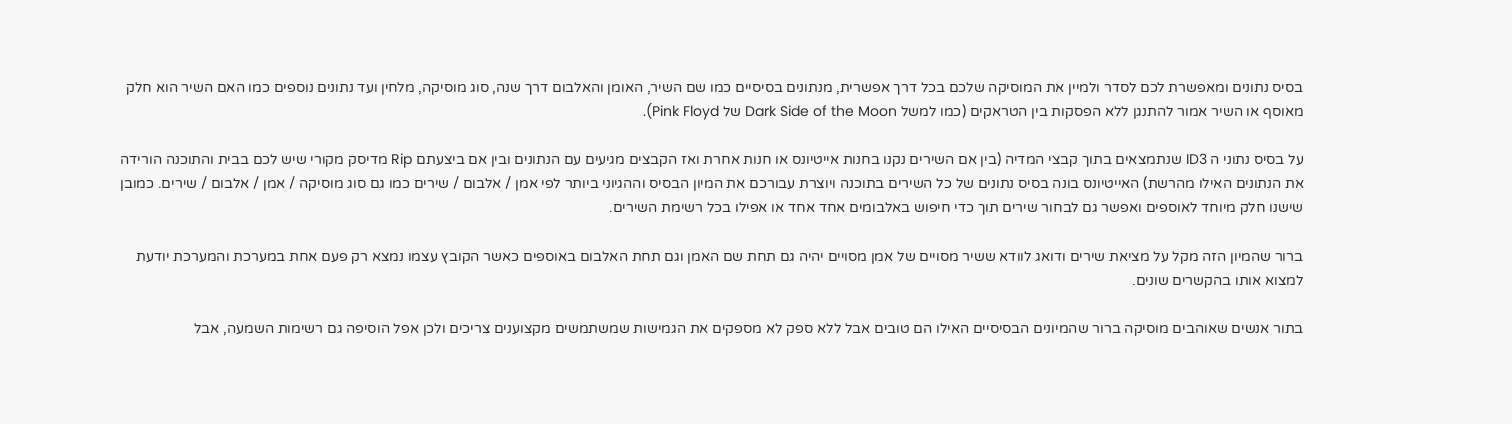בסיס נתונים ומאפשרת לכם לסדר ולמיין את המוסיקה שלכם בכל דרך אפשרית, מנתונים בסיסיים כמו שם השיר, האומן והאלבום דרך שנה, סוג מוסיקה, מלחין ועד נתונים נוספים כמו האם השיר הוא חלק מאוסף או השיר אמור להתנגן ללא הפסקות בין הטראקים (כמו למשל Dark Side of the Moon של Pink Floyd).

על בסיס נתוני ה ID3 שנתמצאים בתוך קבצי המדיה (בין אם השירים נקנו בחנות אייטיונס או חנות אחרת ואז הקבצים מגיעים עם הנתונים ובין אם ביצעתם Rip מדיסק מקורי שיש לכם בבית והתוכנה הורידה את הנתונים האילו מהרשת) האייטיונס בונה בסיס נתונים של כל השירים בתוכנה ויוצרת עבורכם את המיון הבסיס וההגיוני ביותר לפי אמן / אלבום / שירים כמו גם סוג מוסיקה / אמן / אלבום / שירים. כמובן שישנו חלק מיוחד לאוספים ואפשר גם לבחור שירים תוך כדי חיפוש באלבומים אחד אחד או אפילו בכל רשימת השירים.

ברור שהמיון הזה מקל על מציאת שירים ודואג לוודא ששיר מסויים של אמן מסויים יהיה גם תחת שם האמן וגם תחת האלבום באוספים כאשר הקובץ עצמו נמצא רק פעם אחת במערכת והמערכת יודעת למצוא אותו בהקשרים שונים.

בתור אנשים שאוהבים מוסיקה ברור שהמיונים הבסיסיים האילו הם טובים אבל ללא ספק לא מספקים את הגמישות שמשתמשים מקצוענים צריכים ולכן אפל הוסיפה גם רשימות השמעה, אבל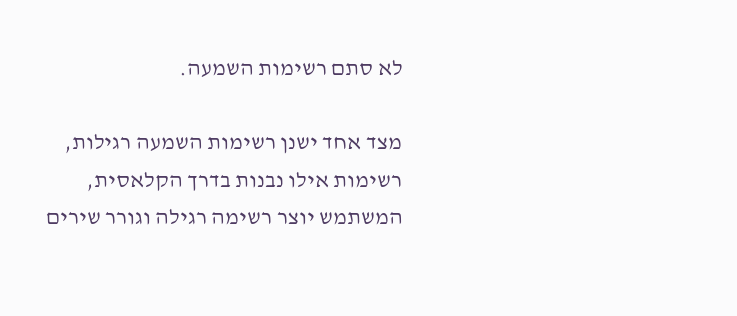לא סתם רשימות השמעה.

מצד אחד ישנן רשימות השמעה רגילות, רשימות אילו נבנות בדרך הקלאסית, המשתמש יוצר רשימה רגילה וגורר שירים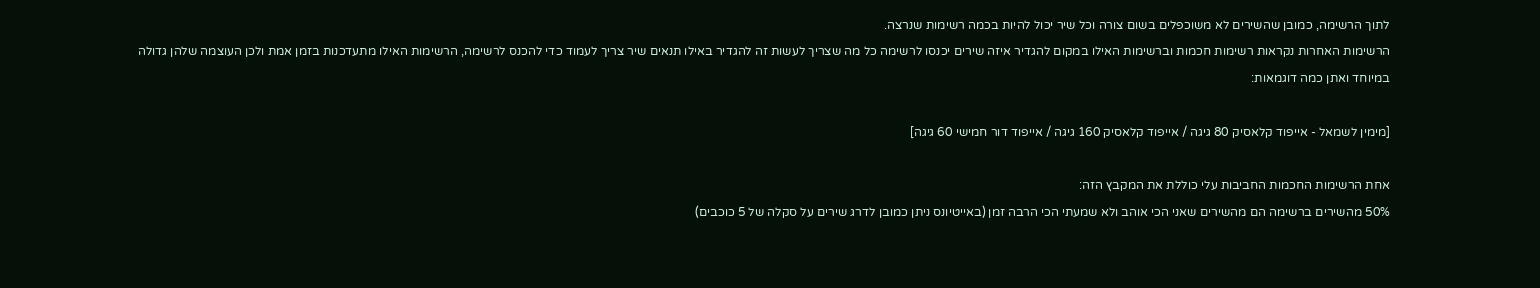לתוך הרשימה, כמובן שהשירים לא משוכפלים בשום צורה וכל שיר יכול להיות בכמה רשימות שנרצה.
הרשימות האחרות נקראות רשימות חכמות וברשימות האילו במקום להגדיר איזה שירים יכנסו לרשימה כל מה שצריך לעשות זה להגדיר באילו תנאים שיר צריך לעמוד כדי להכנס לרשימה, הרשימות האילו מתעדכנות בזמן אמת ולכן העוצמה שלהן גדולה במיוחד ואתן כמה דוגמאות:

[מימין לשמאל - אייפוד קלאסיק 80 גיגה / אייפוד קלאסיק 160 גיגה / אייפוד דור חמישי 60 גיגה]

אחת הרשימות החכמות החביבות עלי כוללת את המקבץ הזה:
50% מהשירים ברשימה הם מהשירים שאני הכי אוהב ולא שמעתי הכי הרבה זמן (באייטיונס ניתן כמובן לדרג שירים על סקלה של 5 כוכבים)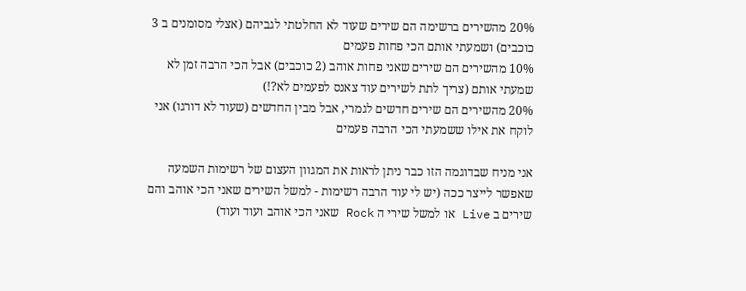20% מהשירים ברשימה הם שירים שעוד לא החלטתי לגביהם (אצלי מסומנים ב 3 כוכבים) ושמעתי אותם הכי פחות פעמים
10% מהשירים הם שירים שאני פחות אוהב (2 כוכבים) אבל הכי הרבה זמן לא שמעתי אותם (צריך לתת לשירים עוד צאנס לפעמים לא?!)
20% מהשירים הם שירים חדשים לגמרי, אבל מבין החדשים (שעוד לא דורגו) אני לוקח את אילו ששמעתי הכי הרבה פעמים

אני מניח שבדוגמה הזו כבר ניתן לראות את המגוון העצום של רשימות השמעה שאפשר לייצר ככה (יש לי עוד הרבה רשימות - למשל השירים שאני הכי אוהב והם שירים ב Live או למשל שירי ה Rock שאני הכי אוהב ועוד ועוד)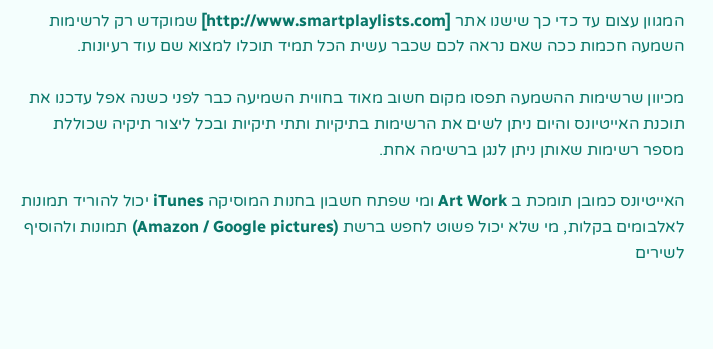המגוון עצום עד כדי כך שישנו אתר [http://www.smartplaylists.com] שמוקדש רק לרשימות השמעה חכמות ככה שאם נראה לכם שכבר עשית הכל תמיד תוכלו למצוא שם עוד רעיונות.

מכיוון שרשימות ההשמעה תפסו מקום חשוב מאוד בחווית השמיעה כבר לפני כשנה אפל עדכנו את תוכנת האייטיונס והיום ניתן לשים את הרשימות בתיקיות ותתי תיקיות ובכל ליצור תיקיה שכוללת מספר רשימות שאותן ניתן לנגן ברשימה אחת.

האייטיונס כמובן תומכת ב Art Work ומי שפתח חשבון בחנות המוסיקה iTunes יכול להוריד תמונות לאלבומים בקלות, מי שלא יכול פשוט לחפש ברשת (Amazon / Google pictures) תמונות ולהוסיף לשירים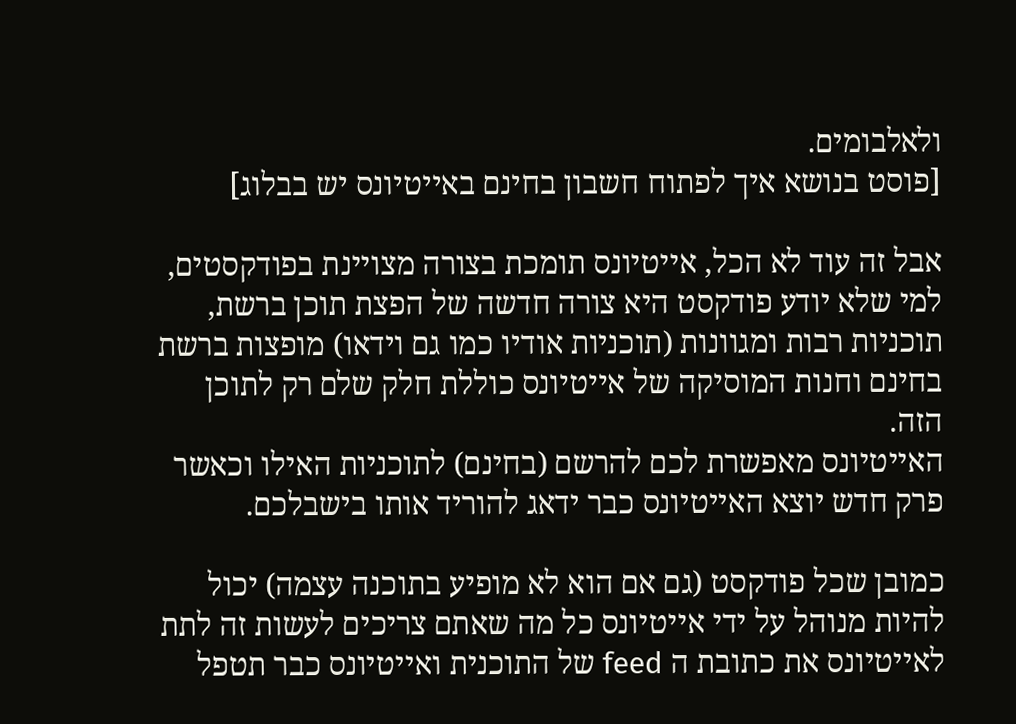ולאלבומים.
[פוסט בנושא איך לפתוח חשבון בחינם באייטיונס יש בבלוג]

אבל זה עוד לא הכל, אייטיונס תומכת בצורה מצויינת בפודקסטים, למי שלא יודע פודקסט היא צורה חדשה של הפצת תוכן ברשת, תוכניות רבות ומגוונות (תוכניות אודיו כמו גם וידאו) מופצות ברשת בחינם וחנות המוסיקה של אייטיונס כוללת חלק שלם רק לתוכן הזה.
האייטיונס מאפשרת לכם להרשם (בחינם) לתוכניות האילו וכאשר פרק חדש יוצא האייטיונס כבר ידאג להוריד אותו בישבלכם.

כמובן שכל פודקסט (גם אם הוא לא מופיע בתוכנה עצמה) יכול להיות מנוהל על ידי אייטיונס כל מה שאתם צריכים לעשות זה לתת לאייטיונס את כתובת ה feed של התוכנית ואייטיונס כבר תטפל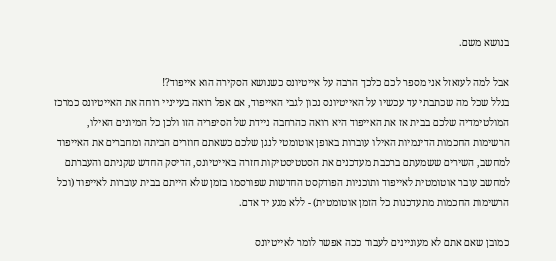בנושא משם.

אבל למה לעזאזל אני מספר לכם כלכך הרבה על אייטיונס כשנושא הסקירה הוא אייפוד?!
בגלל שכל מה שכתבתי עד עכשיו על האייטיונס נכון לגבי האייפוד, אם אפל רואה בעייניי רוחה את האייטיונס כמרכז המולטימדיה שלכם בבית אז את האייפוד היא רואה כהרחבה ניידת של הסיפריה הזו ולכן כל המיונים האילו, הרשימות החכמות הדינמיות האילו עוברות באופן אוטומטי לנגן שלכם כשאתם חוזרים הביתה ומחברים את האייפוד למחשב, השירים ששמעתם ברכבת מעדכנים את הסטטיסטיקות חזרה באייטיונס, הדיסק החדש שקניתם והעברתם למחשב עובר אוטומטית לאייפוד ותוכניות הפודקסט החדשות שפורסמו בזמן שלא הייתם בבית עוברות לאייפוד (וכל הרשימות החכמות מתעדכנות כל הזמן אוטומטית) - ללא מגע יד אדם.

כמובן שאם אתם לא מעוניינים לעבוד ככה אפשר לומר לאייטיונס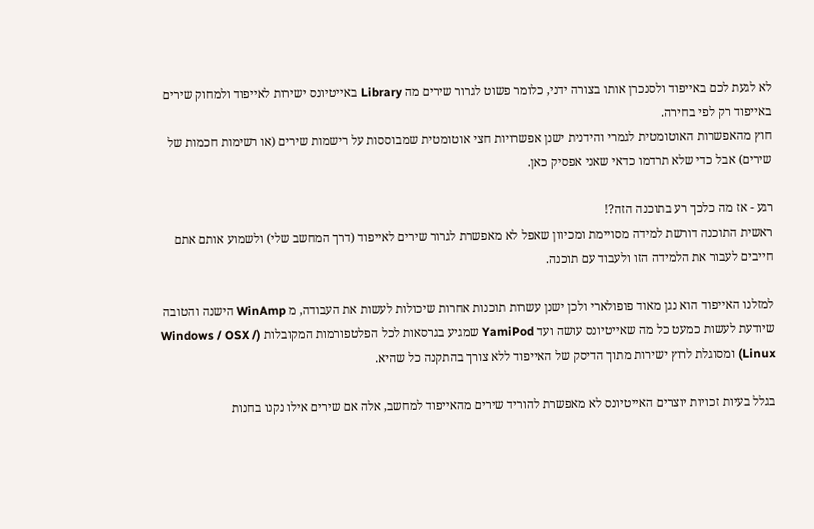לא לגעת לכם באייפוד ולסנכרן אותו בצורה ידני, כלומר פשוט לגרור שירים מה Library באייטיונס ישירות לאייפוד ולמחוק שירים באייפוד רק לפי בחירה.
חוץ מהאפשרות האוטומטית לגמרי והידנית ישנן אפשרויות חצי אוטומטית שמבוססות על רישמות שירים (או רשימות חכמות של שירים) אבל כדי שלא תרדמו כדאי שאני אפסיק כאן.

רגע - אז מה כלכך רע בתוכנה הזה?!
ראשית התוכנה דורשת למידה מסויימת ומכיוון שאפל לא מאפשרת לגרור שירים לאייפוד (דרך המחשב שלי) ולשמוע אותם אתם חייבים לעבור את הלמידה הזו ולעבוד עם תוכנה.

למזלנו האייפוד הוא נגן מאוד פופולארי ולכן ישנן עשרות תוכנות אחרות שיכולות לעשות את העבודה, מ WinAmp הישנה והטובה שיודעת לעשות כמעט כל מה שאייטיונס עושה ועד YamiPod שמגיע בגרסאות לכל הפלטפורמות המקובלות (Windows / OSX / Linux) ומסוגלת לרוץ ישירות מתוך הדיסק של האייפוד ללא צורך בהתקנה כל שהיא.

בגלל בעיות זכויות יוצרים האייטיונס לא מאפשרת להוריד שירים מהאייפוד למחשב, אלה אם שירים אילו נקנו בחנות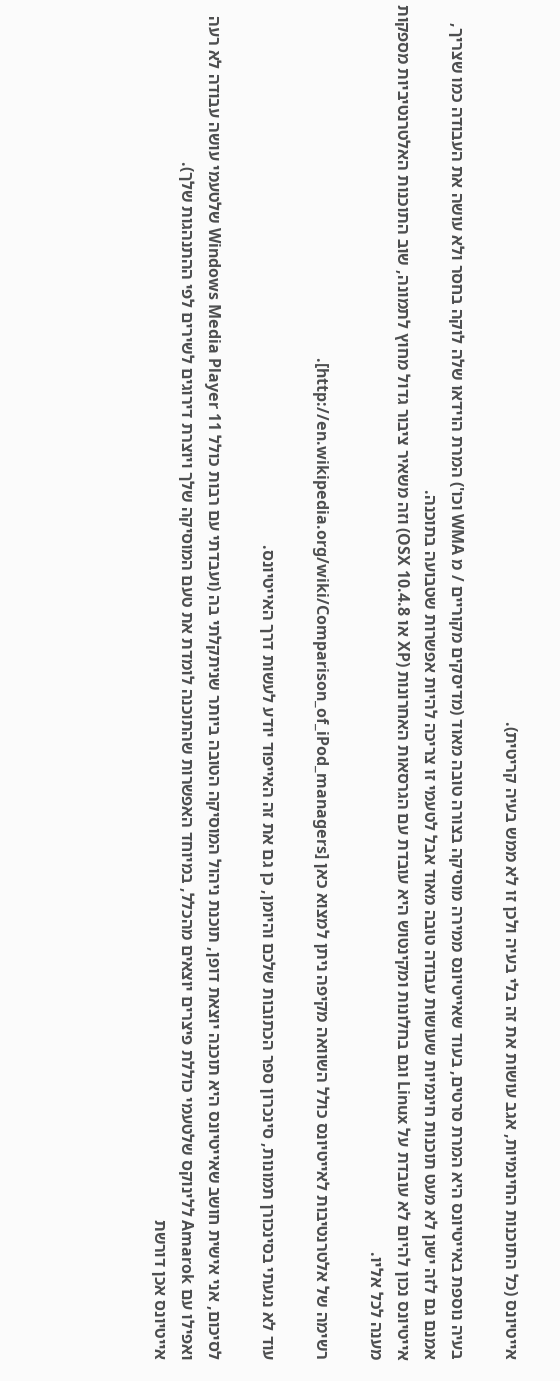אייטיונס (כל התוכנות החינמיות, אגב עושות את זה בלי בעיה ולכן זו לא ממש בעיה קריטית).

בעיה נוספת באייטיונס היא המרת סרטים, בעוד שאייטיונס ממירה מוסיקה בצורה טובה מאוד (מדיסקים מקוריים / מ WMA וכו') המרת הוידאו שלה לוקה בחסר ולא עושה את העבודה כמו שצריך, אמנם גם לזה ישנן לא מעט תוכנות חינמיות שעושות עבודה טובה מאוד אבל לטעמי זו צריכה להיות אפשרות שטבועה בתוכנה.
אייטיונס נכון להיום לא עובדת על Linux וגם בחלונות ומקינטוש היא עובדת עם הגרסאות האחרונות (XP או OSX 10.4.8) וזה משאיר ציבור גדול מחוץ לתמונה, שוב התוכנות האלטרנטיביות מספקות מענה לכל אליו.

רשימה של אלטרנטיבות לאייטיונס כולל השוואה מקיפה ניתן למצוא כאן [http://en.wikipedia.org/wiki/Comparison_of_iPod_managers].

עוד לא נגעתי בסינכורן תמונות, סינכרון ספר הכתובות שלכם והיומן, כן גם את זה האייפוד יודע לעשות דרך האייטיונס.

לסיכום, אני אישית חושב שאייטיונס היא תוכנה יוצאת דופן, תוכנת ניהול המוסיקה הטובה ביותר שניתקלתי בה (ועבדתי עם רבות כולל Windows Media Player 11 שלטעמי עושה עבודה לא רעה ואפילו עם Amarok ללינוקס שלטעמי כוללת פיצרים יוצאים מהכלל, במיוחד האפשרות שהתוכנה לומדת את טעם המוסיקה שלך ויוצרת דירוגים לשירים לפי ההתנהגות שלך).
אייטיונס אכן דורשת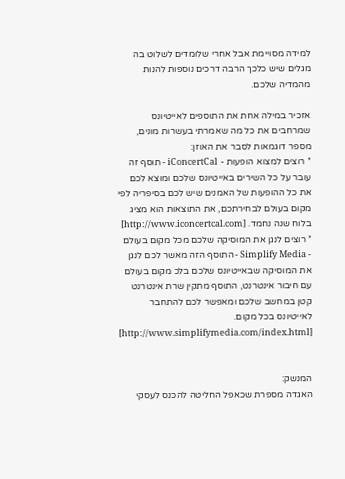למידה מסויימת אבל אחרי שלומדים לשלוט בה מגלים שיש כלכך הרבה דרכים נוספות להנות מהמדיה שלכם.

אזכיר במילה אחת את התוספים לאייטיונס שמרחבים את כל מה שאמרתי בעשרות מונים, מספר דוגמאות לסבר את האוזן:
* רוצים למצוא הופעות - iConcertCal - תוסף זה עובר על כל השירים באייטיונס שלכם ומוצא לכם את כל ההופעות של האמנים שיש לכם בסיפריה לפי מקום בעולם לבחירתכם, את התוצאות הוא מציג בלוח שנה נחמד. [http://www.iconcertcal.com]
* רוצים לנגן את המוסיקה שלכם מכל מקום בעולם - Simplify Media - התוסף הזה מאשר לכם לנגן את המוסיקה שבאייטיונס שלכם בלכ מקום בעולם עם חיבור אינטרנט, התוסף מתקין שרת אינטרנט קטן במחשב שלכם ומאפשר לכם להתחבר לאייטיונס בכל מקום. [http://www.simplifymedia.com/index.html]


המנשק:
האגדה מספרת שכאפל החליטה להכנס לעסקי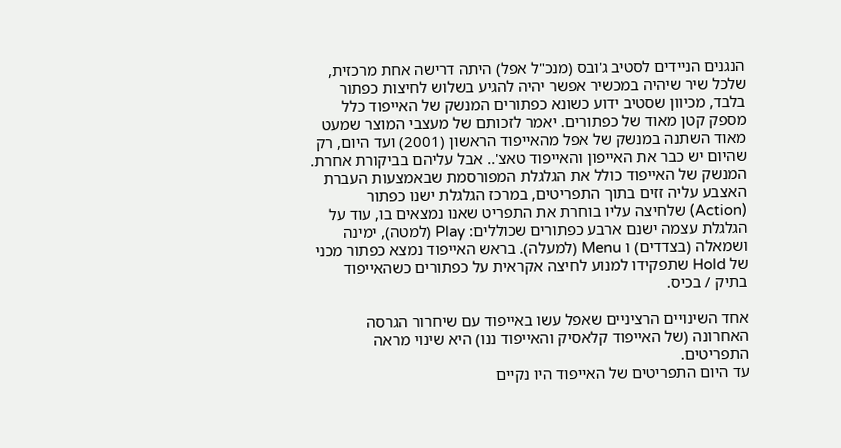הנגנים הניידים לסטיב ג'ובס (מנכ"ל אפל) היתה דרישה אחת מרכזית, שלכל שיר שיהיה במכשיר אפשר יהיה להגיע בשלוש לחיצות כפתור בלבד, מכיוון שסטיב ידוע כשונא כפתורים המנשק של האייפוד כלל מספק קטן מאוד של כפתורים. יאמר לזכותם של מעצבי המוצר שמעט מאוד השתנה במנשק של אפל מהאייפוד הראשון (2001) ועד היום, רק שהיום יש כבר את האייפון והאייפוד טאצ'.. אבל עליהם בביקורת אחרת.
המנשק של האייפוד כולל את הגלגלת המפורסמת שבאמצעות העברת האצבע עליה זזים בתוך התפריטים, במרכז הגלגלת ישנו כפתור (Action) שלחיצה עליו בוחרת את התפריט שאנו נמצאים בו, עוד על הגלגלת עצמה ישנם ארבע כפתורים שכוללים: Play (למטה), ימינה ושמאלה (בצדדים) ו Menu (למעלה). בראש האייפוד נמצא כפתור מכני של Hold שתפקידו למנוע לחיצה אקראית על כפתורים כשהאייפוד בתיק / בכיס.

אחד השינויים הרציניים שאפל עשו באייפוד עם שיחרור הגרסה האחרונה (של האייפוד קלאסיק והאייפוד ננו) היא שינוי מראה התפריטים.
עד היום התפריטים של האייפוד היו נקיים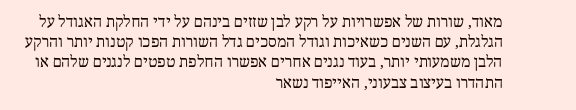מאוד, שורות של אפשרויות על רקע לבן שזזים בינהם על ידי החלקת האגודל על הגלגלת, עם השנים כשאיכות וגודל המסכים גדל השורות הפכו קטנות יותר והרקע הלבן משמעותי יותר, בעוד נגנים אחרים אפשרו החלפת טפטים לנגנים שלהם או התהדרו בעיצוב צבעוני, האייפוד נשאר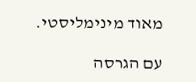מאוד מינימליסטי.

עם הגרסה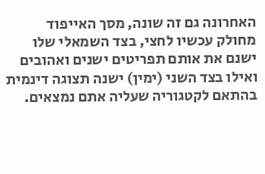האחרונה גם זה שונה, מסך האייפוד מחולק עכשיו לחצי, בצד השמאלי שלו ישנם את אותם תפריטים ישנים ואהובים ואילו בצד השני (ימין) ישנה תצוגה דינמית בהתאם לקטגוריה שעליה אתם נמצאים.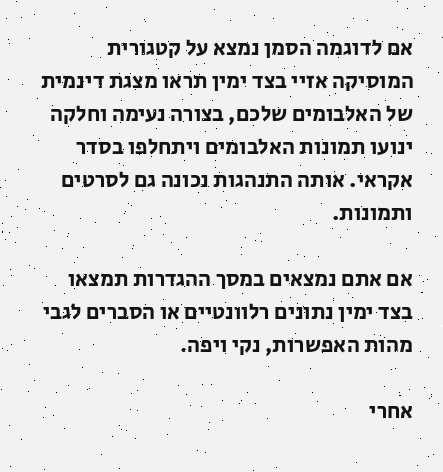אם לדוגמה הסמן נמצא על קטגורית המוסיקה אזיי בצד ימין תראו מצגת דינמית של האלבומים שלכם, בצורה נעימה וחלקה ינועו תמונות האלבומים ויתחלפו בסדר אקראי. אותה התנהגות נכונה גם לסרטים ותמונות.

אם אתם נמצאים במסך ההגדרות תמצאו בצד ימין נתונים רלוונטיים או הסברים לגבי מהות האפשרות, נקי ויפה.

אחרי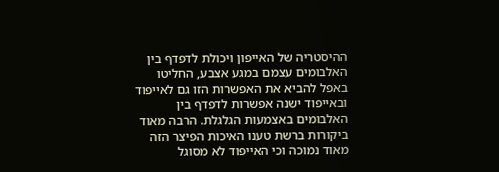ההיסטריה של האייפון ויכולת לדפדף בין האלבומים עצמם במגע אצבע, החליטו באפל להביא את האפשרות הזו גם לאייפוד ובאייפוד ישנה אפשרות לדפדף בין האלבומים באצמעות הגלגלת. הרבה מאוד ביקורות ברשת טענו האיכות הפיצר הזה מאוד נמוכה וכי האייפוד לא מסוגל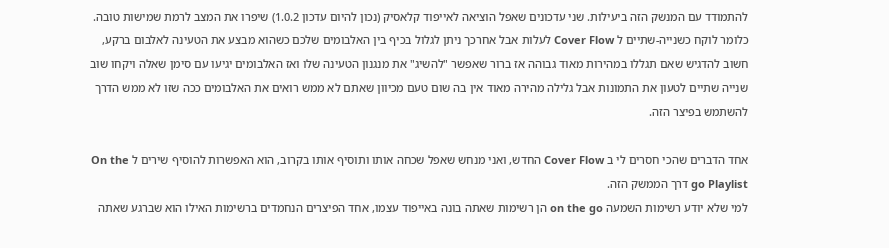להתמודד עם המנשק הזה ביעילות. שני עדכונים שאפל הוציאה לאייפוד קלאסיק (נכון להיום עדכון 1.0.2) שיפרו את המצב לרמת שמישות טובה. כלומר לוקח כשנייה-שתיים ל Cover Flow לעלות אבל אחרכך ניתן לגלול בכיף בין האלבומים שלכם כשהוא מבצע את הטעינה לאלבום ברקע, חשוב להדגיש שאם תגללו במהירות מאוד גבוהה אז ברור שאפשר "להשיג" את מנגנון הטעינה שלו ואז האלבומים יגיעו עם סימן שאלה ויקחו שוב שנייה שתיים לטעון את התמונות אבל גלילה מהירה מאוד אין בה שום טעם מכיוון שאתם לא ממש רואים את האלבומים ככה שזו לא ממש הדרך להשתמש בפיצר הזה.

אחד הדברים שהכי חסרים לי ב Cover Flow החדש, ואני מנחש שאפל שכחה אותו ותוסיף אותו בקרוב, הוא האפשרות להוסיף שירים ל On the go Playlist דרך הממשק הזה.
למי שלא יודע רשימות השמעה on the go הן רשימות שאתה בונה באייפוד עצמו, אחד הפיצרים הנחמדים ברשימות האילו הוא שברגע שאתה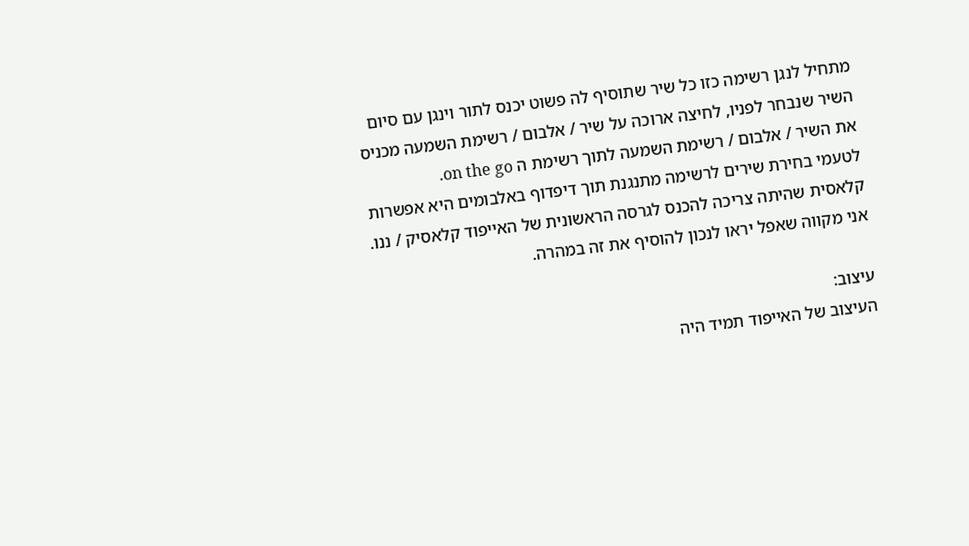מתחיל לנגן רשימה כזו כל שיר שתוסיף לה פשוט יכנס לתור וינגן עם סיום השיר שנבחר לפניו, לחיצה ארוכה על שיר / אלבום / רשימת השמעה מכניס את השיר / אלבום / רשימת השמעה לתוך רשימת ה on the go.
לטעמי בחירת שירים לרשימה מתנגנת תוך דיפדוף באלבומים היא אפשרות קלאסית שהיתה צריכה להכנס לגרסה הראשונית של האייפוד קלאסיק / ננו. אני מקווה שאפל יראו לנכון להוסיף את זה במהרה.

עיצוב:
העיצוב של האייפוד תמיד היה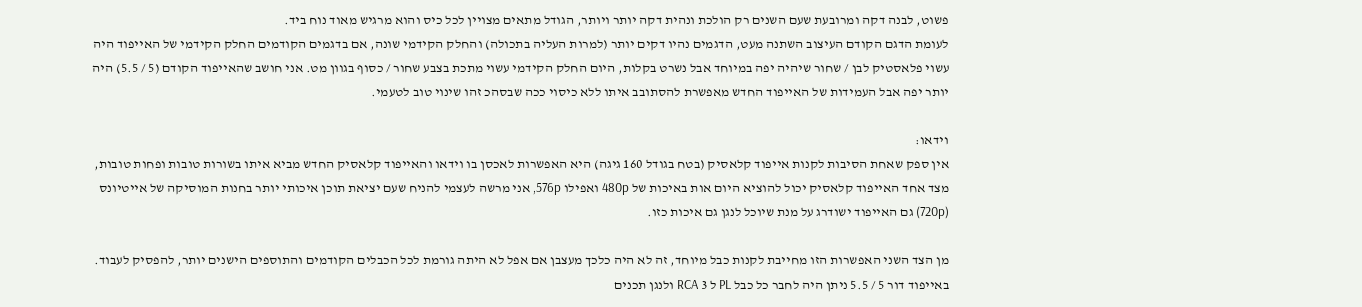פשוט, לבנה דקה ומרובעת שעם השנים רק הולכת ונהית דקה יותר ויותר, הגודל מתאים מצויין לכל כיס והוא מרגיש מאוד נוח ביד.
לעומת הדגם הקודם העיצוב השתנה מעט, הדגמים נהיו דקים יותר (למרות העליה בתכולה) והחלק הקידמי שונה, אם בדגמים הקודמים החלק הקידמי של האייפוד היה עשוי פלאסטיק לבן / שחור שיהיה יפה במיוחד אבל נשרט בקלות, היום החלק הקידמי עשוי מתכת בצבע שחור / כסוף בגוון מט. אני חושב שהאייפוד הקודם (5 / 5.5) היה יותר יפה אבל העמידות של האייפוד החדש מאפשרת להסתובב איתו ללא כיסוי ככה שבסהכ זהו שינוי טוב לטעמי.

וידאו:
אין ספק שאחת הסיבות לקנות אייפוד קלאסיק (בטח בגודל 160 גיגה) היא האפשרות לאכסן בו וידאו והאייפוד קלאסיק החדש מביא איתו בשורות טובות ופחות טובות, מצד אחד האייפוד קלאסיק יכול להוציא היום אות באיכות של 480p ואפילו 576p, אני מרשה לעצמי להניח שעם יציאת תוכן איכותי יותר בחנות המוסיקה של אייטיונס (720p) גם האייפוד ישודרג על מנת שיוכל לנגן גם איכות כזו.

מן הצד השני האפשרות הזו מחייבת לקנות כבל מיוחד, זה לא היה כלכך מעצבן אם אפל לא היתה גורמת לכל הכבלים הקודמים והתוספים הישנים יותר, להפסיק לעבוד. באייפוד דור 5 / 5.5 ניתן היה לחבר כל כבל PL ל 3 RCA ולנגן תכנים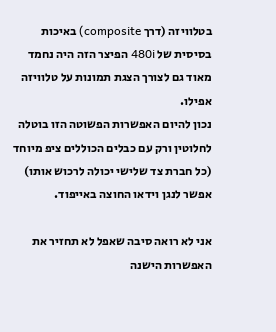בטלוויזה (דרך composite) באיכות בסיסית של 480i הפיצר הזה היה נחמד מאוד גם לצורך הצגת תמונות על טלוויזה אפילו.
נכון להיום האפשרות הפשוטה הזו בוטלה לחלוטין ורק עם כבלים הכוללים ציפ מיוחד (כל חברת צד שלישי יכולה לרכוש אותו) אפשר לנגן וידאו החוצה באייפוד.

אני לא רואה סיבה שאפל לא תחזיר את האפשרות הישנה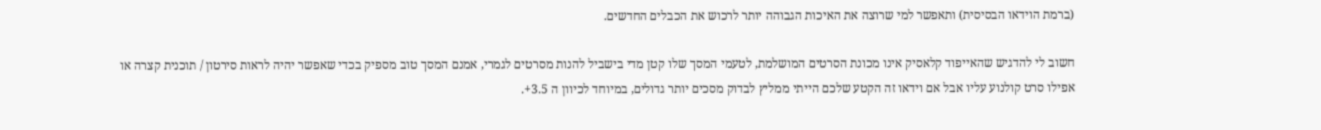(ברמת הוידאו הבסיסית) ותאפשר למי שרוצה את האיכות הגבוהה יותר לרכוש את הכבלים החדשים.

חשוב לי להדגיש שהאייפוד קלאסיק אינו מכונת הסרטים המושלמת, לטעמי המסך שלו קטן מדי בישביל להנות מסרטים לגמרי, אמנם המסך טוב מספיק בכדי שאפשר יהיה לראות סירטון / תוכנית קצרה או אפילו סרט קולנוע עליו אבל אם וידאו זה הקטע שלכם הייתי ממליץ לבדוק מסכים יותר גדולים, במיוחד לכיוון ה 3.5+.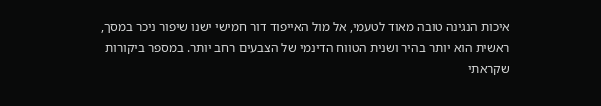איכות הנגינה טובה מאוד לטעמי, אל מול האייפוד דור חמישי ישנו שיפור ניכר במסך, ראשית הוא יותר בהיר ושנית הטווח הדינמי של הצבעים רחב יותר. במספר ביקורות שקראתי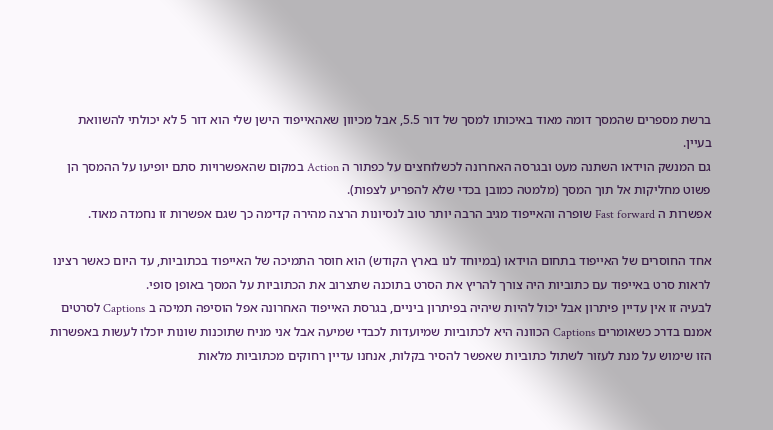ברשת מספרים שהמסך דומה מאוד באיכותו למסך של דור 5.5, אבל מכיוון שאהאייפוד הישן שלי הוא דור 5 לא יכולתי להשוואת בעיין.
גם המנשק הוידאו השתנה מעט ובגרסה האחרונה לכשלוחצים על כפתור ה Action במקום שהאפשרויות סתם יופיעו על ההמסך הן פשוט מחליקות אל תוך המסך (מלמטה כמובן בכדי שלא להפריע לצפות).
אפשרות ה Fast forward שופרה והאייפוד מגיב הרבה יותר טוב לנסיונות הרצה מהירה קדימה כך שגם אפשרות זו נחמדה מאוד.

אחד החוסרים של האייפוד בתחום הוידאו (במיוחד לנו בארץ הקודש) הוא חוסר התמיכה של האייפוד בכתוביות, עד היום כאשר רצינו לראות סרט באייפוד עם כתוביות היה צורך להריץ את הסרט בתוכנה שתצרוב את הכתוביות על המסך באופן סופי.
לבעיה זו אין עדיין פיתרון אבל יכול להיות שיהיה בפיתרון ביניים, בגרסת האייפוד האחרונה אפל הוסיפה תמיכה ב Captions לסרטים אמנם בדרכ כשאומרים Captions הכוונה היא לכתוביות שמיועדות לכבדי שמיעה אבל אני מניח שתוכנות שונות יוכלו לעשות באפשרות הזו שימוש על מנת לעזור לשתול כתוביות שאפשר להסיר בקלות, אנחנו עדיין רחוקים מכתוביות מלאות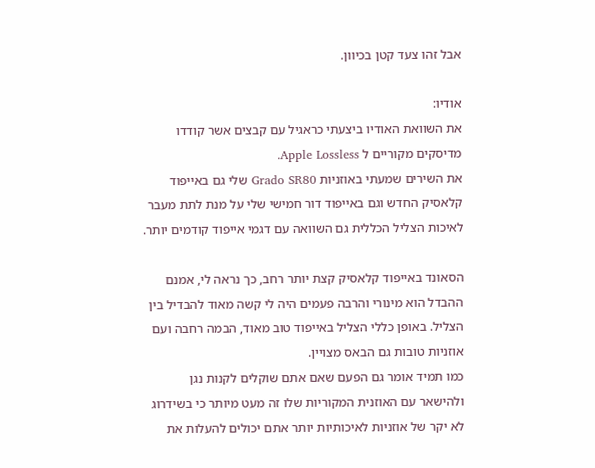אבל זהו צעד קטן בכיוון.

אודיו:
את השוואת האודיו ביצעתי כראגיל עם קבצים אשר קודדו מדיסקים מקוריים ל Apple Lossless.
את השירים שמעתי באוזניות Grado SR80 שלי גם באייפוד קלאסיק החדש וגם באייפוד דור חמישי שלי על מנת לתת מעבר לאיכות הצליל הכללית גם השוואה עם דגמי אייפוד קודמים יותר.

הסאונד באייפוד קלאסיק קצת יותר רחב, כך נראה לי, אמנם ההבדל הוא מינורי והרבה פעמים היה לי קשה מאוד להבדיל בין הצליל. באופן כללי הצליל באייפוד טוב מאוד, הבמה רחבה ועם אוזניות טובות גם הבאס מצויין.
כמו תמיד אומר גם הפעם שאם אתם שוקלים לקנות נגן ולהישאר עם האוזנית המקוריות שלו זה מעט מיותר כי בשידרוג לא יקר של אוזניות לאיכותיות יותר אתם יכולים להעלות את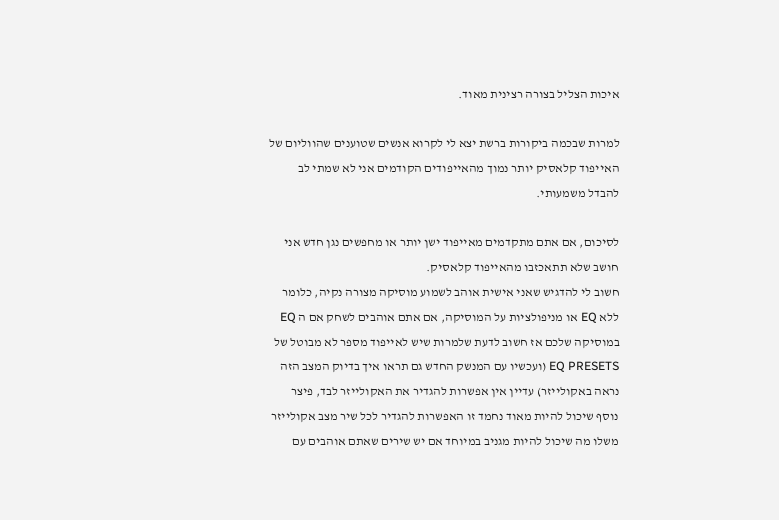איכות הצליל בצורה רצינית מאוד.

למרות שבכמה ביקורות ברשת יצא לי לקרוא אנשים שטוענים שהווליום של האייפוד קלאסיק יותר נמוך מהאייפודים הקודמים אני לא שמתי לב להבדל משמעותי.

לסיכום, אם אתם מתקדמים מאייפוד ישן יותר או מחפשים נגן חדש אני חושב שלא תתאכזבו מהאייפוד קלאסיק.
חשוב לי להדגיש שאני אישית אוהב לשמוע מוסיקה מצורה נקיה, כלומר ללא EQ או מניפולציות על המוסיקה, אם אתם אוהבים לשחק אם ה EQ במוסיקה שלכם אז חשוב לדעת שלמרות שיש לאייפוד מספר לא מבוטל של EQ PRESETS (ועכשיו עם המנשק החדש גם תראו איך בדיוק המצב הזה נראה באקולייזר) עדיין אין אפשרות להגדיר את האקולייזר לבד, פיצר נוסף שיכול להיות מאוד נחמד זו האפשרות להגדיר לכל שיר מצב אקולייזר משלו מה שיכול להיות מגניב במיוחד אם יש שירים שאתם אוהבים עם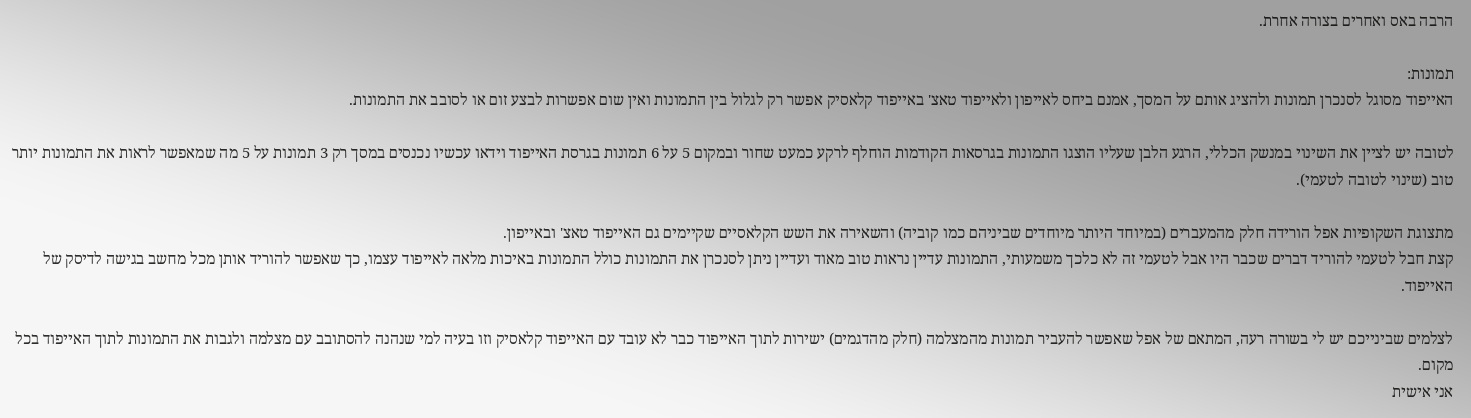הרבה באס ואחרים בצורה אחרת.

תמונות:
האייפוד מסוגל לסנכרן תמונות ולהציג אותם על המסך, אמנם ביחס לאייפון ולאייפוד טאצ' באייפוד קלאסיק אפשר רק לגלול בין התמונות ואין שום אפשרות לבצע זום או לסובב את התמונות.

לטובה יש לציין את השינוי במנשק הכללי, הרגע הלבן שעליו הוצגו התמונות בגרסאות הקודמות הוחלף לרקע כמעט שחור ובמקום 5 על 6 תמונות בגרסת האייפוד וידאו עכשיו נכנסים במסך רק 3 תמונות על 5 מה שמאפשר לראות את התמונות יותר טוב (שינוי לטובה לטעמי).

מתצוגת השקופיות אפל הורידה חלק מהמעברים (במיוחד היותר מיוחדים שביניהם כמו קוביה) והשאירה את השש הקלאסיים שקיימים גם האייפוד טאצ' ובאייפון.
קצת חבל לטעמי להוריד דברים שכבר היו אבל לטעמי זה לא כלכך משמעותי, התמונות עדיין נראות טוב מאוד ועדיין ניתן לסנכרן את התמונות כולל התמונות באיכות מלאה לאייפוד עצמו, כך שאפשר להוריד אותן מכל מחשב בגישה לדיסק של האייפוד.

לצלמים שבינייכם יש לי בשורה רעה, המתאם של אפל שאפשר להעביר תמונות מהמצלמה (חלק מהדגמים) ישירות לתוך האייפוד כבר לא עובד עם האייפוד קלאסיק וזו בעיה למי שנהנה להסתובב עם מצלמה ולגבות את התמונות לתוך האייפוד בכל מקום.
אני אישית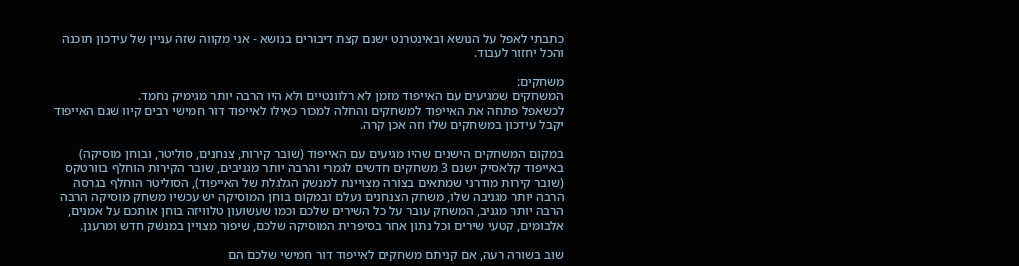כתבתי לאפל על הנושא ובאינטרנט ישנם קצת דיבורים בנושא - אני מקווה שזה עניין של עידכון תוכנה והכל יחזור לעבוד.

משחקים:
המשחקים שמגיעים עם האייפוד מזמן לא רלוונטיים ולא היו הרבה יותר מגימיק נחמד.
לכשאפל פתחה את האייפוד למשחקים והחלה למכור כאילו לאייפוד דור חמישי רבים קיוו שגם האייפוד יקבל עידכון במשחקים שלו וזה אכן קרה.

במקום המשחקים הישנים שהיו מגיעים עם האייפוד (שובר קירות, צנחנים, סוליטר, ובוחן מוסיקה) באייפוד קלאסיק ישנם 3 משחקים חדשים לגמרי והרבה יותר מגניבים, שובר הקירות הוחלף בוורטקס (שובר קירות מודרני שמתאים בצורה מצויינת למנשק הגלגלת של האייפוד), הסוליטר הוחלף בגרסה הרבה יותר מגניבה שלו, משחק הצנחנים נעלם ובמקום בוחן המוסיקה יש עכשיו משחק מוסיקה הרבה הרבה יותר מגניב, המשחק עובר על כל השירים שלכם וכמו שעשועון טלוויזה בוחן אותכם על אמנים, אלבומים, קטעי שירים וכל נתון אחר בסיפרית המוסיקה שלכם, שיפור מצויין במנשק חדש ומרענן.

שוב בשורה רעה, אם קניתם משחקים לאייפוד דור חמישי שלכם הם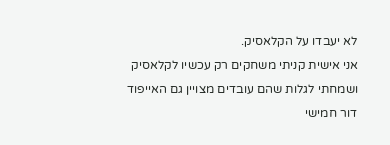לא יעבדו על הקלאסיק.
אני אישית קניתי משחקים רק עכשיו לקלאסיק ושמחתי לגלות שהם עובדים מצויין גם האייפוד דור חמישי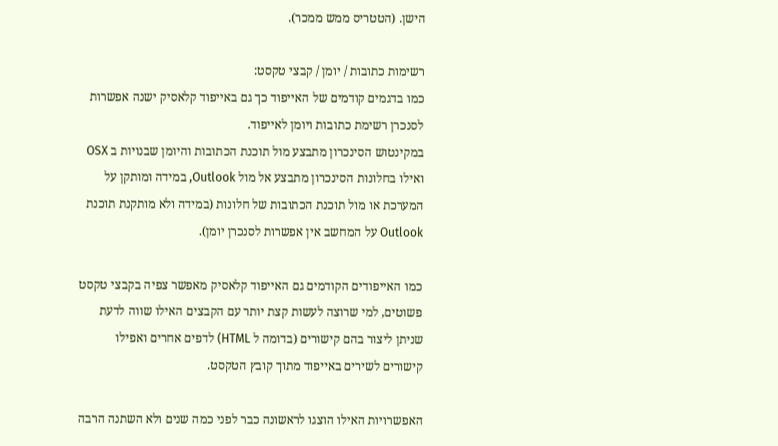הישן. (הטטריס ממש ממכר).

רשימות כתובות / יומן / קבצי טקסט:
כמו בדגמים קודמים של האייפוד כך גם באייפוד קלאסיק ישנה אפשרות לסנכרן רשימת כתובות ויומן לאייפוד.
במקינטוש הסינכרון מתבצע מול תוכנת הכתובות והיומן שבנויות ב OSX ואילו בחלונות הסינכרון מתבצע אל מול Outlook, במידה ומותקן על המערכת או מול תוכנת הכתובות של חלונות (במידה ולא מותקנת תוכנת Outlook על המחשב אין אפשרות לסנכרן יומן).

כמו האייפודים הקודמים גם האייפוד קלאסיק מאפשר צפיה בקבצי טקסט פשוטים, למי שרוצה לעשות קצת יותר עם הקבצים האילו שווה לדעת שניתן ליצור בהם קישורים (בדומה ל HTML) לדפים אחרים ואפילו קישורים לשירים באייפוד מתוך קובץ הטקסט.

האפשרויות האילו הוצגו לראשונה כבר לפני כמה שנים ולא השתנה הרבה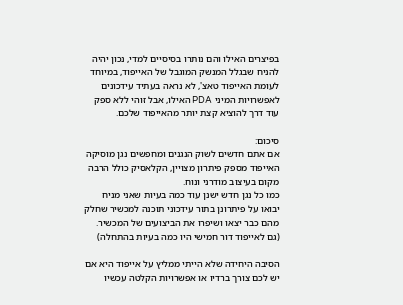בפיצרים האילו והם נותרו בסיסיים למדי, נכון יהיה להניח שבגלל המנשק המוגבל של האייפוד, במיוחד לעומת האייפוד טאצ', לא נראה בעתיד עידכונים לאפשרויות המיני PDA האילו, אבל זוהי ללא ספק עוד דרך להוציא קצת יותר מהאייפוד שלכם.

סיכום:
אם אתם חדשים לשוק הנגנים ומחפשים נגן מוסיקה האייפוד מספק פיתרון מצויין, הקלאסיק כולל הרבה מקום בעיצוב מודרני ונוח.
כמו כל נגן חדש ישנן עוד כמה בעיות שאני מניח יבואו על פיתרונן בתור עידכוני תוכנה למכשיר שחלק מהם כבר יצאו ושיפרו את הביצועים של המכשיר. (גם לאייפוד דור חמישי היו כמה בעיות בהתחלה)

הסיבה היחידה שלא הייתי ממליץ על אייפוד היא אם יש לכם צורך ברדיו או אפשרויות הקלטה עכשיו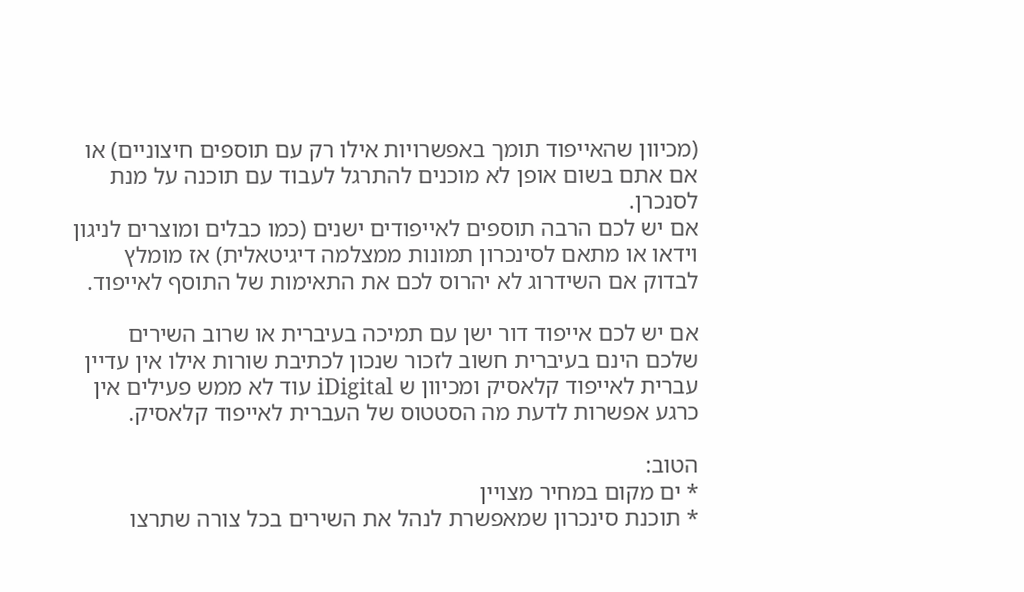(מכיוון שהאייפוד תומך באפשרויות אילו רק עם תוספים חיצוניים) או אם אתם בשום אופן לא מוכנים להתרגל לעבוד עם תוכנה על מנת לסנכרן.
אם יש לכם הרבה תוספים לאייפודים ישנים (כמו כבלים ומוצרים לניגון וידאו או מתאם לסינכרון תמונות ממצלמה דיגיטאלית) אז מומלץ לבדוק אם השידרוג לא יהרוס לכם את התאימות של התוסף לאייפוד.

אם יש לכם אייפוד דור ישן עם תמיכה בעיברית או שרוב השירים שלכם הינם בעיברית חשוב לזכור שנכון לכתיבת שורות אילו אין עדיין עברית לאייפוד קלאסיק ומכיוון ש iDigital עוד לא ממש פעילים אין כרגע אפשרות לדעת מה הסטטוס של העברית לאייפוד קלאסיק.

הטוב:
* ים מקום במחיר מצויין
* תוכנת סינכרון שמאפשרת לנהל את השירים בכל צורה שתרצו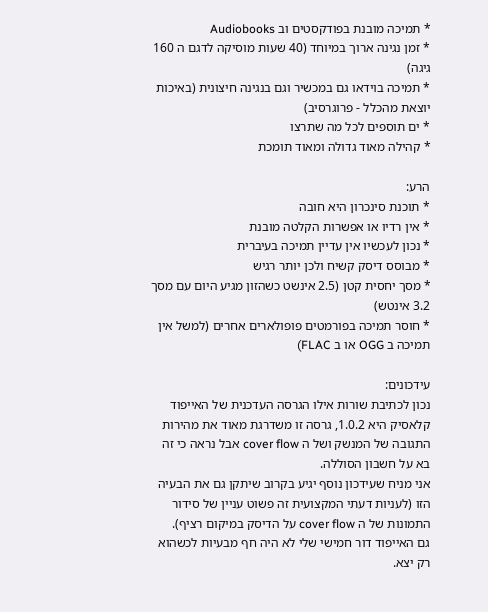* תמיכה מובנת בפודקסטים וב Audiobooks
* זמן נגינה ארוך במיוחד (40 שעות מוסיקה לדגם ה 160 גיגה)
* תמיכה בוידאו גם במכשיר וגם בנגינה חיצונית (באיכות יוצאת מהכלל - פרוגרסיב)
* ים תוספים לכל מה שתרצו
* קהילה מאוד גדולה ומאוד תומכת

הרע:
* תוכנת סינכרון היא חובה
* אין רדיו או אפשרות הקלטה מובנת
* נכון לעכשיו אין עדיין תמיכה בעיברית
* מבוסס דיסק קשיח ולכן יותר רגיש
* מסך יחסית קטן (2.5 אינשט כשהזון מגיע היום עם מסך 3.2 אינטש)
* חוסר תמיכה בפורמטים פופולארים אחרים (למשל אין תמיכה ב OGG או ב FLAC)

עידכונים:
נכון לכתיבת שורות אילו הגרסה העדכנית של האייפוד קלאסיק היא 1.0.2, גרסה זו משדרגת מאוד את מהירות התגובה של המנשק ושל ה cover flow אבל נראה כי זה בא על חשבון הסוללה.
אני מניח שעידכון נוסף יגיע בקרוב שיתקן גם את הבעיה הזו (לעניות דעתי המקצועית זה פשוט עניין של סידור התמונות של ה cover flow על הדיסק במיקום רציף).
גם האייפוד דור חמישי שלי לא היה חף מבעיות לכשהוא רק יצא.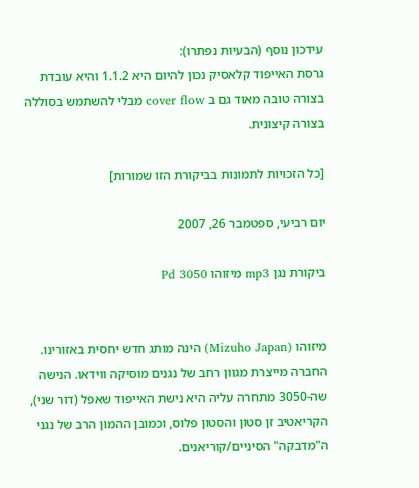עידכון נוסף (הבעיות נפתרו):
גרסת האייפוד קלאסיק נכון להיום היא 1.1.2 והיא עובדת בצורה טובה מאוד גם ב cover flow מבלי להשתמש בסוללה בצורה קיצונית.

[כל הזכויות לתמונות בביקורת הזו שמורות]

יום רביעי, ספטמבר 26, 2007

ביקורת נגן mp3 מיזוהו Pd 3050


מיזוהו (Mizuho Japan) הינה מותג חדש יחסית באזורינו. החברה מייצרת מגוון רחב של נגנים מוסיקה ווידאו. הנישה שה-3050 מתחרה עליה היא נישת האייפוד שאפל (דור שני), הקריאטיב זן סטון והסטון פלוס, וכמובן ההמון הרב של נגני ה"מדבקה" הסיניים/קוריאנים.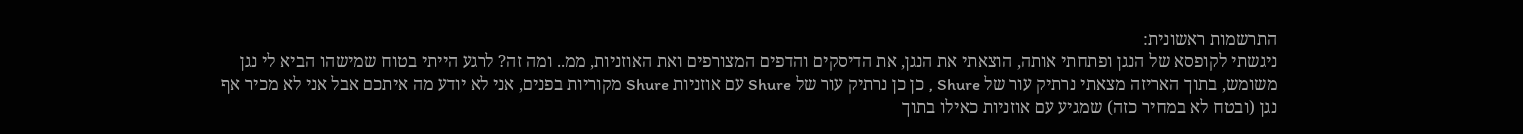התרשמות ראשונית:
ניגשתי לקופסא של הנגן ופתחתי אותה, הוצאתי את הנגן, את הדיסקים והדפים המצורפים ואת האוזניות, ממ.. ומה זה? לרגע הייתי בטוח שמישהו הביא לי נגן משומש, בתוך האריזה מצאתי נרתיק עור של Shure , כן כן נרתיק עור של Shure עם אוזניות Shure מקוריות בפנים, אני לא יודע מה איתכם אבל אני לא מכיר אף נגן (ובטח לא במחיר כזה) שמגיע עם אוזניות כאילו בתוך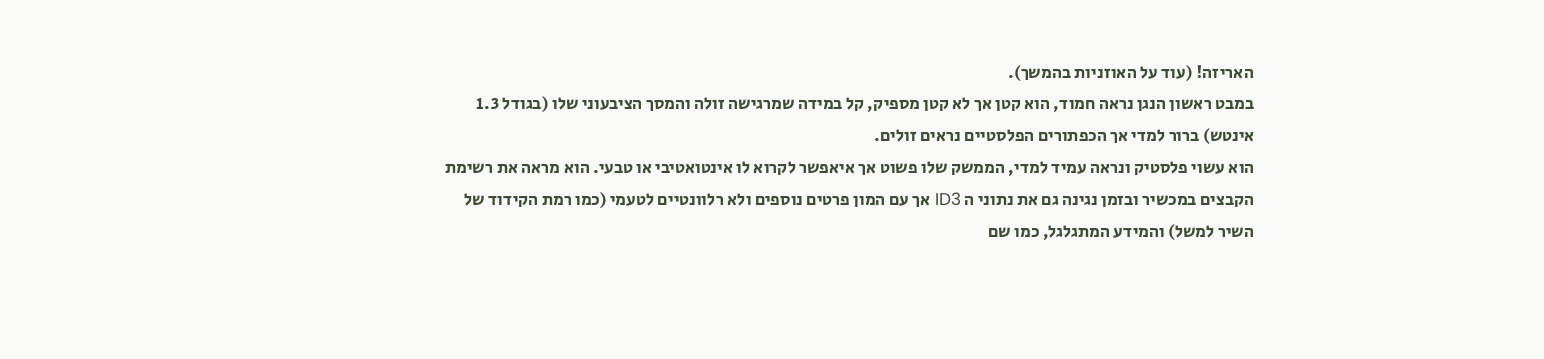האריזה! (עוד על האוזניות בהמשך).
במבט ראשון הנגן נראה חמוד, הוא קטן אך לא קטן מספיק, קל במידה שמרגישה זולה והמסך הציבעוני שלו (בגודל 1.3 אינטש) ברור למדי אך הכפתורים הפלסטיים נראים זולים.
הוא עשוי פלסטיק ונראה עמיד למדי, הממשק שלו פשוט אך איאפשר לקרוא לו אינטואטיבי או טבעי. הוא מראה את רשימת הקבצים במכשיר ובזמן נגינה גם את נתוני ה ID3 אך עם המון פרטים נוספים ולא רלוונטיים לטעמי (כמו רמת הקידוד של השיר למשל) והמידע המתגלגל, כמו שם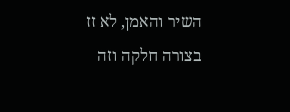השיר והאמן, לא זז בצורה חלקה וזה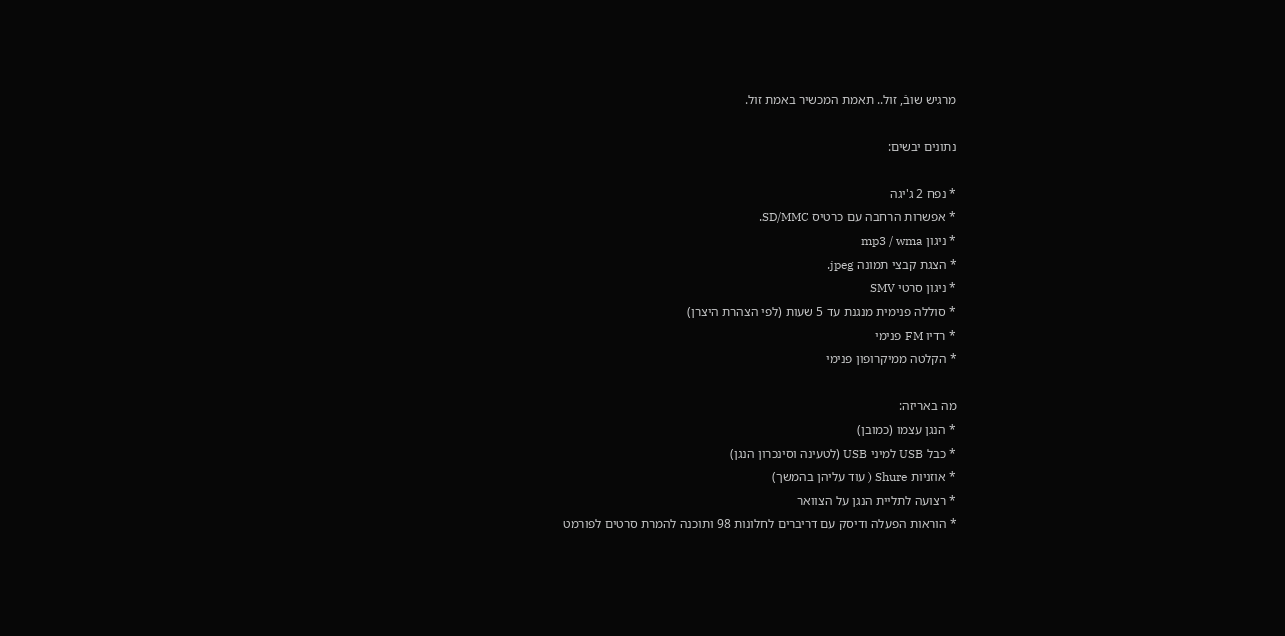מרגיש שובֿ, זול.. תאמת המכשיר באמת זול.

נתונים יבשים:

* נפח 2 ג'יגה
* אפשרות הרחבה עם כרטיס SD/MMC.
* ניגון mp3 / wma
* הצגת קבצי תמונה jpeg.
* ניגון סרטי SMV
* סוללה פנימית מנגנת עד 5 שעות (לפי הצהרת היצרן)
* רדיו FM פנימי
* הקלטה ממיקרופון פנימי

מה באריזה:
* הנגן עצמו (כמובן)
* כבל USB למיני USB (לטעינה וסינכרון הנגן)
* אוזניות Shure ( עוד עליהן בהמשך)
* רצועה לתליית הנגן על הצוואר
* הוראות הפעלה ודיסק עם דריברים לחלונות 98 ותוכנה להמרת סרטים לפורמט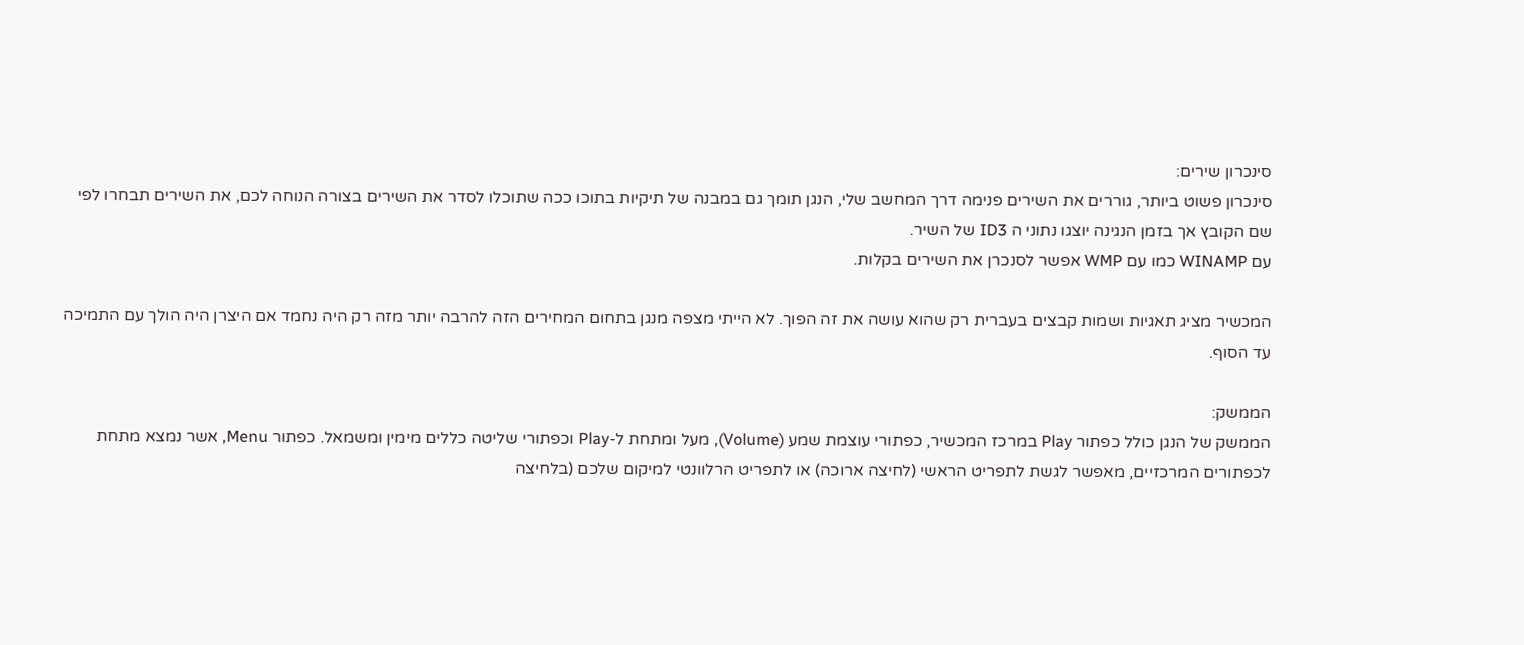סינכרון שירים:
סינכרון פשוט ביותר, גוררים את השירים פנימה דרך המחשב שלי, הנגן תומך גם במבנה של תיקיות בתוכו ככה שתוכלו לסדר את השירים בצורה הנוחה לכם, את השירים תבחרו לפי שם הקובץ אך בזמן הנגינה יוצגו נתוני ה ID3 של השיר.
עם WINAMP כמו עם WMP אפשר לסנכרן את השירים בקלות.

המכשיר מציג תאגיות ושמות קבצים בעברית רק שהוא עושה את זה הפוך. לא הייתי מצפה מנגן בתחום המחירים הזה להרבה יותר מזה רק היה נחמד אם היצרן היה הולך עם התמיכה עד הסוף.

הממשק:
הממשק של הנגן כולל כפתור Play במרכז המכשיר, כפתורי עוצמת שמע (Volume), מעל ומתחת ל-Play וכפתורי שליטה כללים מימין ומשמאל. כפתור Menu, אשר נמצא מתחת לכפתורים המרכזיים, מאפשר לגשת לתפריט הראשי (לחיצה ארוכה) או לתפריט הרלוונטי למיקום שלכם (בלחיצה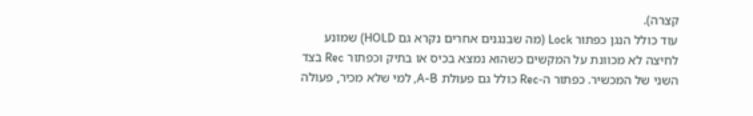קצרה).
עוד כולל הנגן כפתור Lock (מה שבנגנים אחרים נקרא גם HOLD) שמונע לחיצה לא מכוונת על המקשים כשהוא נמצא בכיס או בתיק וכפתור Rec בצד השני של המכשיר. כפתור ה-Rec כולל גם פעולת A-B, למי שלא מכיר, פעולה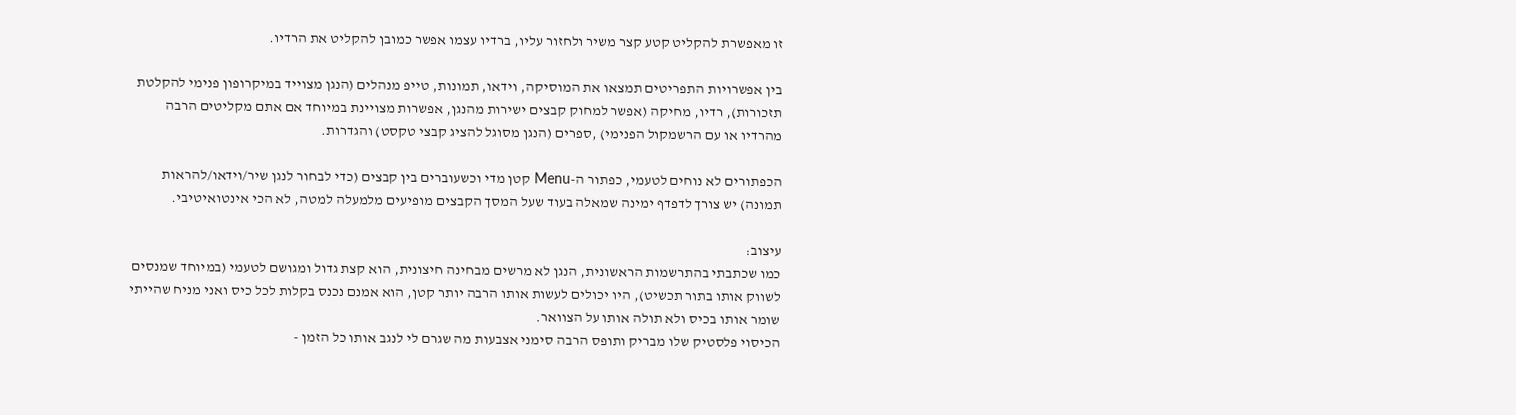זו מאפשרת להקליט קטע קצר משיר ולחזור עליו, ברדיו עצמו אפשר כמובן להקליט את הרדיו.

בין אפשרויות התפריטים תמצאו את המוסיקה, וידאו, תמונות, טייפ מנהלים (הנגן מצוייד במיקרופון פנימי להקלטת תזכורות), רדיו, מחיקה (אפשר למחוק קבצים ישירות מהנגן, אפשרות מצויינת במיוחד אם אתם מקליטים הרבה מהרדיו או עם הרשמקול הפנימי) ,ספרים (הנגן מסוגל להציג קבצי טקסט) והגדרות.

הכפתורים לא נוחים לטעמי, כפתור ה-Menu קטן מדי וכשעוברים בין קבצים (כדי לבחור לנגן שיר/וידאו/להראות תמונה) יש צורך לדפדף ימינה שמאלה בעוד שעל המסך הקבצים מופיעים מלמעלה למטה, לא הכי אינטואיטיבי.

עיצוב:
כמו שכתבתי בהתרשמות הראשונית, הנגן לא מרשים מבחינה חיצונית, הוא קצת גדול ומגושם לטעמי (במיוחד שמנסים לשווק אותו בתור תכשיט), היו יכולים לעשות אותו הרבה יותר קטן, הוא אמנם נכנס בקלות לכל כיס ואני מניח שהייתי שומר אותו בכיס ולא תולה אותו על הצוואר.
הכיסוי פלסטיק שלו מבריק ותופס הרבה סימני אצבעות מה שגרם לי לנגב אותו כל הזמן -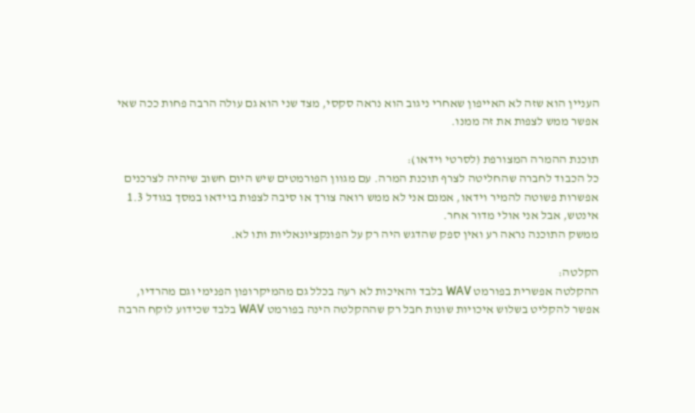העניין הוא שזה לא האייפון שאחרי ניגוב הוא נראה סקסי, מצד שני הוא גם עולה הרבה פחות ככה שאי אפשר ממש לצפות את זה ממנו.

תוכנת ההמרה המצורפת (לסרטי וידאו):
כל הכבוד לחברה שהחליטה לצרף תוכנת המרה. עם מגוון הפורמטים שיש היום חשוב שיהיה לצרכנים אפשרות פשוטה להמיר וידאו, אמנם אני לא ממש רואה צורך או סיבה לצפות בוידאו במסך בגודל 1.3 אינטש, אבל אני אולי מדור אחר.
ממשק התוכנה נראה רע ואין ספק שהדגש היה רק על הפונקציונאליות ותו לא.

הקלטה:
ההקלטה אפשרית בפורמט WAV בלבד והאיכות לא רעה בכלל גם מהמיקרופון הפנימי וגם מהרדיו, אפשר להקליט בשלוש איכויות שונות חבל רק שההקלטה הינה בפורמט WAV בלבד שכידוע לוקח הרבה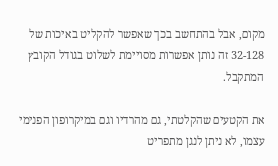מקום, אבל בהתחשב בכך שאפשר להקליט באיכות של 32-128 זה נותן אפשרות מסויימת לשלוט בגודל הקובץ המתקבל.

את הקטעים שהקלטתי, גם מהרדיו וגם במיקרופון הפנימי עצמו, לא ניתן לנגן מתפריט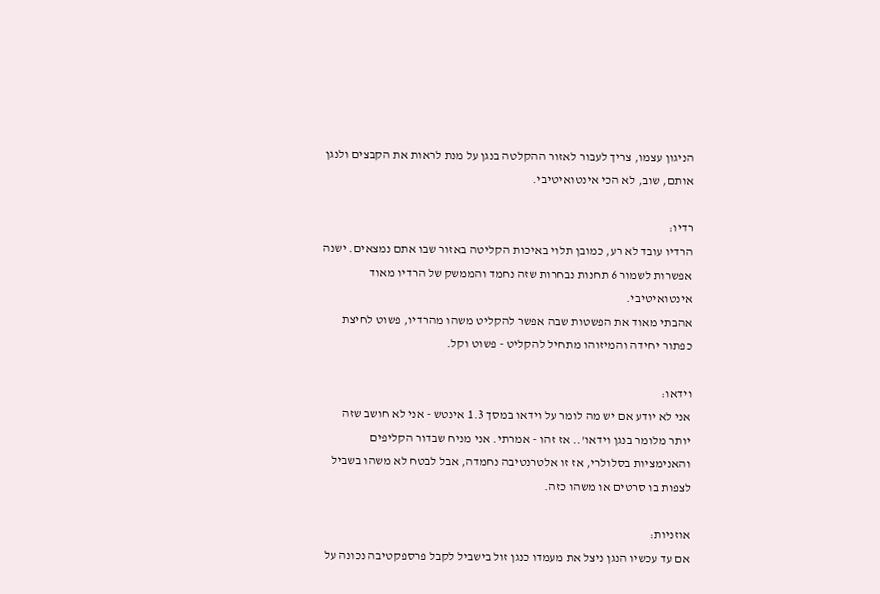הניגון עצמו, צריך לעבור לאזור ההקלטה בנגן על מנת לראות את הקבצים ולנגן אותם, שוב, לא הכי אינטואיטיבי.

רדיו:
הרדיו עובד לא רע, כמובן תלוי באיכות הקליטה באזור שבו אתם נמצאים. ישנה אפשרות לשמור 6 תחנות נבחרות שזה נחמד והממשק של הרדיו מאוד אינטואיטיבי.
אהבתי מאוד את הפשטות שבה אפשר להקליט משהו מהרדיו, פשוט לחיצת כפתור יחידה והמיזוהו מתחיל להקליט - פשוט וקל.

וידאו:
אני לא יודע אם יש מה לומר על וידאו במסך 1.3 אינטש - אני לא חושב שזה יותר מלומר בנגן וידאו'.. אז זהו - אמרתי. אני מניח שבדור הקליפים והאנימציות בסלולרי, אז זו אלטרנטיבה נחמדה, אבל לבטח לא משהו בשביל לצפות בו סרטים או משהו כזה.

אוזניות:
אם עד עכשיו הנגן ניצל את מעמדו כנגן זול בישביל לקבל פרספקטיבה נכונה על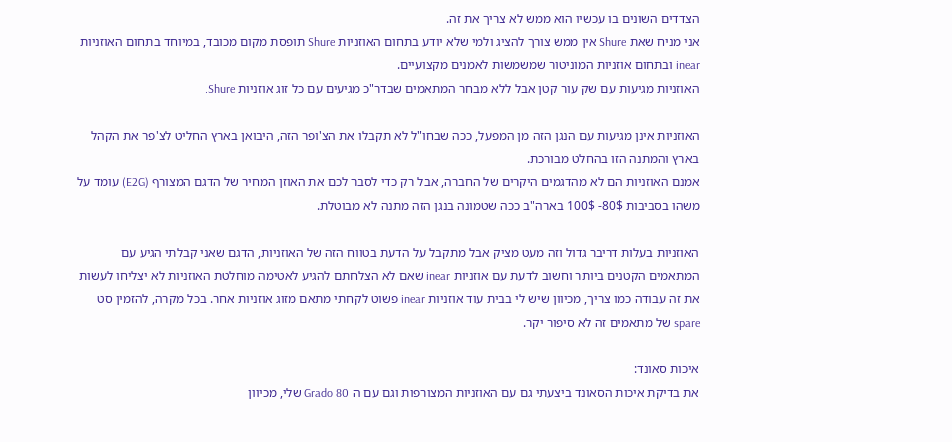הצדדים השונים בו עכשיו הוא ממש לא צריך את זה.
אני מניח שאת Shure אין ממש צורך להציג ולמי שלא יודע בתחום האוזניות Shure תופסת מקום מכובד, במיוחד בתחום האוזניות inear ובתחום אוזניות המוניטור שמשמשות לאמנים מקצועיים.
האוזניות מגיעות עם שק עור קטן אבל ללא מבחר המתאמים שבדר"כ מגיעים עם כל זוג אוזניות Shure.

האוזניות אינן מגיעות עם הנגן הזה מן המפעל, ככה שבחו"ל לא תקבלו את הצ'ופר הזה, היבואן בארץ החליט לצ'פר את הקהל בארץ והמתנה הזו בהחלט מבורכת.
אמנם האוזניות הם לא מהדגמים היקרים של החברה, אבל רק כדי לסבר לכם את האוזן המחיר של הדגם המצורף (E2G) עומד על משהו בסביבות 80$- 100$ בארה"ב ככה שטמונה בנגן הזה מתנה לא מבוטלת.

האוזניות בעלות דריבר גדול וזה מעט מציק אבל מתקבל על הדעת בטווח הזה של האוזניות, הדגם שאני קבלתי הגיע עם המתאמים הקטנים ביותר וחשוב לדעת עם אוזניות inear שאם לא הצלחתם להגיע לאטימה מוחלטת האוזניות לא יצליחו לעשות את זה עבודה כמו צריך, מכיוון שיש לי בבית עוד אוזניות inear פשוט לקחתי מתאם מזוג אוזניות אחר. בכל מקרה, להזמין סט spare של מתאמים זה לא סיפור יקר.

איכות סאונד:
את בדיקת איכות הסאונד ביצעתי גם עם האוזניות המצורפות וגם עם ה Grado 80 שלי, מכיוון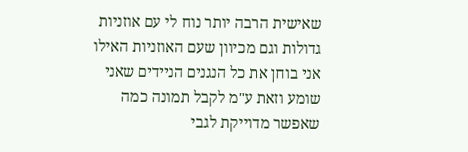שאישית הרבה יותר נוח לי עם אוזניות גדולות וגם מכיוון שעם האוזניות האילו אני בוחן את כל הנגנים הניידים שאני שומע וזאת ע"מ לקבל תמונה כמה שאפשר מדוייקת לגבי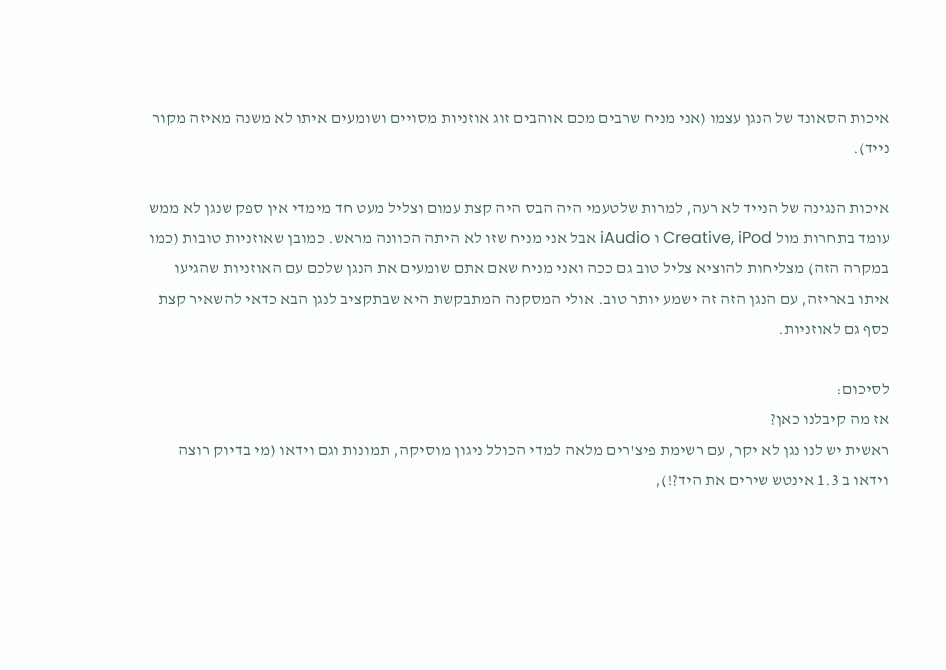איכות הסאונד של הנגן עצמו (אני מניח שרבים מכם אוהבים זוג אוזניות מסויים ושומעים איתו לא משנה מאיזה מקור נייד).

איכות הנגינה של הנייד לא רעה, למרות שלטעמי היה הבס היה קצת עמום וצליל מעט חד מימדי אין ספק שנגן לא ממש עומד בתחרות מול Creative, iPod ו iAudio אבל אני מניח שזו לא היתה הכוונה מראש. כמובן שאוזניות טובות (כמו במקרה הזה) מצליחות להוציא צליל טוב גם ככה ואני מניח שאם אתם שומעים את הנגן שלכם עם האוזניות שהגיעו איתו באריזה, עם הנגן הזה זה ישמע יותר טוב. אולי המסקנה המתבקשת היא שבתקציב לנגן הבא כדאי להשאיר קצת כסף גם לאוזניות.

לסיכום:
אז מה קיבלנו כאן?
ראשית יש לנו נגן לא יקר, עם רשימת פיצ'רים מלאה למדי הכולל ניגון מוסיקה, תמונות וגם וידאו (מי בדיוק רוצה וידאו ב 1.3 אינטש שירים את היד?!),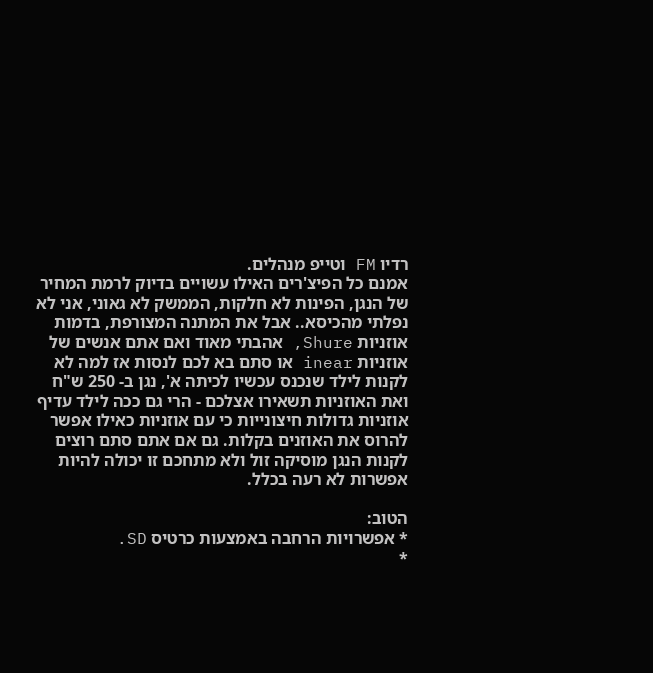רדיו FM וטייפ מנהלים.
אמנם כל הפיצ'רים האילו עשויים בדיוק לרמת המחיר של הנגן, הפינות לא חלקות, הממשק לא גאוני, אני לא נפלתי מהכיסא.. אבל את המתנה המצורפת, בדמות אוזניות Shure, אהבתי מאוד ואם אתם אנשים של אוזניות inear או סתם בא לכם לנסות אז למה לא לקנות לילד שנכנס עכשיו לכיתה א', נגן ב- 250 ש"ח ואת האוזניות תשאירו אצלכם - הרי גם ככה לילד עדיף אוזניות גדולות חיצונייות כי עם אוזניות כאילו אפשר להרוס את האוזנים בקלות. גם אם אתם סתם רוצים לקנות הנגן מוסיקה זול ולא מתחכם זו יכולה להיות אפשרות לא רעה בכלל.

הטוב:
* אפשרויות הרחבה באמצעות כרטיס SD.
*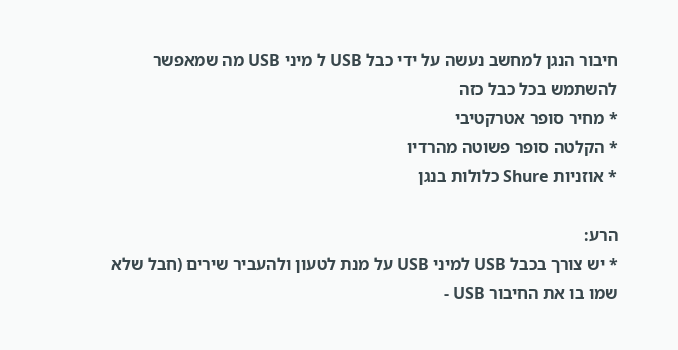חיבור הנגן למחשב נעשה על ידי כבל USB ל מיני USB מה שמאפשר להשתמש בכל כבל כזה
* מחיר סופר אטרקטיבי
* הקלטה סופר פשוטה מהרדיו
* אוזניות Shure כלולות בנגן

הרע:
* יש צורך בכבל USB למיני USB על מנת לטעון ולהעביר שירים (חבל שלא שמו בו את החיבור USB -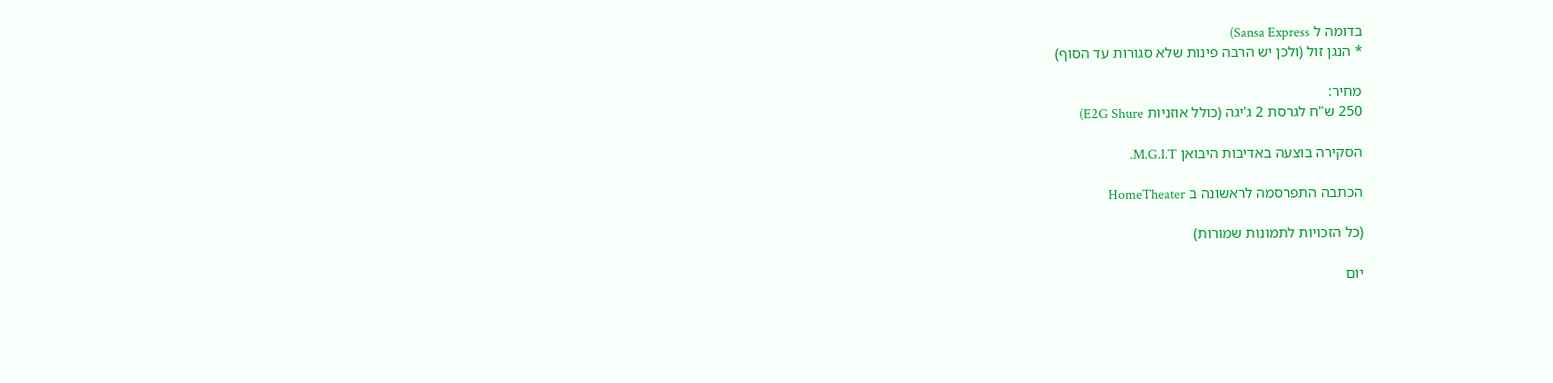בדומה ל Sansa Express)
* הנגן זול (ולכן יש הרבה פינות שלא סגורות עד הסוף)

מחיר:
250 ש"ח לגרסת 2 ג'יגה (כולל אוזניות E2G Shure)

הסקירה בוצעה באדיבות היבואן M.G.I.T.

הכתבה התפרסמה לראשונה ב HomeTheater

(כל הזכויות לתמונות שמורות)

יום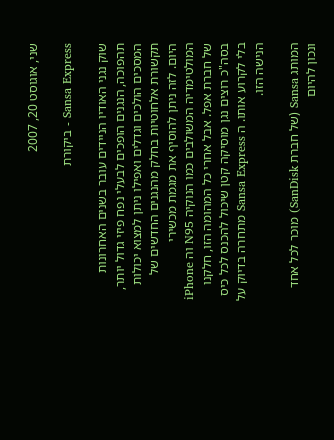שני, אוגוסט 20, 2007

Sansa Express - ביקורת

שוק נגני האודיו הניידים עובר בשנים האחרונות תהפוכה, הנגנים הופכים לבעלי נפח פיזי גדול יותר, המסכים הולכים וגדלים ואפילו ניתן למצוא יכולות תקשורת אלחוטיות בחלק מהנגנים החדשים של היום. לזה ניתן להוסיף את מגמת מכשירי המולטימדיה המשולבים כמו הנוקיה N95 וה iPhone של חברת אפל. אבל אחרי כל המהומה הזו, חלקנו בסה"כ רוצים נגן מוסיקה קטן שיכול להכנס לכל כיס בלי לקרוע אותו. ה Sansa Express מתחרה בדיוק על הנישה הזו.

המותג Sansa (של חברת SanDisk) מוכר לכל אחד ונכון להיום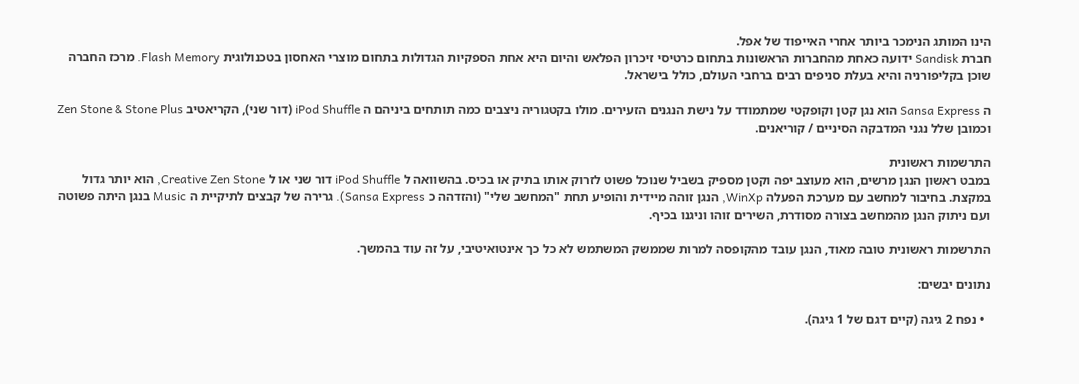הינו המותג הנימכר ביותר אחרי האייפוד של אפל.
חברת Sandisk ידועה כאחת מהחברות הראשונות בתחום כרטיסי זיכרון הפלאש והיום היא אחת הספקיות הגדולות בתחום מוצרי האחסון בטכנולוגית Flash Memory. מרכז החברה שוכן בקליפורניה והיא בעלת סניפים רבים ברחבי העולם, כולל בישראל.

ה Sansa Express הוא נגן קטן וקופקטי שמתמודד על נישת הנגנים הזעירים. מולו בקטגוריה ניצבים כמה תותחים ביניהם ה iPod Shuffle (דור שני), הקריאטיב Zen Stone & Stone Plus וכמובן שלל נגני המדבקה הסיניים / קוריאנים.

התרשמות ראשונית
במבט ראשון הנגן מרשים, הוא מעוצב יפה וקטן מספיק בשביל שנוכל פשוט לזרוק אותו בתיק או בכיס. בהשוואה ל iPod Shuffle דור שני או ל Creative Zen Stone, הוא יותר גדול במקצת. בחיבור למחשב עם מערכת הפעלה WinXp, הנגן זוהה מיידית והופיע תחת "המחשב שלי" (והזדהה כ Sansa Express). גרירה של קבצים לתיקיית ה Music בנגן היתה פשוטה ועם ניתוק הנגן מהמחשב בצורה מסודרת, השירים זוהו וניגנו בכיף.

התרשמות ראשונית טובה מאוד, הנגן עובד מהקופסה למרות שממשק המשתמש לא כל כך אינטואיטיבי, על זה עוד בהמשך.

נתונים יבשים:

  • נפח 2 גיגה (קיים דגם של 1 גיגה).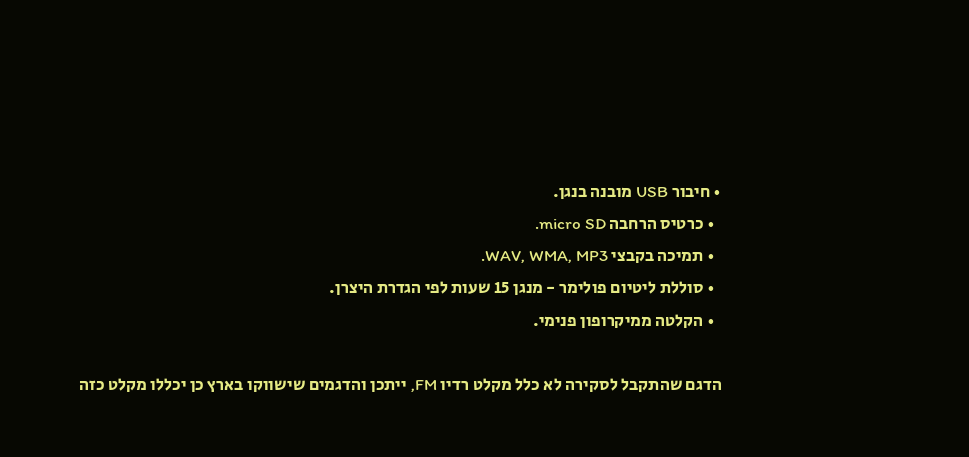• חיבור USB מובנה בנגן.
  • כרטיס הרחבה micro SD.
  • תמיכה בקבצי WAV, WMA, MP3.
  • סוללת ליטיום פולימר - מנגן 15 שעות לפי הגדרת היצרן.
  • הקלטה ממיקרופון פנימי.

הדגם שהתקבל לסקירה לא כלל מקלט רדיו FM, ייתכן והדגמים שישווקו בארץ כן יכללו מקלט כזה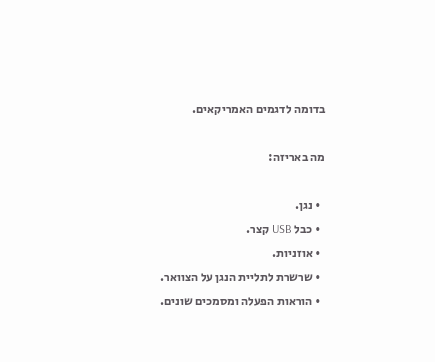בדומה לדגמים האמריקאים.

מה באריזה:

  • נגן.
  • כבל USB קצר.
  • אוזניות.
  • שרשרת לתליית הנגן על הצוואר.
  • הוראות הפעלה ומסמכים שונים.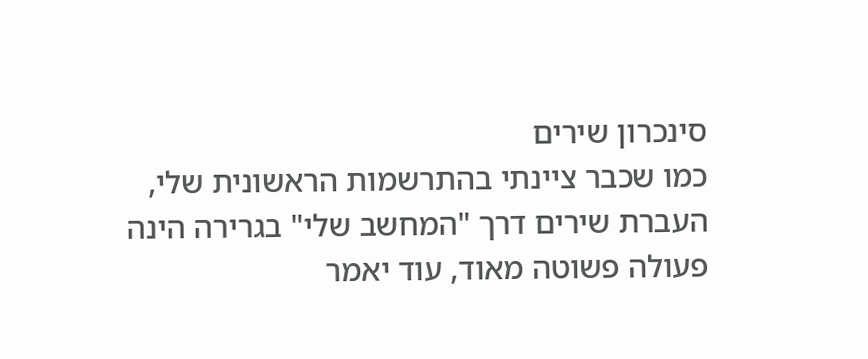סינכרון שירים
כמו שכבר ציינתי בהתרשמות הראשונית שלי, העברת שירים דרך "המחשב שלי" בגרירה הינה פעולה פשוטה מאוד, עוד יאמר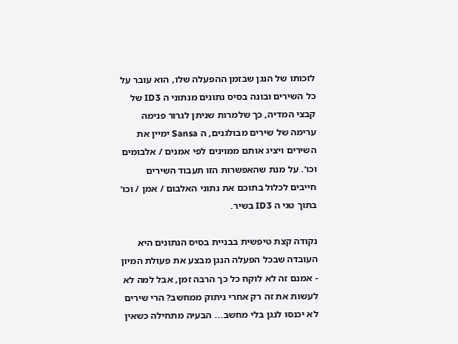לזכותו של הנגן שבזמן ההפעלה שלו, הוא עובר על כל השירים ובונה בסיס נתונים מנתוני ה ID3 של קבצי המדיה, כך שלמרות שניתן לגרור פנימה ערימה של שירים מבולגנים, ה Sansa ימיין את השירים ויציג אותם ממוינים לפי אמנים / אלבומים וכו'. על מנת שהאפשרות הזו תעבוד השירים חייבים לכלול בתוכם את נתוני האלבום / אמן / וכו' בתוך טגי ה ID3 בשיר.

נקודה קצת טיפשית בבניית בסיס הנתונים היא העובדה שבכל הפעלה הנגן מבצע את פעולת המיון - אמנם זה לא לוקח כל כך הרבה זמן, אבל למה לא לעשות את זה רק אחרי ניתוק ממחשב? הרי שירים לא יכנסו לנגן בלי מחשב... הבעיה מתחילה כשאין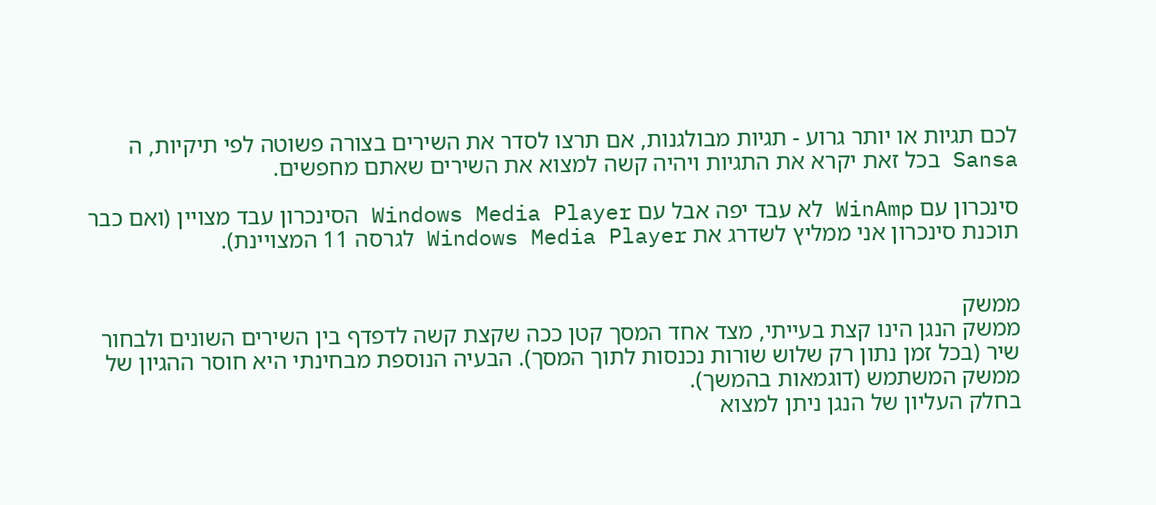לכם תגיות או יותר גרוע - תגיות מבולגנות, אם תרצו לסדר את השירים בצורה פשוטה לפי תיקיות, ה Sansa בכל זאת יקרא את התגיות ויהיה קשה למצוא את השירים שאתם מחפשים.

סינכרון עם WinAmp לא עבד יפה אבל עם Windows Media Player הסינכרון עבד מצויין (ואם כבר תוכנת סינכרון אני ממליץ לשדרג את Windows Media Player לגרסה 11 המצויינת).


ממשק
ממשק הנגן הינו קצת בעייתי, מצד אחד המסך קטן ככה שקצת קשה לדפדף בין השירים השונים ולבחור שיר (בכל זמן נתון רק שלוש שורות נכנסות לתוך המסך). הבעיה הנוספת מבחינתי היא חוסר ההגיון של ממשק המשתמש (דוגמאות בהמשך).
בחלק העליון של הנגן ניתן למצוא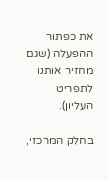את כפתור ההפעלה (שגם מחזיר אותנו לתפריט העליון).

בחלק המרכזי,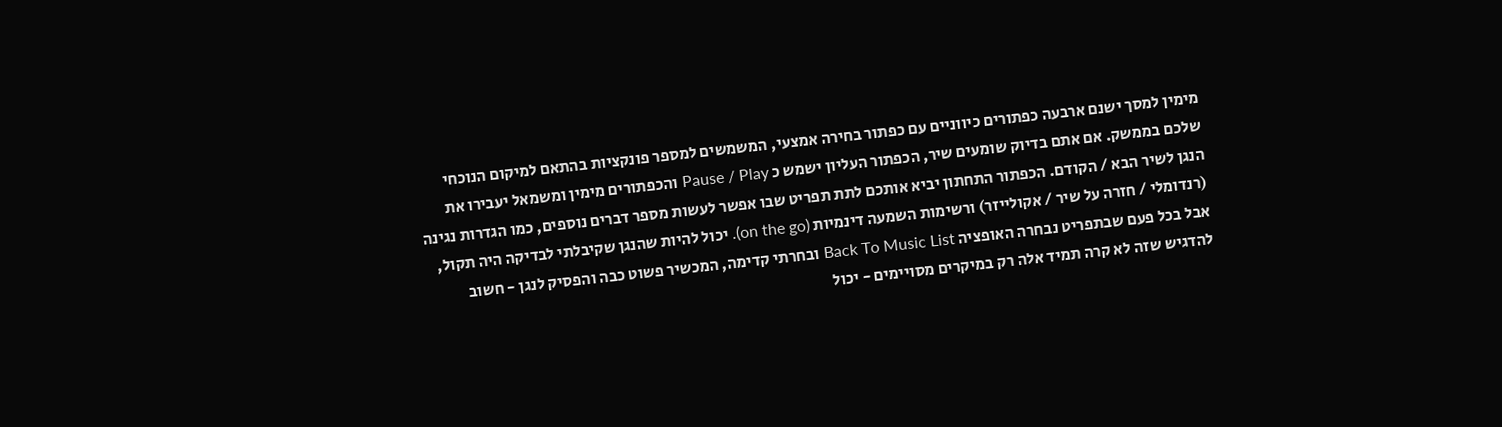מימין למסך ישנם ארבעה כפתורים כיווניים עם כפתור בחירה אמצעי, המשמשים למספר פונקציות בהתאם למיקום הנוכחי שלכם בממשק. אם אתם בדיוק שומעים שיר, הכפתור העליון ישמש כ Pause / Play והכפתורים מימין ומשמאל יעבירו את הנגן לשיר הבא / הקודם. הכפתור התחתון יביא אותכם לתת תפריט שבו אפשר לעשות מספר דברים נוספים, כמו הגדרות נגינה (רנדומלי / חזרה על שיר / אקולייזר) ורשימות השמעה דינמיות (on the go). יכול להיות שהנגן שקיבלתי לבדיקה היה תקול, אבל בכל פעם שבתפריט נבחרה האופציה Back To Music List ובחרתי קדימה, המכשיר פשוט כבה והפסיק לנגן - חשוב להדגיש שזה לא קרה תמיד אלה רק במיקרים מסויימים - יכול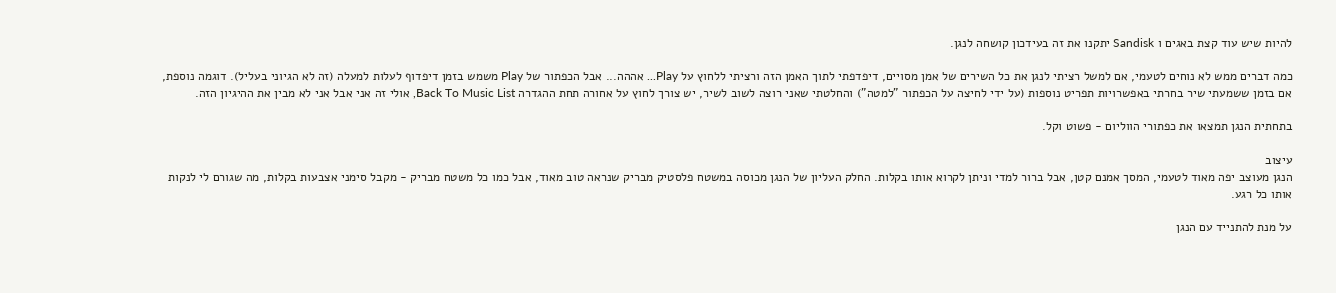להיות שיש עוד קצת באגים ו Sandisk יתקנו את זה בעידכון קושחה לנגן.

כמה דברים ממש לא נוחים לטעמי, אם למשל רציתי לנגן את כל השירים של אמן מסויים, דיפדפתי לתוך האמן הזה ורציתי ללחוץ על Play... אההה... אבל הכפתור של Play משמש בזמן דיפדוף לעלות למעלה (זה לא הגיוני בעליל). דוגמה נוספת, אם בזמן ששמעתי שיר בחרתי באפשרויות תפריט נוספות (על ידי לחיצה על הכפתור "למטה") והחלטתי שאני רוצה לשוב לשיר, יש צורך לחוץ על אחורה תחת ההגדרה Back To Music List, אולי זה אני אבל אני לא מבין את ההיגיון הזה.

בתחתית הנגן תמצאו את כפתורי הווליום - פשוט וקל.

עיצוב
הנגן מעוצב יפה מאוד לטעמי, המסך אמנם קטן, אבל ברור למדי וניתן לקרוא אותו בקלות. החלק העליון של הנגן מכוסה במשטח פלסטיק מבריק שנראה טוב מאוד, אבל כמו כל משטח מבריק - מקבל סימני אצבעות בקלות, מה שגורם לי לנקות אותו כל רגע.

על מנת להתנייד עם הנגן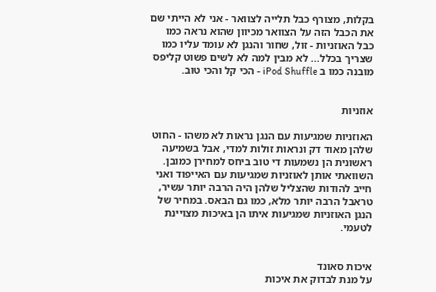בקלות, מצורף כבל תלייה לצוואר - אני לא הייתי שם את הכבל הזה על הצוואר מכיוון שהוא נראה כמו כבל האוזניות - זול, שחור והנגן לא עומד עליו כמו שצריך בכלל... לא מבין למה לא לשים פשוט קליפס מובנה כמו ב iPod Shuffle - הכי קל והכי טוב.


אוזניות

האוזניות שמגיעות עם הנגן נראות לא משהו - החוט שלהן מאוד דק ונראות זולות למדי, אבל בשמיעה ראשונית הן נשמעות די טוב ביחס למחירן כמובן. השוואתי אותן לאוזניות שמגיעות עם האייפוד ואני חייב להודות שהצליל שלהן היה הרבה יותר עשיר, טראבל הרבה יותר מלא, כמו גם הבאס. במחיר של הנגן האוזניות שמגיעות איתו הן באיכות מצויינת לטעמי.


איכות סאונד
על מנת לבדוק את איכות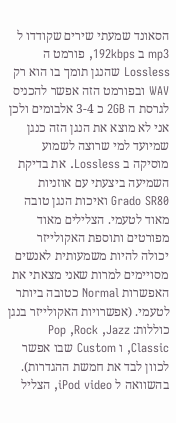הסאונד שמעתי שירים שקודדו ל mp3 ב 192kbps, פורמט ה Lossless שהנגן תומך בו הוא רק WAV ובפורמט הזה אפשר להכניס לגרסת ה 2GB כ 3-4 אלבומים ולכן אני לא מוצא את הנגן הזה כנגן שמיועד למי שרוצה לשמוע מוסיקה ב Lossless. את בדיקת השמיעה ביצעתי עם אוזניות Grado SR80 ואיכות הנגן טובה מאוד לטעמי. הצלילים מאוד מפורטים ותוספת האקולייזר יכולה להיות משמעותית לאנשים מסויימים למרות שאני מצאתי את האפשרות Normal כטובה ביותר לטעמי. (אפשרויות האקולייזר בנגן כוללות: Pop ,Rock ,Jazz ,Classic ו Custom שבו אפשר לכוון לבד את חמשת ההגדרות).
בהשוואה ל iPod video, הצליל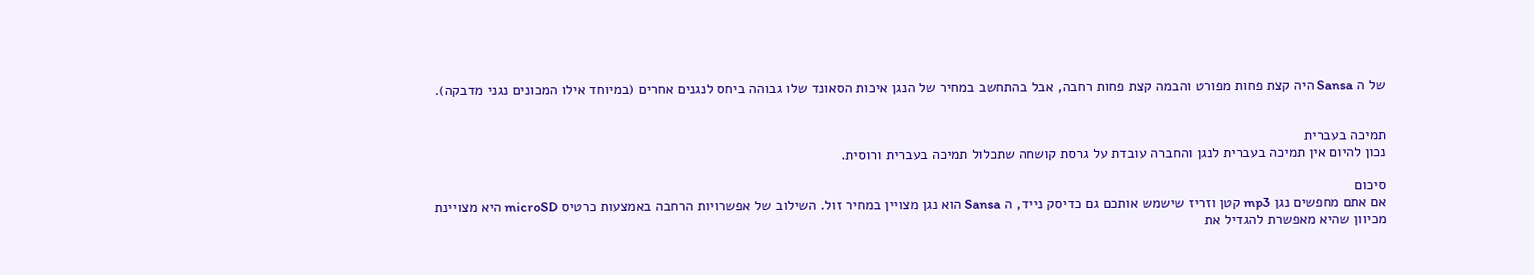של ה Sansa היה קצת פחות מפורט והבמה קצת פחות רחבה, אבל בהתחשב במחיר של הנגן איכות הסאונד שלו גבוהה ביחס לנגנים אחרים (במיוחד אילו המכונים נגני מדבקה).


תמיכה בעברית
נכון להיום אין תמיכה בעברית לנגן והחברה עובדת על גרסת קושחה שתכלול תמיכה בעברית ורוסית.

סיכום
אם אתם מחפשים נגן mp3 קטן וזריז שישמש אותכם גם כדיסק נייד, ה Sansa הוא נגן מצויין במחיר זול. השילוב של אפשרויות הרחבה באמצעות כרטיס microSD היא מצויינת מכיוון שהיא מאפשרת להגדיל את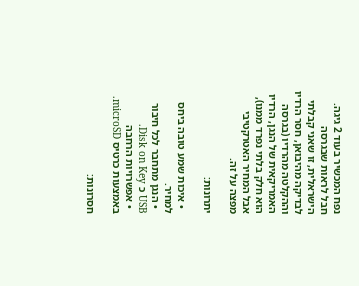נפח המכשיר בעוד 2 גיגה.
חבל לראות שבגרסה הישראלית, זו שאני קבלתי לבדיקה מהיבואן, חסר הרדיו וההקלטה מהרדיו (בגרסה האמריקאית של הנגן, הרדיו הוא חלק בלתי נפרד ממנו), אבל המחיר האטרקטיבי מפצה על זה.

יתרונות:

  • איכות שמע טובה ביחס למחיר.
  • הנגן מתחבר לכל חיבור USB כ Disk on Key.
  • אפשרויות הרחבה באמצעות כרטיס microSD.

חסרונות: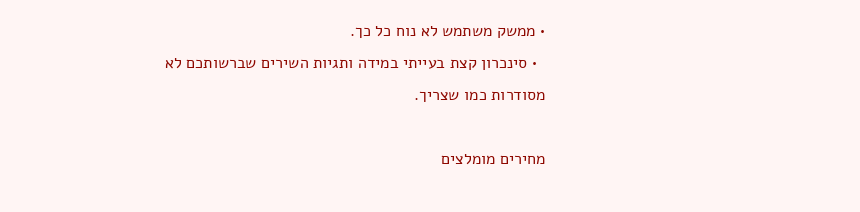• ממשק משתמש לא נוח כל כך.
  • סינכרון קצת בעייתי במידה ותגיות השירים שברשותכם לא מסודרות כמו שצריך.

מחירים מומלצים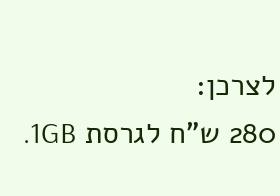לצרכן:
280 ש"ח לגרסת 1GB.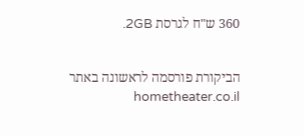360 ש"ח לגרסת 2GB.


הביקורת פורסמה לראשונה באתר hometheater.co.il